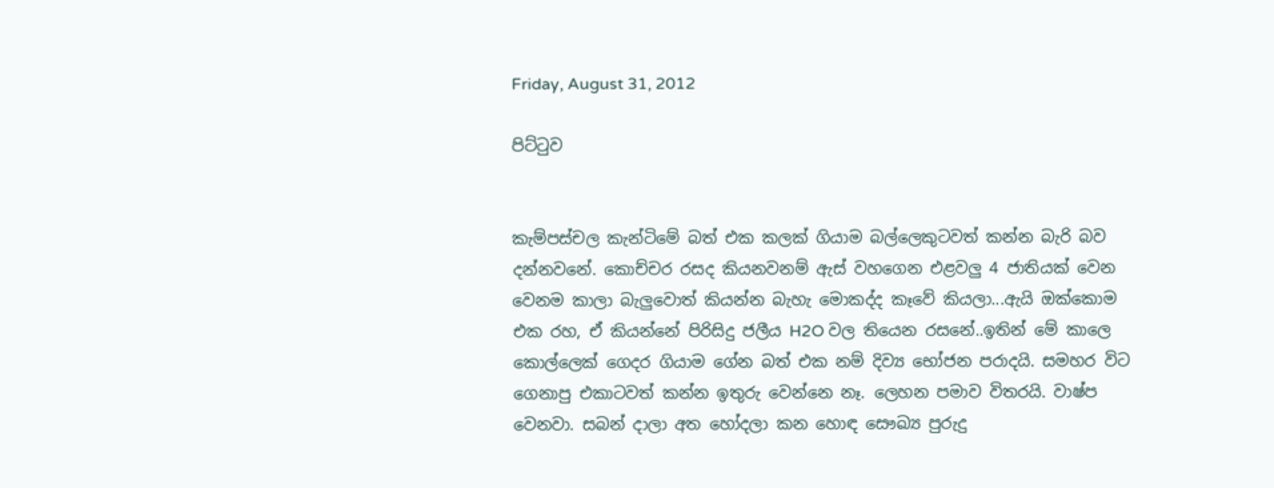Friday, August 31, 2012

පිට්ටුව


කැම්පස්චල කැන්ටිමේ බත් එක කලක් ගියාම බල්ලෙකුටවත් කන්න බැරි බව දන්නවනේ. කොච්චර රසද කියනවනම් ඇස් වහගෙන එළවලු 4 ජාතියක් වෙන වෙනම කාලා බැලුවොත් කියන්න බැහැ මොකද්ද කෑවේ කියලා...ඇයි ඔක්කොම එක රහ, ඒ කියන්නේ පිරිසිදු ජලීය H2O වල තියෙන රසනේ..ඉතින් මේ කාලෙ කොල්ලෙක් ගෙදර ගියාම ගේන බත් එක නම් දිව්‍ය භෝජන පරාදයි. සමහර විට ගෙනාපු එකාටවත් කන්න ඉතුරු වෙන්නෙ නෑ. ලෙහන පමාව විතරයි. වාෂ්ප වෙනවා. සබන් දාලා අත හෝදලා කන හොඳ සෞඛ්‍ය පුරුදු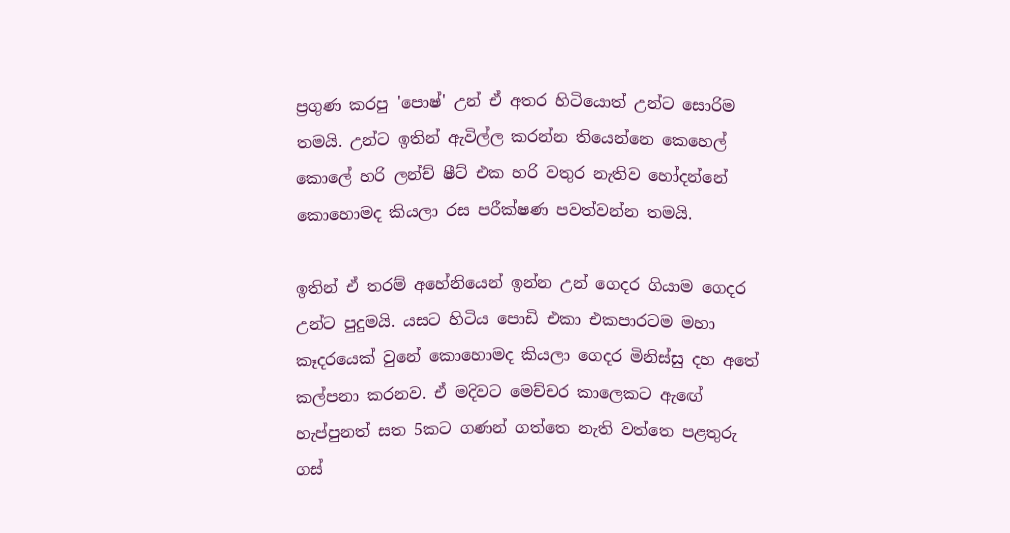ප්‍රගුණ කරපු 'පොෂ්' උන් ඒ අතර හිටියොත් උන්ට සොරිම තමයි. උන්ට ඉතින් ඇවිල්ල කරන්න තියෙන්නෙ කෙහෙල් කොලේ හරි ලන්ච් ෂීට් එක හරි වතුර නැතිව හෝදන්නේ කොහොමද කියලා රස පරීක්ෂණ පවත්වන්න තමයි.

ඉතින් ඒ තරම් අහේනියෙන් ඉන්න උන් ගෙදර ගියාම ගෙදර උන්ට පුදුමයි. යසට හිටිය පොඩි එකා එකපාරටම මහා කෑදරයෙක් වුනේ කොහොමද කියලා ගෙදර මිනිස්සු දහ අතේ කල්පනා කරනව. ඒ මදිවට මෙච්චර කාලෙකට ඇඟේ හැප්පුනත් සත 5කට ගණන් ගත්තෙ නැති වත්තෙ පළතුරු ගස්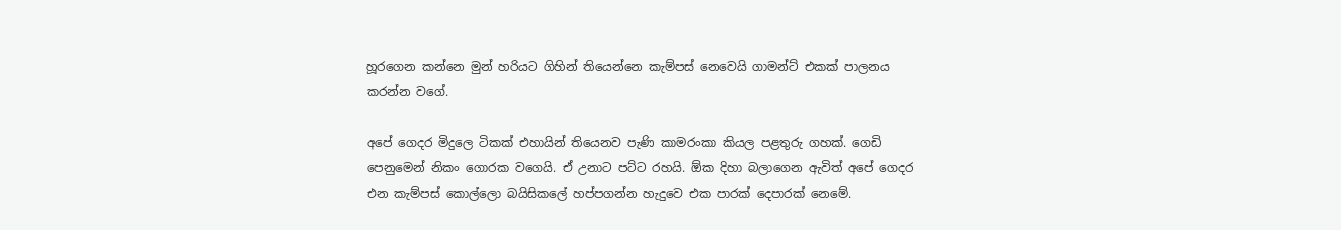හූරගෙන කන්නෙ මුන් හරියට ගිහින් තියෙන්නෙ කැම්පස් නෙවෙයි ගාමන්ට් එකක් පාලනය කරන්න වගේ.

අපේ ගෙදර මිදුලෙ ටිකක් එහායින් තියෙනව පැණි කාමරංකා කියල පළතුරු ගහක්. ගෙඩි පෙනුමෙන් නිකං ගොරක වගෙයි. ඒ උනාට පට්ට රහයි. ඕක දිහා බලාගෙන ඇවිත් අපේ ගෙදර එන කැම්පස් කොල්ලො බයිසිකලේ හප්පගන්න හැදුවෙ එක පාරක් දෙපාරක් නෙමේ.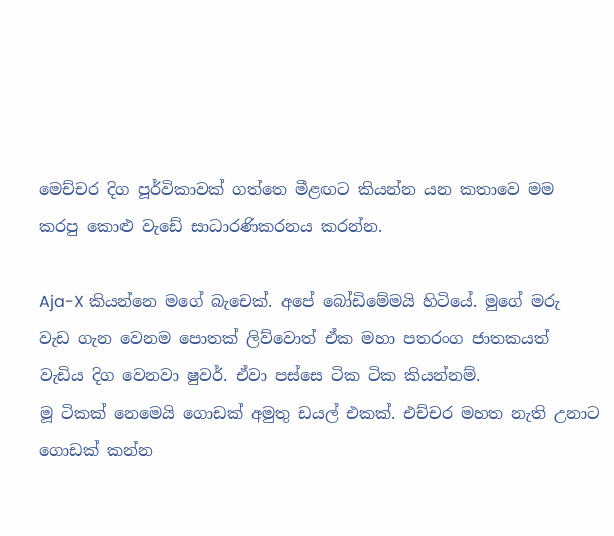මෙච්චර දිග පූර්විකාවක් ගත්තෙ මීළඟට කියන්න යන කතාවෙ මම කරපු කොළු වැඩේ සාධාරණිකරනය කරන්න.

Aja-X කියන්නෙ මගේ බැචෙක්. අපේ බෝඩිමේමයි හිටියේ. මුගේ මරු වැඩ ගැන වෙනම පොතක් ලිව්වොත් ඒක මහා පතරංග ජාතකයත් වැඩිය දිග වෙනවා ෂුවර්. ඒවා පස්සෙ ටික ටික කියන්නම්.
මූ ටිකක් නෙමෙයි ගොඩක් අමුතු ඩයල් එකක්. එච්චර මහත නැති උනාට ගොඩක් කන්න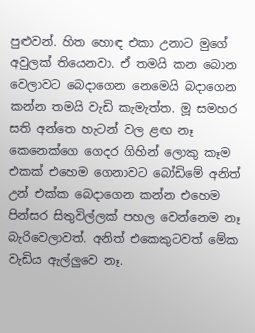පුළුවන්. හිත හොඳ එකා උනාට මුගේ අවුලක් තියෙනවා. ඒ තමයි කන බොන වෙලාවට බෙදාගෙන නෙමෙයි බදාගෙන කන්න තමයි වැඩි කැමැත්ත. මූ සමහර සති අන්තෙ හැටන් වල ළඟ නෑ කෙනෙක්ගෙ ගෙදර ගිහින් ලොකු කෑම එකක් එහෙම ගෙනාවට බෝඩිමේ අනිත් උන් එක්ක බෙදාගෙන කන්න එහෙම පින්සර සිතුවිල්ලක් පහල වෙන්නෙම නෑ බැරිවෙලාවත්. අනිත් එකෙකුටවත් මේක වැඩිය ඇල්ලුවෙ නෑ.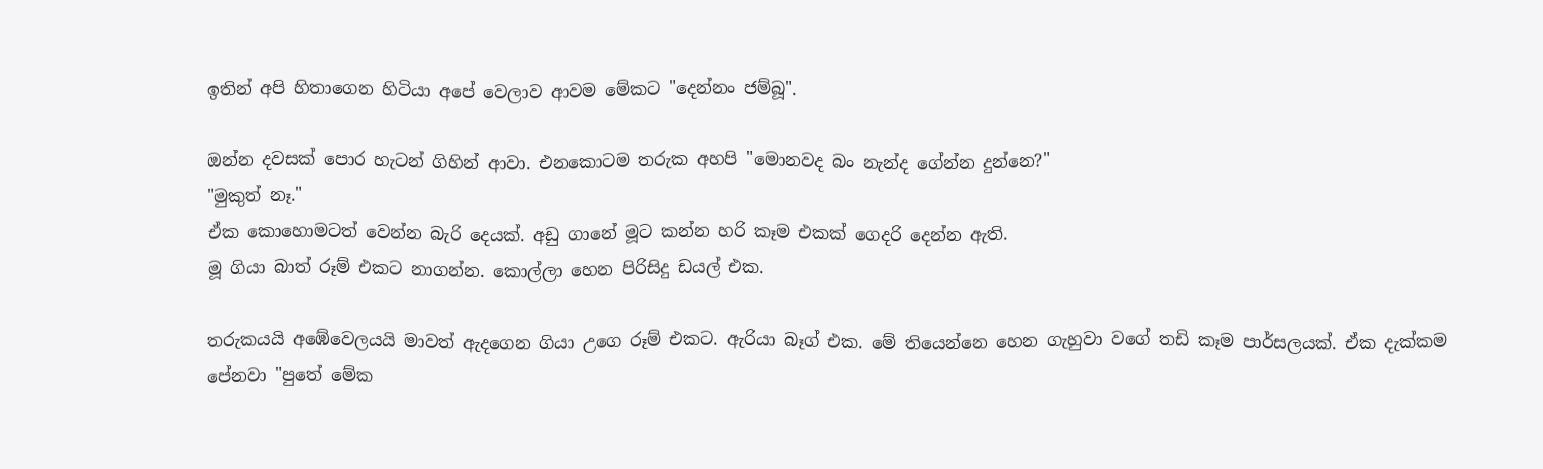ඉතින් අපි හිතාගෙන හිටියා අපේ වෙලාව ආවම මේකට "දෙන්නං ජම්බූ".

ඔන්න දවසක් පොර හැටන් ගිහින් ආවා. එනකොටම තරුක අහපි "මොනවද බං නැන්ද ගේන්න දුන්නෙ?"
"මුකුත් නෑ."
ඒක කොහොමටත් වෙන්න බැරි දෙයක්. අඩු ගානේ මූට කන්න හරි කෑම එකක් ගෙදරි දෙන්න ඇති.
මූ ගියා බාත් රූම් එකට නාගන්න. කොල්ලා හෙන පිරිසිදු ඩයල් එක.

තරුකයයි අඹේවෙලයයි මාවත් ඇදගෙන ගියා උගෙ රූම් එකට. ඇරියා බෑග් එක. මේ තියෙන්නෙ හෙන ගැහුවා වගේ තඩි කෑම පාර්සලයක්. ඒක දැක්කම පේනවා "පුතේ මේක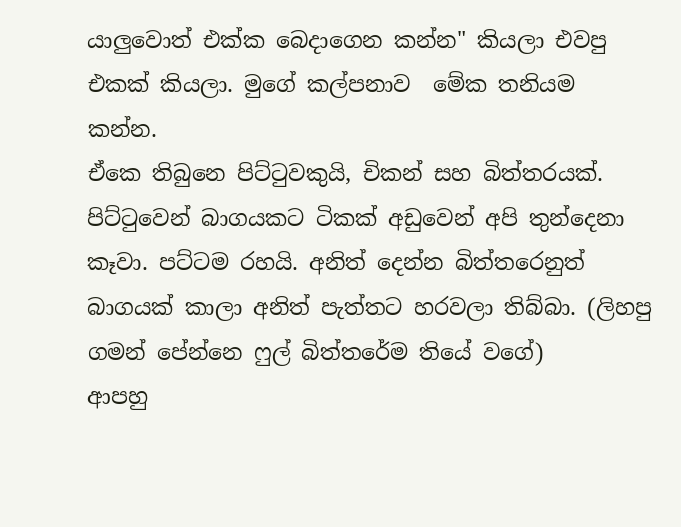යාලුවොත් එක්ක බෙදාගෙන කන්න" කියලා එවපු එකක් කියලා. මුගේ කල්පනාව  මේක තනියම කන්න.
ඒකෙ තිබුනෙ පිට්ටුවකුයි, චිකන් සහ බිත්තරයක්.
පිට්ටුවෙන් බාගයකට ටිකක් අඩුවෙන් අපි තුන්දෙනා කෑවා. පට්ටම රහයි. අනිත් දෙන්න බිත්තරෙනුත් බාගයක් කාලා අනිත් පැත්තට හරවලා තිබ්බා. (ලිහපු ගමන් පේන්නෙ ෆුල් බිත්තරේම තියේ වගේ)
ආපහු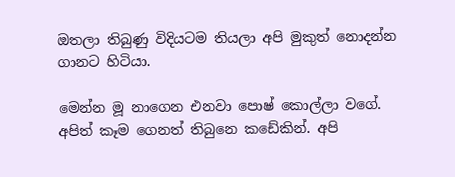ඔතලා තිබුණු විදියටම තියලා අපි මුකුත් නොදන්න ගානට හිටියා.

මෙන්න මූ නාගෙන එනවා පොෂ් කොල්ලා වගේ. අපිත් කෑම ගෙනත් තිබුනෙ කඩේකින්. අපි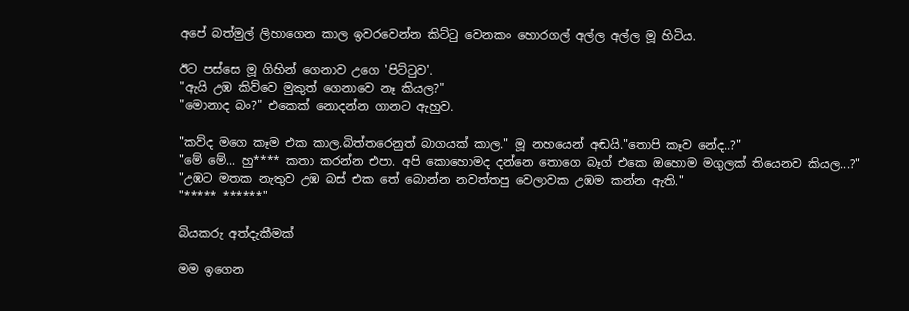අපේ බත්මුල් ලිහාගෙන කාල ඉවරවෙන්න කිට්ටු වෙනකං හොරගල් අල්ල අල්ල මූ හිටිය.

ඊට පස්සෙ මූ ගිහින් ගෙනාව උගෙ 'පිට්ටුව'.
"ඇයි උඹ කිව්වෙ මුකුත් ගෙනාවෙ නෑ කියල?"
"මොනාද බං?" එකෙක් නොදන්න ගානට ඇහුව.

"කව්ද මගෙ කෑම එක කාල.බිත්තරෙනුත් බාගයක් කාල." මූ නහයෙන් අඬයි."තොපි කෑව නේද..?"
"මේ මේ... හු**** කතා කරන්න එපා. අපි කොහොමද දන්නෙ තොගෙ බෑග් එකෙ ඔහොම මගුලක් තියෙනව කියල...?"
"උඹට මතක නැතුව උඹ බස් එක තේ බොන්න නවත්තපු වෙලාවක උඹම කන්න ඇති."
"***** ******"

බියකරු අත්දැකීමක්

මම ඉගෙන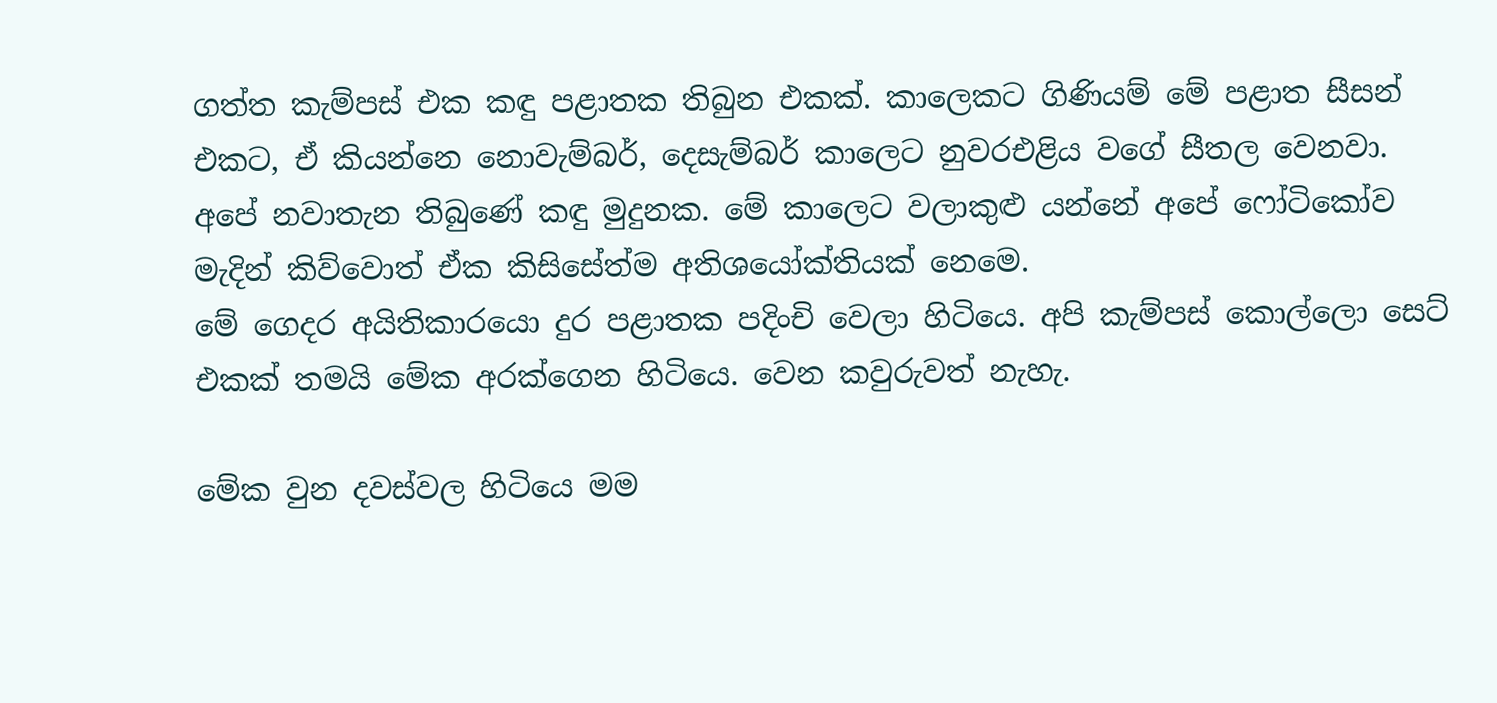ගත්ත කැම්පස් එක කඳු පළාතක තිබුන එකක්. කාලෙකට ගිණියම් මේ පළාත සීසන් එකට, ඒ කියන්නෙ නොවැම්බර්, දෙසැම්බර් කාලෙට නුවරඑළිය වගේ සීතල වෙනවා.
අපේ නවාතැන තිබුණේ කඳු මුදුනක. මේ කාලෙට වලාකුළු යන්නේ අපේ ෆෝටිකෝව මැදින් කිව්වොත් ඒක කිසිසේත්ම අතිශයෝක්තියක් නෙමෙ.
මේ ගෙදර අයිතිකාරයො දුර පළාතක පදිංචි වෙලා හිටියෙ. අපි කැම්පස් කොල්ලො සෙට් එකක් තමයි මේක අරක්ගෙන හිටියෙ. වෙන කවුරුවත් නැහැ.

මේක වුන දවස්වල හිටියෙ මම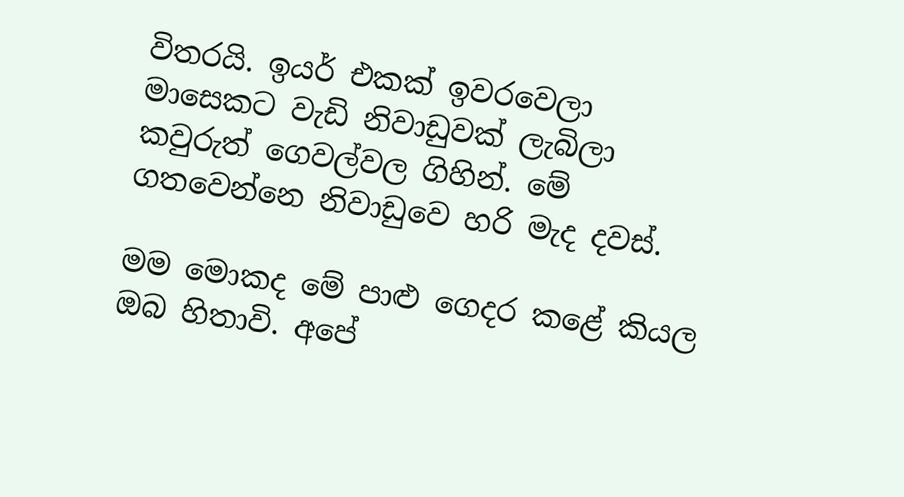විතරයි. ඉයර් එකක් ඉවරවෙලා මාසෙකට වැඩි නිවාඩුවක් ලැබිලා කවුරුත් ගෙවල්වල ගිහින්. මේ ගතවෙන්නෙ නිවාඩුවෙ හරි මැද දවස්.

මම මොකද මේ පාළු ගෙදර කළේ කියල ඔබ හිතාවි. අපේ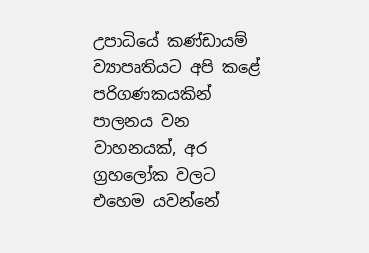උපාධියේ කණ්ඩායම් ව්‍යාපෘතියට අපි කළේ පරිගණකයකින් පාලනය වන වාහනයක්, අර ග්‍රහලෝක වලට එහෙම යවන්නේ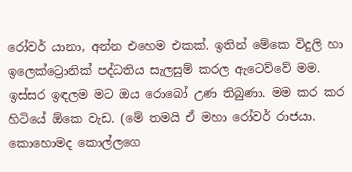රෝවර් යානා, අන්න එහෙම එකක්. ඉතින් මේකෙ විදුලි හා ඉලෙක්ට්‍රොනික් පද්ධතිය සැලසුම් කරල ඇටෙව්වේ මම. ඉස්සර ඉඳලම මට ඔය රොබෝ උණ තිබුණා. මම කර කර හිටියේ ඕකෙ වැඩ. (මේ තමයි ඒ මහා රෝවර් රාජයා. කොහොමද කොල්ලගෙ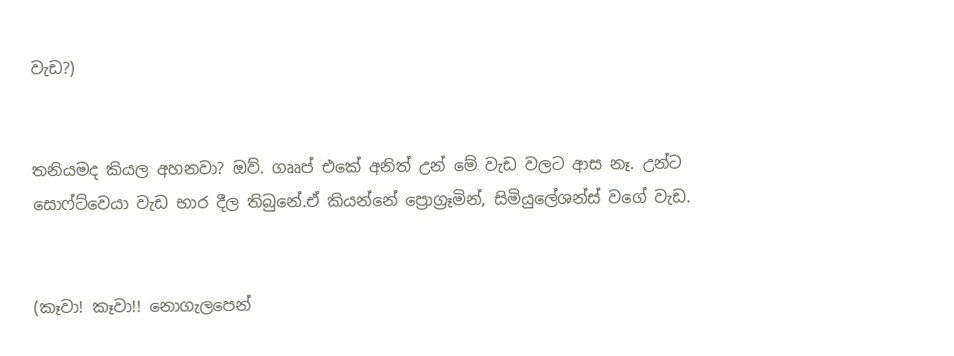වැඩ?)


තනියමද කියල අහනවා? ඔව්. ගෲප් එකේ අනිත් උන් මේ වැඩ වලට ආස නෑ. උන්ට සොෆ්ට්වෙයා වැඩ භාර දීල තිබුනේ.ඒ කියන්නේ ප්‍රොග්‍රෑමින්, සිමියුලේශන්ස් වගේ වැඩ.


(කෑවා! කෑවා!! නොගැලපෙන්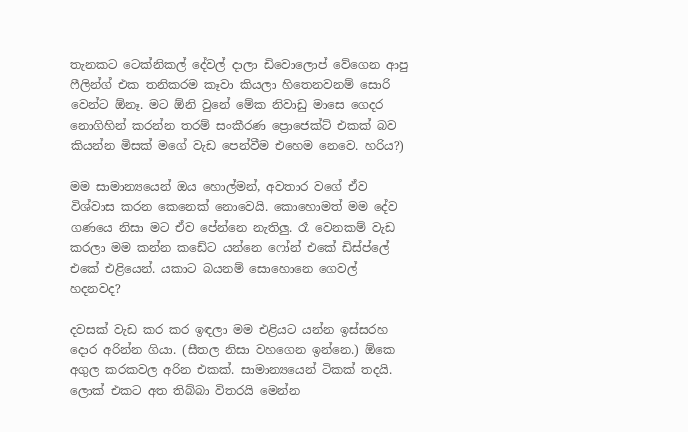තැනකට ටෙක්නිකල් දේවල් දාලා ඩිවොලොප් වේගෙන ආපු ෆීලින්ග් එක තනිකරම කෑවා කියලා හිතෙනවනම් සොරි වෙන්ට ඕනෑ. මට ඕනි වුනේ මේක නිවාඩු මාසෙ ගෙදර නොගිහින් කරන්න තරම් සංකීරණ ප්‍රොජෙක්ට් එකක් බව කියන්න මිසක් මගේ වැඩ පෙන්වීම එහෙම නෙවෙ. හරිය?)

මම සාමාන්‍යයෙන් ඔය හොල්මන්, අවතාර වගේ ඒව විශ්වාස කරන කෙනෙක් නොවෙයි. කොහොමත් මම දේව ගණයෙ නිසා මට ඒව පේන්නෙ නැතිලු. රෑ වෙනකම් වැඩ කරලා මම කන්න කඩේට යන්නෙ ෆෝන් එකේ ඩිස්ප්ලේ එකේ එළියෙන්. යකාට බයනම් සොහොනෙ ගෙවල් හදනවද?

දවසක් වැඩ කර කර ඉඳලා මම එළියට යන්න ඉස්සරහ දොර අරින්න ගියා. (සීතල නිසා වහගෙන ඉන්නෙ.) ඕකෙ අගුල කරකවල අරින එකක්. සාමාන්‍යයෙන් ටිකක් තදයි.
ලොක් එකට අත තිබ්බා විතරයි මෙන්න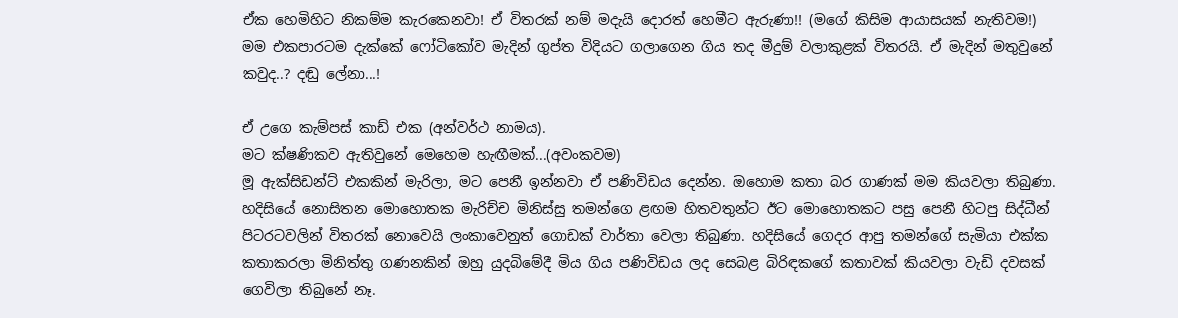ඒක හෙමිහිට නිකම්ම කැරකෙනවා! ඒ විතරක් නම් මදැයි දොරත් හෙමීට ඇරුණා!! (මගේ කිසිම ආයාසයක් නැතිවම!)
මම එකපාරටම දැක්කේ ෆෝටිකෝව මැදින් ගුප්ත විදියට ගලාගෙන ගිය තද මීදුම් වලාකුළක් විතරයි. ඒ මැදින් මතුවුනේ කවුද..? දඬු ලේනා...!

ඒ උගෙ කැම්පස් කාඩ් එක (අන්වර්ථ නාමය).
මට ක්ෂණිකව ඇතිවුනේ මෙහෙම හැඟීමක්...(අවංකවම)
මූ ඇක්සිඩන්ට් එකකින් මැරිලා, මට පෙනී ඉන්නවා ඒ පණිවිඩය දෙන්න. ඔහොම කතා බර ගාණක් මම කියවලා තිබුණා. හදිසියේ නොසිතන මොහොතක මැරිච්ච මිනිස්සු තමන්ගෙ ළඟම හිතවතුන්ට ඊට මොහොතකට පසු පෙනී හිටපු සිද්ධීන් පිටරටවලින් විතරක් නොවෙයි ලංකාවෙනුත් ගොඩක් වාර්තා වෙලා තිබුණා. හදිසියේ ගෙදර ආපු තමන්ගේ සැමියා එක්ක කතාකරලා මිනිත්තු ගණනකින් ඔහු යුදබිමේදී මිය ගිය පණිවිඩය ලද සෙබළ බිරිඳකගේ කතාවක් කියවලා වැඩි දවසක් ගෙවිලා තිබුනේ නෑ.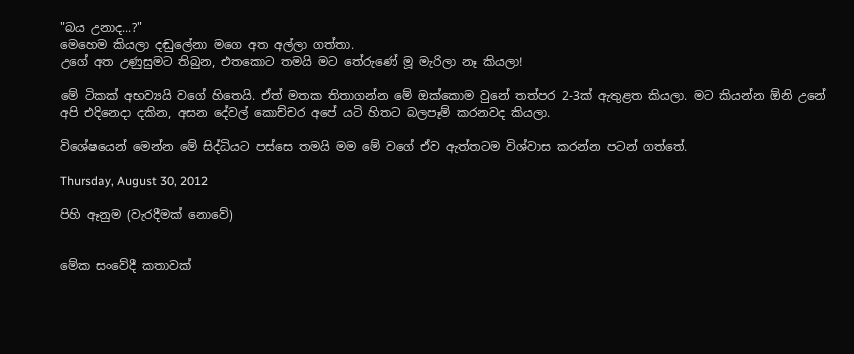"බය උනාද...?"
මෙහෙම කියලා දඬුලේනා මගෙ අත අල්ලා ගත්තා.
උගේ අත උණුසුමට තිබුන, එතකොට තමයි මට තේරුණේ මූ මැරිලා නෑ කියලා!

මේ ටිකක් අභව්‍යයි වගේ හිතෙයි. ඒත් මතක තිතාගන්න මේ ඔක්කොම වුනේ තත්පර 2-3ක් ඇතුළත කියලා. මට කියන්න ඕනි උනේ අපි එදිනෙදා දකින, අසන දේවල් කොච්චර අපේ යටි හිතට බලපෑම් කරනවද කියලා.

විශේෂයෙන් මෙන්න මේ සිද්ධියට පස්සෙ තමයි මම මේ වගේ ඒව ඇත්තටම විශ්වාස කරන්න පටන් ගත්තේ.

Thursday, August 30, 2012

පිහි ඈනුම (වැරදීමක් නොවේ)


මේක සංවේදී කතාවක්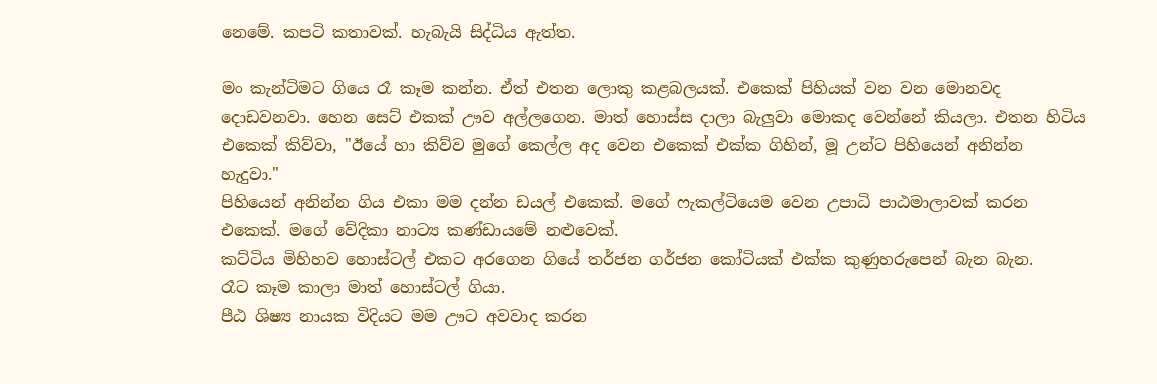නෙමේ. කපටි කතාවක්. හැබැයි සිද්ධිය ඇත්ත.

මං කැන්ටිමට ගියෙ රෑ කෑම කන්න. ඒත් එතන ලොකු කළබලයක්. එකෙක් පිහියක් වන වන මොනවද දොඩවනවා. හෙන සෙට් එකක් ඌව අල්ලගෙන. මාත් හොස්ස දාලා බැලුවා මොකද වෙන්නේ කියලා. එතන හිටිය එකෙක් කිව්වා, "ඊයේ හා කිව්ව මුගේ කෙල්ල අද වෙන එකෙක් එක්ක ගිහින්, මූ උන්ට පිහියෙන් අනින්න හැදුවා."
පිහියෙන් අනින්න ගිය එකා මම දන්න ඩයල් එකෙක්. මගේ ෆැකල්ටියෙම වෙන උපාධි පාඨමාලාවක් කරන එකෙක්. මගේ වේදිකා නාට්‍ය කණ්ඩායමේ නළුවෙක්.
කට්ටිය මිහිහව හොස්ටල් එකට අරගෙන ගියේ තර්ජන ගර්ජන කෝටියක් එක්ක කුණුහරුපෙන් බැන බැන.
රෑට කෑම කාලා මාත් හොස්ටල් ගියා.
පීඨ ශිෂ්‍ය නායක විදියට මම ඌට අවවාද කරන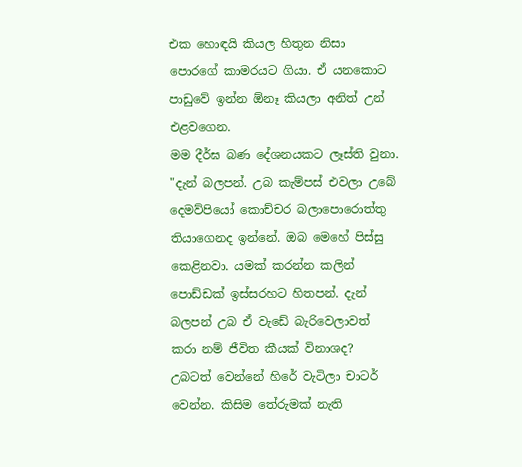එක හොඳයි කියල හිතුන නිසා පොරගේ කාමරයට ගියා. ඒ යනකොට පාඩුවේ ඉන්න ඕනෑ කියලා අනිත් උන් එළවගෙන.
මම දීර්ඝ බණ දේශනයකට ලෑස්ති වුනා.
"දැන් බලපන්. උබ කැම්පස් එවලා උබේ දෙමව්පියෝ කොච්චර බලාපොරොත්තු තියාගෙනද ඉන්නේ. ඔබ මෙහේ පිස්සු කෙළිනවා. යමක් කරන්න කලින් පොඩ්ඩක් ඉස්සරහට හිතපන්. දැන් බලපන් උබ ඒ වැඩේ බැරිවෙලාවත් කරා නම් ජීවිත කීයක් විනාශද? උබටත් වෙන්නේ හිරේ වැටිලා චාටර් වෙන්න. කිසිම තේරුමක් නැති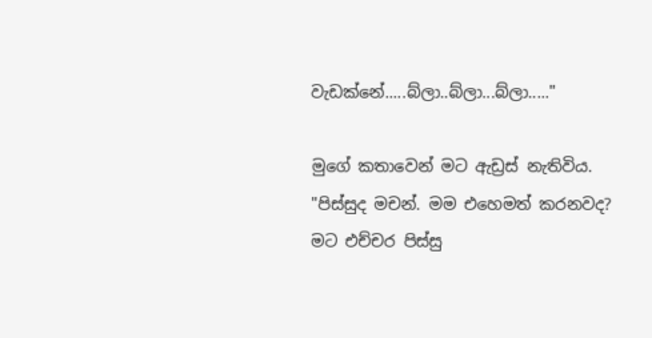වැඩක්නේ.....බ්ලා..බ්ලා...බ්ලා....."

මුගේ කතාවෙන් මට ඇඩ්‍රස් නැතිවිය.
"පිස්සුද මචන්. මම එහෙමත් කරනවද? මට එච්චර පිස්සු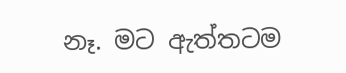නෑ. මට ඇත්තටම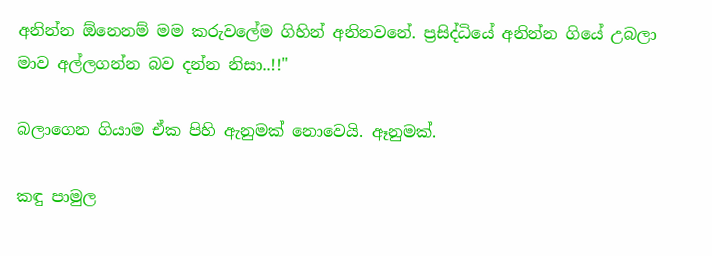අනින්න ඕනෙනම් මම කරුවලේම ගිහින් අනිනවනේ. ප්‍රසිද්ධියේ අනින්න ගියේ උබලා මාව අල්ලගන්න බව දන්න නිසා..!!"

බලාගෙන ගියාම ඒක පිහි ඇනුමක් නොවෙයි. ඈනුමක්.

කඳු පාමුල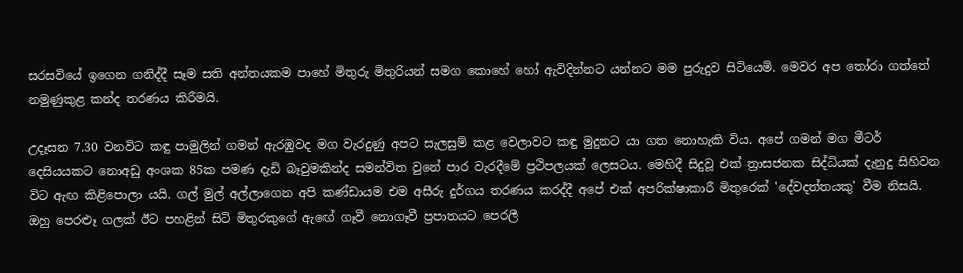සරසවියේ ඉගෙන ගනිද්දී සෑම සති අන්තයකම පාහේ මිතුරු මිතුරියන් සමග කොහේ හෝ ඇවිදින්නට යන්නට මම පුරුදුව සිටියෙමි. මෙවර අප තෝරා ගත්තේ නමුණුකුළ කන්ද තරණය කිරීමයි.

උදෑසන 7.30 වනවිට කඳු පාමුලින් ගමන් ඇරඹුවද මග වැරදුණු අපට සැලසුම් කළ වෙලාවට කඳු මුදුනට යා ගත නොහැකි විය. අපේ ගමන් මග මීටර් දෙසියයකට නොඅඩු අංශක 85ක පමණ දැඩි බෑවුමකින්ද සමන්විත වුනේ පාර වැරදීමේ ප්‍රථිපලයක් ලෙසටය. මෙහිදී සිදුවූ එක් ත්‍රාසජනක සිද්ධියක් දැනුදු සිහිවන විට ඇඟ කිළිපොලා යයි. ගල් මුල් අල්ලාගෙන අපි කණ්ඩායම එම අසීරු දුර්ගය තරණය කරද්දී අපේ එක් අපරික්ෂාකාරී මිතුරෙක් 'දේවදත්තයකු' වීම නිසයි. ඔහු පෙරළූ ගලක් ඊට පහළින් සිටි මිතුරකුගේ ඇඟේ ගෑවී නොගෑවී ප්‍රපාතයට පෙරලී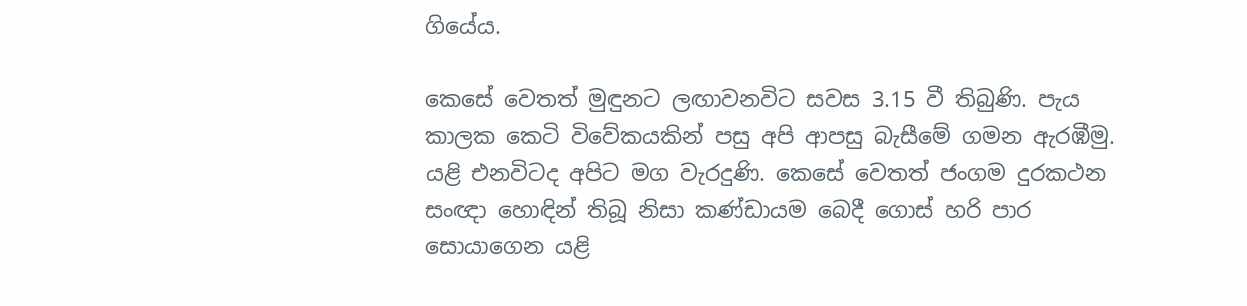ගියේය.

කෙසේ වෙතත් මුඳුනට ලඟාවනවිට සවස 3.15 වී තිබුණි. පැය කාලක කෙටි විවේකයකින් පසු අපි ආපසු බැසීමේ ගමන ඇරඹීමු.
යළි එනවිටද අපිට මග වැරදුණි. කෙසේ වෙතත් ජංගම දුරකථන සංඥා හොඳින් තිබූ නිසා කණ්ඩායම බෙදී ගොස් හරි පාර සොයාගෙන යළි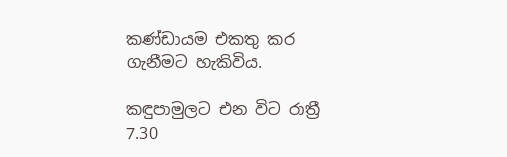කණ්ඩායම එකතු කර ගැනීමට හැකිවිය.

කඳුපාමුලට එන විට රාත්‍රී 7.30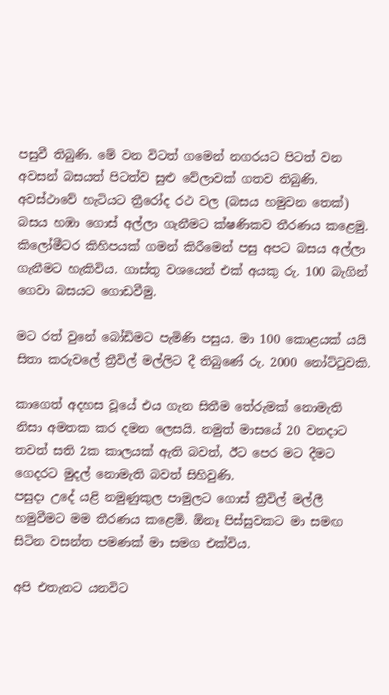පසුවී තිබුණි. මේ වන විටත් ගමෙන් නගරයට පිටත් වන අවසන් බසයත් පිටත්ව සුළු වේලාවක් ගතව තිබුණි.
අවස්ථාවේ හැටියට ත්‍රීරෝද රථ වල (බසය හමුවන තෙක්) බසය හඹා ගොස් අල්ලා ගැනීමට ක්ෂණිකව තීරණය කළෙමු.
කිලෝමීටර කිහිපයක් ගමන් කිරීමෙන් පසු අපට බසය අල්ලා ගැනීමට හැකිවිය. ගාස්තු වශයෙන් එක් අයකු රු. 100 බැගින් ගෙවා බසයට ගොඩවීමු.

මට රත් වුනේ බෝඩිමට පැමිණි පසුය. මා 100 කොළයක් යයි සිතා කරුවලේ ත්‍රීවිල් මල්ලිට දී තිබුණේ රු. 2000 නෝට්ටුවකි.

කාගෙත් අදහස වූයේ එය ගැන සිතීම තේරුමක් නොමැති නිසා අමතක කර දමන ලෙසයි. නමුත් මාසයේ 20 වනදාට තවත් සති 2ක කාලයක් ඇති බවත්, ඊට පෙර මට දීමට ගෙදරට මුදල් නොමැති බවත් සිහිවුණි.
පසුදා උදේ යළි නමුණුකුල පාමුලට ගොස් ත්‍රීවිල් මල්ලී හමුවීමට මම තීරණය කළෙමි. ඕනෑ පිස්සුවකට මා සමඟ සිටින වසන්ත පමණක් මා සමග එක්විය.

අපි එතැනට යනවිට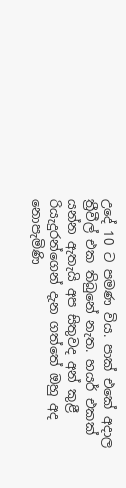උදේ 10 ට පමණ විය. පාක් එකේ අදාල ත්‍රීවීල් එක තිබුනේ නැත. හයර් එකක් යන්න ඇතැයි අප සිතුවද අන් කුළී රියැදුරන්ගෙන් දැන ගත්තේ ඔහු අද නොපැමිණි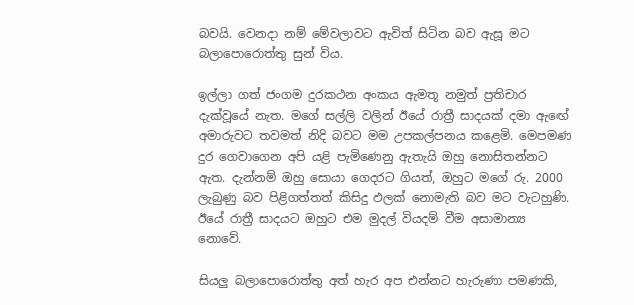බවයි. වෙනදා නම් මේවලාවට ඇවිත් සිටින බව ඇසූ මට බලාපොරොත්තු සුන් විය.

ඉල්ලා ගත් ජංගම දුරකථන අංකය ඇමතූ නමුත් ප්‍රතිචාර දැක්වූයේ නැත. මගේ සල්ලි වලින් ඊයේ රාත්‍රී සාදයක් දමා ඇඟේ අමාරුවට තවමත් නිදි බවට මම උපකල්පනය කළෙමි. මෙපමණ දුර ගෙවාගෙන අපි යළි පැමිණෙනු ඇතැයි ඔහු නොසිතන්නට ඇත. දැන්නම් ඔහු සොයා ගෙදරට ගියත්, ඔහුට මගේ රු. 2000 ලැබුණු බව පිළිගත්තත් කිසිදු ඵලක් නොමැති බව මට වැටහුණි. ඊයේ රාත්‍රී සාදයට ඔහුට එම මුදල් වියදම් වීම අසාමාන්‍ය නොවේ.

සියලු බලාපොරොත්තු අත් හැර අප එන්නට හැරුණා පමණකි,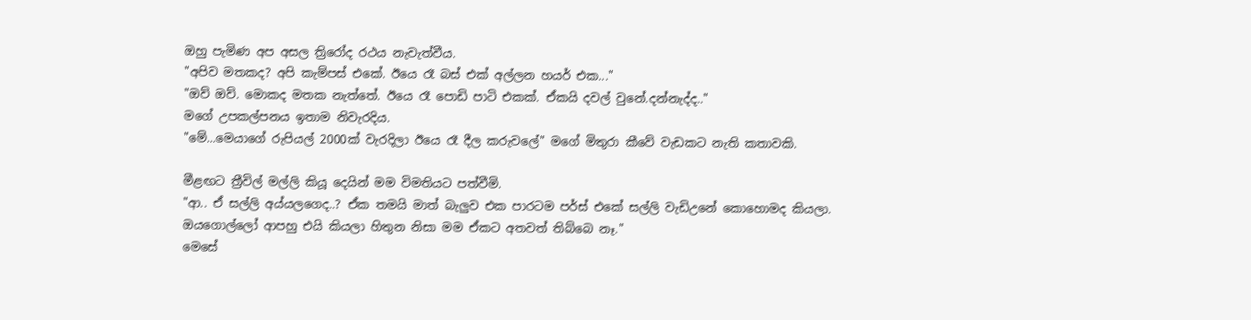ඔහු පැමිණ අප අසල ත්‍රිරෝද රථය නැවැත්වීය.
"අපිව මතකද? අපි කැම්පස් එකේ. ඊයෙ රෑ බස් එක් අල්ලන හයර් එක..."
"ඔව් ඔව්. මොකද මතක නැත්තේ. ඊයෙ රෑ පොඩි පාටි එකක්. ඒකයි දවල් වුනේ.දන්නැද්ද.."
මගේ උපකල්පනය ඉතාම නිවැරදිය.
"මේ...මෙයාගේ රුපියල් 2000ක් වැරදිලා ඊයෙ රෑ දීල කරුවලේ" මගේ මිතුරා කීවේ වැඩකට නැති කතාවකි.

මීළඟට ත්‍රීවිල් මල්ලි කියූ දෙයින් මම විමතියට පත්වීමි.
"ආ.. ඒ සල්ලි අය්යලගෙද..? ඒක තමයි මාත් බැලුව එක පාරටම පර්ස් එකේ සල්ලි වැඩිඋනේ කොහොමද කියලා. ඔයගොල්ලෝ ආපහු එයි කියලා හිතුන නිසා මම ඒකට අතවත් තිබ්බෙ නෑ."
මෙසේ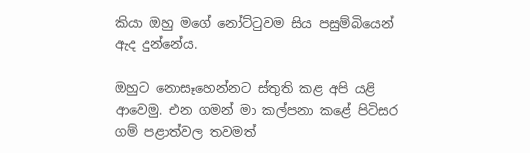කියා ඔහු මගේ නෝට්ටුවම සිය පසුම්බියෙන් ඇද දුන්නේය.

ඔහුට නොසෑහෙන්නට ස්තුති කළ අපි යළි ආවෙමු. එන ගමන් මා කල්පනා කළේ පිටිසර ගම් පළාත්වල තවමත්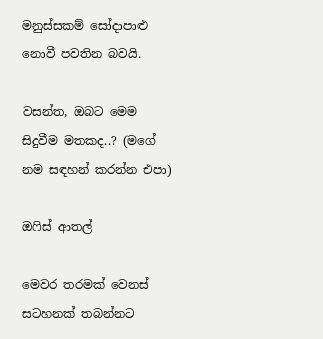මනුස්සකම් සෝදාපාළු නොවී පවතින බවයි.

වසන්ත, ඔබට මෙම සිදුවීම මතකද..? (මගේ නම සඳහන් කරන්න එපා)

ඔෆිස් ආතල්

මෙවර තරමක් වෙනස් සටහනක් තබන්නට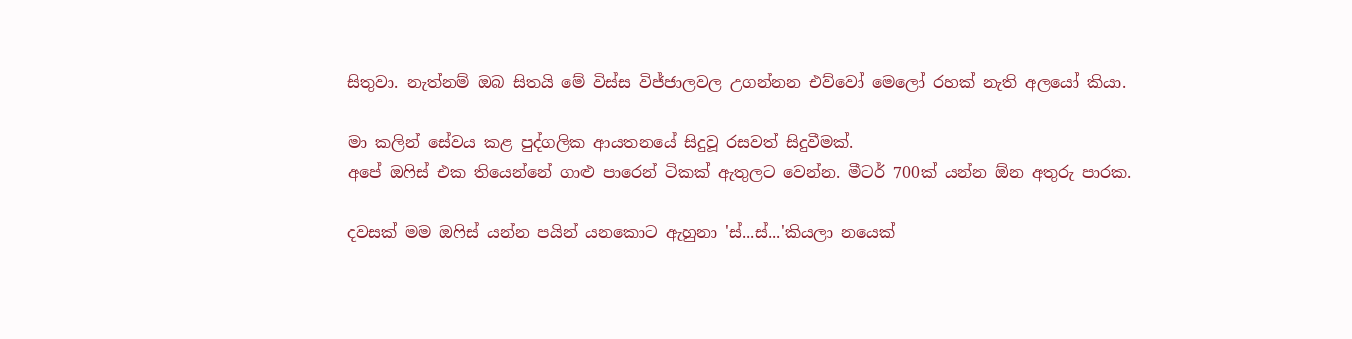සිතුවා. නැත්නම් ඔබ සිතයි මේ විස්ස විජ්ජාලවල උගන්නන එව්වෝ මෙලෝ රහක් නැති අලයෝ කියා.

මා කලින් සේවය කළ පුද්ගලික ආයතනයේ සිදුවූ රසවත් සිදුවීමක්.
අපේ ඔෆිස් එක තියෙන්නේ ගාළු පාරෙන් ටිකක් ඇතුලට වෙන්න. මීටර් 700ක් යන්න ඕන අතුරු පාරක.

දවසක් මම ඔෆිස් යන්න පයින් යනකොට ඇහුනා 'ස්...ස්...'කියලා නයෙක්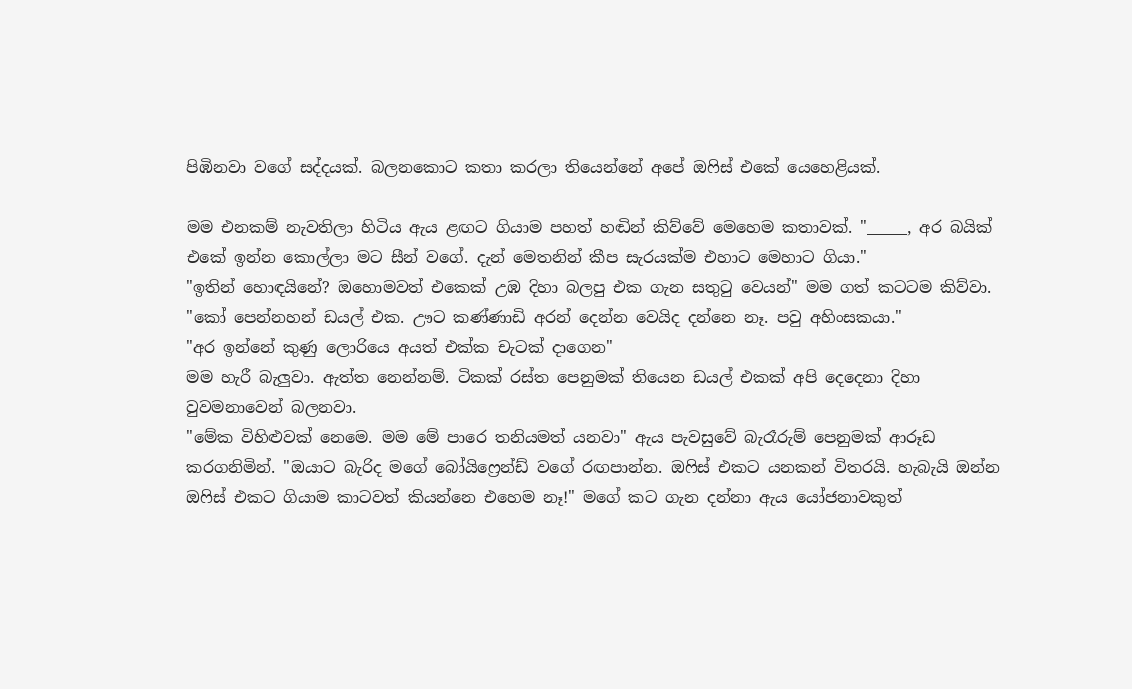පිඹිනවා වගේ සද්දයක්. බලනකොට කතා කරලා තියෙන්නේ අපේ ඔෆිස් එකේ යෙහෙළියක්.

මම එනකම් නැවතිලා හිටිය ඇය ළඟට ගියාම පහත් හඬින් කිව්වේ මෙහෙම කතාවක්. "_____, අර බයික් එකේ ඉන්න කොල්ලා මට සීන් වගේ. දැන් මෙතනින් කීප සැරයක්ම එහාට මෙහාට ගියා."
"ඉතින් හොඳයිනේ? ඔහොමවත් එකෙක් උඹ දිහා බලපු එක ගැන සතුටු වෙයන්" මම ගත් කටටම කිව්වා. "කෝ පෙන්නහන් ඩයල් එක. ඌට කණ්ණාඩි අරන් දෙන්න වෙයිද දන්නෙ නෑ. පවු අහිංසකයා."
"අර ඉන්නේ කුණු ලොරියෙ අයත් එක්ක චැටක් දාගෙන"
මම හැරී බැලුවා. ඇත්ත නෙන්නම්. ටිකක් රස්ත පෙනුමක් තියෙන ඩයල් එකක් අපි දෙදෙනා දිහා වුවමනාවෙන් බලනවා.
"මේක විහිළුවක් නෙමෙ. මම මේ පාරෙ තනියමත් යනවා" ඇය පැවසුවේ බැරෑරුම් පෙනුමක් ආරූඩ කරගනිමින්. "ඔයාට බැරිද මගේ බෝයිෆ්‍රෙන්ඩ් වගේ රඟපාන්න. ඔෆිස් එකට යනකන් විතරයි. හැබැයි ඔන්න ඔෆිස් එකට ගියාම කාටවත් කියන්නෙ එහෙම නෑ!" මගේ කට ගැන දන්නා ඇය යෝජනාවකුත්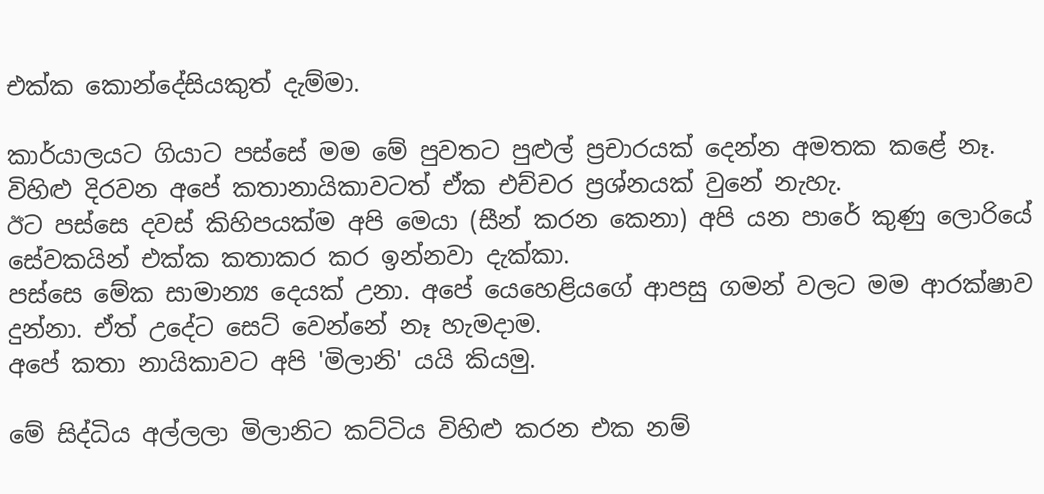එක්ක කොන්දේසියකුත් දැම්මා.

කාර්යාලයට ගියාට පස්සේ මම මේ පුවතට පුළුල් ප්‍රචාරයක් දෙන්න අමතක කළේ නෑ. විහිළු දිරවන අපේ කතානායිකාවටත් ඒක එච්චර ප්‍රශ්නයක් වුනේ නැහැ.
ඊට පස්සෙ දවස් කිහිපයක්ම අපි මෙයා (සීන් කරන කෙනා) අපි යන පාරේ කුණු ලොරියේ සේවකයින් එක්ක කතාකර කර ඉන්නවා දැක්කා.
පස්සෙ මේක සාමාන්‍ය දෙයක් උනා. අපේ යෙහෙළියගේ ආපසු ගමන් වලට මම ආරක්ෂාව දුන්නා. ඒත් උදේට සෙට් වෙන්නේ නෑ හැමදාම.
අපේ කතා නායිකාවට අපි 'මිලානි' යයි කියමු.

මේ සිද්ධිය අල්ලලා මිලානිට කට්ටිය විහිළු කරන එක නම්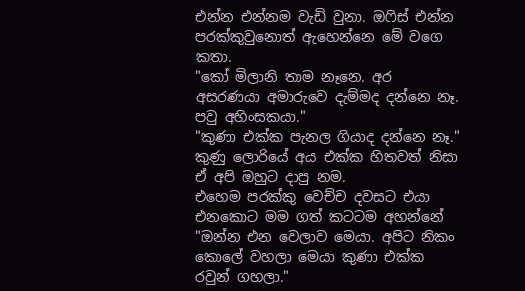එන්න එන්නම වැඩි වුනා. ඔෆිස් එන්න පරක්කුවුනොත් ඇහෙන්නෙ මේ වගෙ කතා.
"කෝ මිලානි තාම නෑනෙ. අර අසරණයා අමාරුවෙ දැම්මද දන්නෙ නෑ. පවු අහිංසකයා."
"කුණා එක්ක පැනල ගියාද දන්නෙ නෑ." කුණු ලොරියේ අය එක්ක හිතවත් නිසා ඒ අපි ඔහුට දාපු නම.
එහෙම පරක්කු වෙච්ච දවසට එයා එනකොට මම ගත් කටටම අහන්නේ "ඔන්න එන වෙලාව මෙයා. අපිට නිකං කොලේ වහලා මෙයා කුණා එක්ක රවුන් ගහලා."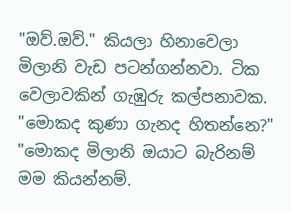"ඔව්.ඔව්." කියලා හිනාවෙලා මිලානි වැඩ පටන්ගන්නවා. ටික වෙලාවකින් ගැඹුරු කල්පනාවක. "මොකද කුණා ගැනද හිතන්නෙ?"
"මොකද මිලානි ඔයාට බැරිනම් මම කියන්නම්.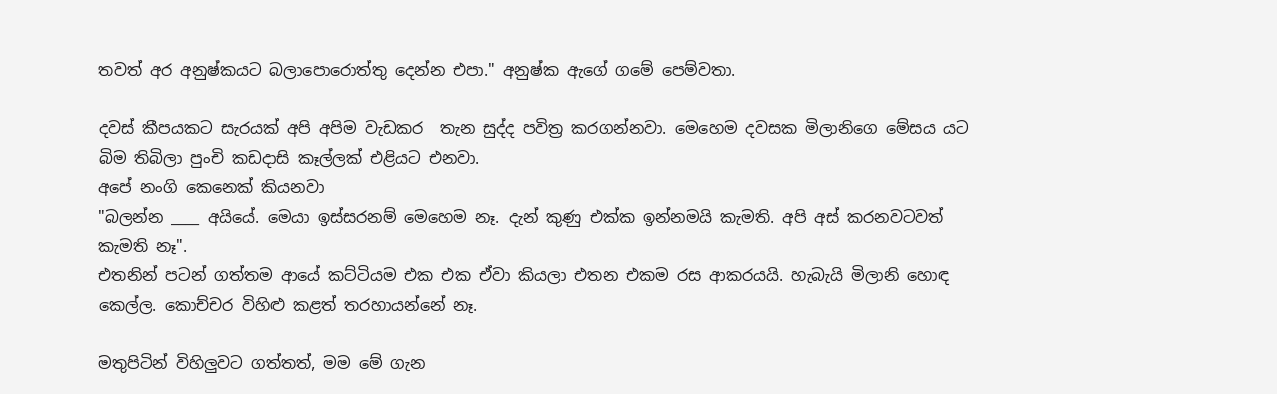තවත් අර අනුෂ්කයට බලාපොරොත්තු දෙන්න එපා." අනුෂ්ක ඇගේ ගමේ පෙම්වතා.

දවස් කීපයකට සැරයක් අපි අපිම වැඩකර  තැන සුද්ද පවිත්‍ර කරගන්නවා. මෙහෙම දවසක මිලානිගෙ මේසය යට බිම තිබිලා පුංචි කඩදාසි කෑල්ලක් එළියට එනවා.
අපේ නංගි කෙනෙක් කියනවා
"බලන්න ____ අයියේ. මෙයා ඉස්සරනම් මෙහෙම නෑ. දැන් කුණු එක්ක ඉන්නමයි කැමති. අපි අස් කරනවටවත් කැමති නෑ".
එතනින් පටන් ගත්තම ආයේ කට්ටියම එක එක ඒවා කියලා එතන එකම රස ආකරයයි. හැබැයි මිලානි හොඳ කෙල්ල. කොච්චර විහිළු කළත් තරහායන්නේ නෑ.

මතුපිටින් විහිලුවට ගත්තත්, මම මේ ගැන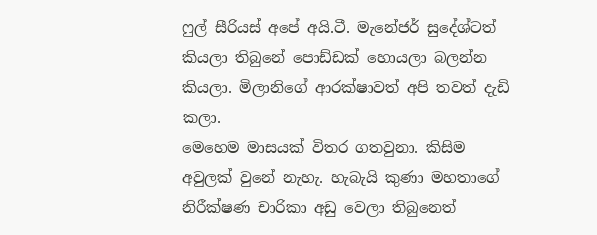ෆුල් සීරියස් අපේ අයි.ටී. මැනේජර් සුදේශ්ටත් කියලා තිබුනේ පොඩ්ඩක් හොයලා බලන්න කියලා. මිලානිගේ ආරක්ෂාවත් අපි තවත් දැඩි කලා.
මෙහෙම මාසයක් විතර ගතවුනා. කිසිම අවුලක් වුනේ නැහැ. හැබැයි කුණා මහතාගේ නිරීක්ෂණ චාරිකා අඩු වෙලා තිබුනෙත්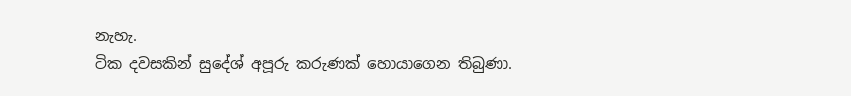නැහැ.
ටික දවසකින් සුදේශ් අපූරු කරුණක් හොයාගෙන තිබුණා.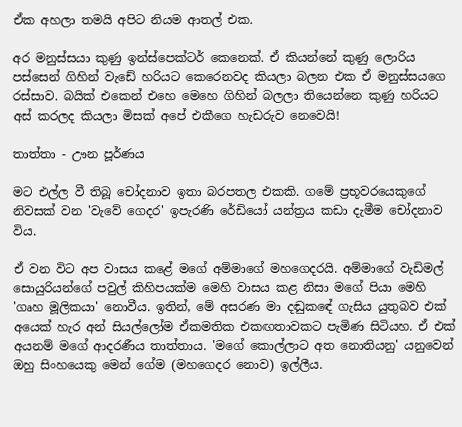ඒක අහලා තමයි අපිට නියම ආතල් එක.

අර මනුස්සයා කුණු ඉන්ස්පෙක්ටර් කෙනෙක්. ඒ කියන්නේ කුණු ලොරිය පස්සෙන් ගිහින් වැඩේ හරියට කෙරෙනවද කියලා බලන එක ඒ මනුස්සයගෙ රස්සාව. බයික් එකෙන් එහෙ මෙහෙ ගිහින් බලලා තියෙන්නෙ කුණු හරියට අස් කරලද කියලා මිසක් අපේ එකීගෙ හැඩරුව නෙවෙයි!

තාත්තා - ඌන පූර්ණය

මට එල්ල වී තිබූ චෝදනාව ඉතා බරපතල එකකි. ගමේ ප්‍රභූවරයෙකුගේ නිවසක් වන 'වැවේ ගෙදර' ඉපැරණි රේඩියෝ යන්ත්‍රය කඩා දැමීම චෝදනාව විය.

ඒ වන විට අප වාසය කළේ මගේ අම්මාගේ මහගෙදරයි. අම්මාගේ වැඩිමල් සොයුරියන්ගේ පවුල් කිහිපයක්ම මෙහි වාසය කළ නිසා මගේ පියා මෙහි 'ගෘහ මූලිකයා' නොවීය. ඉතින්, මේ අසරණ මා දඬුකඳේ ගැසිය යුතුබව එක් අයෙක් හැර අන් සියල්ලෝම ඒකමතික එකඟතාවකට පැමිණ සිටියහ. ඒ එක් අයනම් මගේ ආදරණීය තාත්තාය. 'මගේ කොල්ලාට අත නොතියනු' යනුවෙන් ඔහු සිංහයෙකු මෙන් ගේම (මහගෙදර නොව) ඉල්ලීය.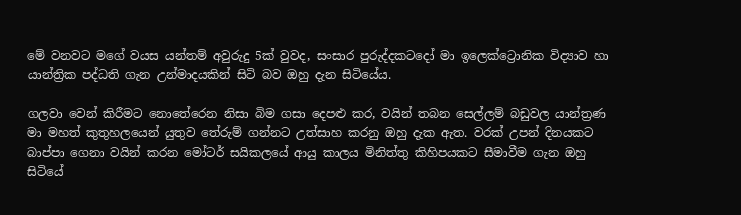මේ වනවට මගේ වයස යන්තම් අවුරුදු 5ක් වුවද, සංසාර පුරුද්දකටදෝ මා ඉලෙක්ට්‍රොනික විද්‍යාව හා යාන්ත්‍රික පද්ධති ගැන උන්මාදයකින් සිටි බව ඔහු දැන සිටියේය.

ගලවා වෙන් කිරීමට නොතේරෙන නිසා බිම ගසා දෙපළු කර, වයින් තබන සෙල්ලම් බඩුවල යාන්ත්‍රණ මා මහත් කුතුහලයෙන් යුතුව තේරුම් ගන්නට උත්සාහ කරනු ඔහු දැක ඇත. වරක් උපන් දිනයකට බාප්පා ගෙනා වයින් කරන මෝටර් සයිකලයේ ආයු කාලය මිනිත්තු කිහිපයකට සීමාවීම ගැන ඔහු සිටියේ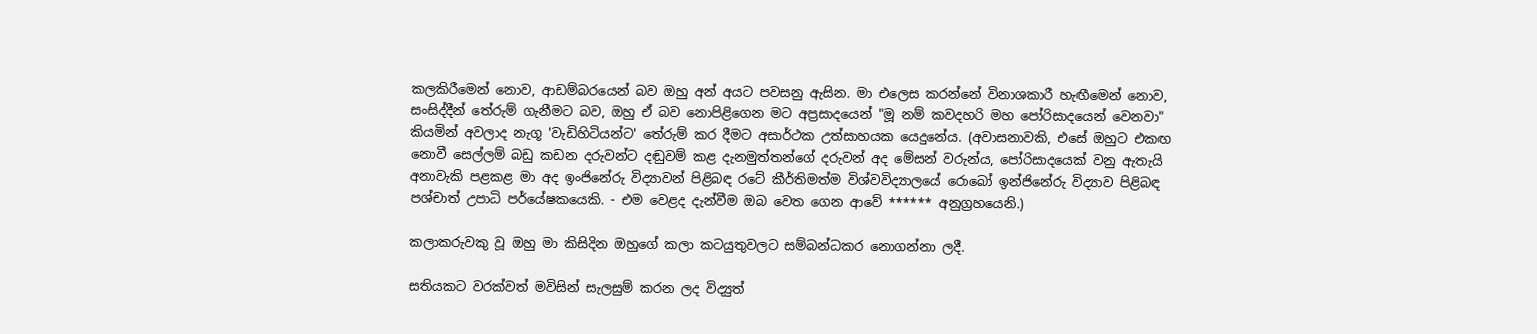කලකිරීමෙන් නොව, ආඩම්බරයෙන් බව ඔහු අන් අයට පවසනු ඇසින. මා එලෙස කරන්නේ විනාශකාරී හැඟීමෙන් නොව, සංසිද්දීන් තේරුම් ගැනීමට බව, ඔහු ඒ බව නොපිළිගෙන මට අප්‍රසාදයෙන් "මූ නම් කවදහරි මහ පෝරිසාදයෙන් වෙනවා" කියමින් අවලාද නැගූ 'වැඩිහිටියන්ට' තේරුම් කර දීමට අසාර්ථක උත්සාහයක යෙදුනේය. (අවාසනාවකි, එසේ ඔහුට එකඟ නොවී සෙල්ලම් බඩු කඩන දරුවන්ට දඬුවම් කළ දැනමුත්තන්ගේ දරුවන් අද මේසන් වරුන්ය, පෝරිසාදයෙක් වනු ඇතැයි අනාවැකි පළකළ මා අද ඉංජිනේරු විද්‍යාවන් පිළිබඳ රටේ කීර්තිමත්ම විශ්වවිද්‍යාලයේ රොබෝ ඉන්ජිනේරු විද්‍යාව පිළිබඳ පශ්චාත් උපාධි පර්යේෂකයෙකි. - එම වෙළද දැන්වීම ඔබ වෙත ගෙන ආවේ ****** අනුග්‍රහයෙනි.)

කලාකරුවකු වූ ඔහු මා කිසිදින ඔහුගේ කලා කටයුතුවලට සම්බන්ධකර නොගන්නා ලදී.

සතියකට වරක්වත් මවිසින් සැලසුම් කරන ලද විද්‍යුත්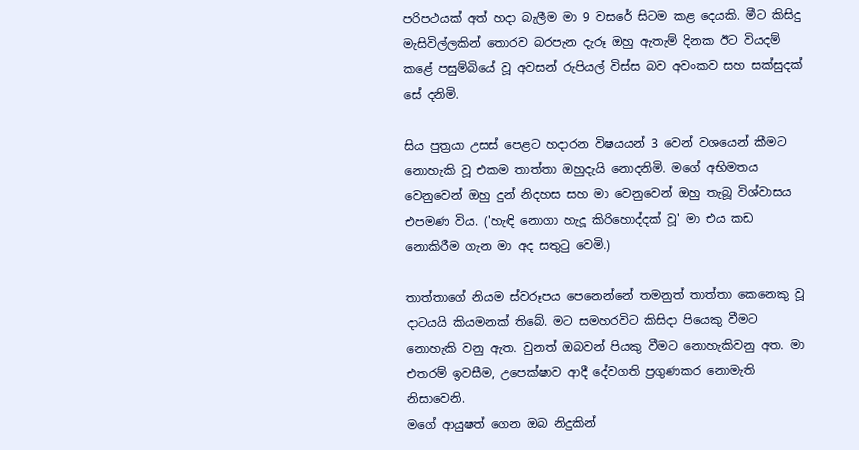පරිපථයක් අත් හදා බැලීම මා 9 වසරේ සිටම කළ දෙයකි. මීට කිසිදු මැසිවිල්ලකින් තොරව බරපැන දැරූ ඔහු ඇතැම් දිනක ඊට වියදම් කළේ පසුම්බියේ වූ අවසන් රුපියල් විස්ස බව අවංකව සහ සක්සුදක් සේ දනිමි.

සිය පුත්‍රයා උසස් පෙළට හදාරන විෂයයන් 3 වෙන් වශයෙන් කීමට නොහැකි වූ එකම තාත්තා ඔහුදැයි නොදනිමි. මගේ අභිමතය වෙනුවෙන් ඔහු දුන් නිදහස සහ මා වෙනුවෙන් ඔහු තැබූ විශ්වාසය එපමණ විය. ('හැඳි නොගා හැදූ කිරිහොද්දක් වූ' මා එය කඩ නොකිරීම ගැන මා අද සතුටු වෙමි.)

තාත්තාගේ නියම ස්වරූපය පෙනෙන්නේ තමනුත් තාත්තා කෙනෙකු වූ දාටයයි කියමනක් තිබේ. මට සමහරවිට කිසිදා පියෙකු වීමට නොහැකි වනු ඇත. වුනත් ඔබවන් පියකු වීමට නොහැකිවනු අත. මා එතරම් ඉවසීම, උපෙක්ෂාව ආදී දේවගති ප්‍රගුණකර නොමැති නිසාවෙනි.
මගේ ආයුෂත් ගෙන ඔබ නිදුකින්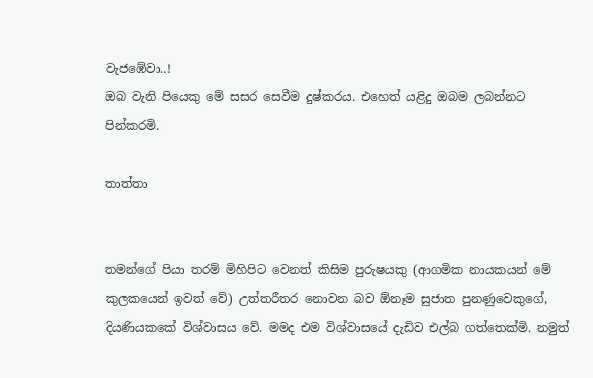වැජඹේවා..!
ඔබ වැනි පියෙකු මේ සසර සෙවීම දුෂ්කරය. එහෙත් යළිදු ඔබම ලබන්නට පින්කරමි.

තාත්තා


තමන්ගේ පියා තරම් මිහිපිට වෙනත් කිසිම පුරුෂයකු (ආගමික නායකයන් මේ කුලකයෙන් ඉවත් වේ) උත්තරීතර නොවන බව ඕනෑම සුජාත පුනණුවෙකුගේ, දියණියකකේ විශ්වාසය වේ. මමද එම විශ්වාසයේ දැඩිව එල්බ ගත්තෙක්මි. නමුත්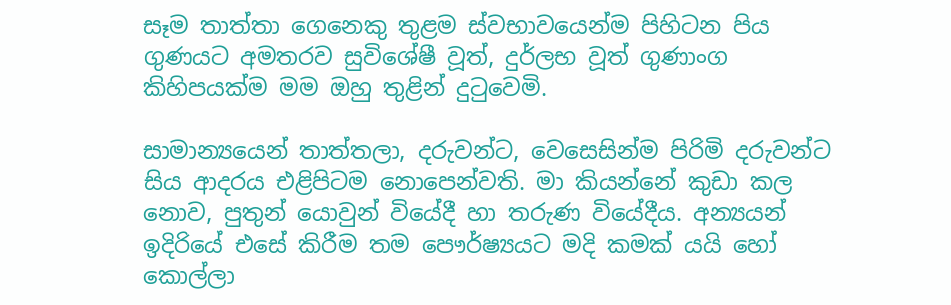සෑම තාත්තා ගෙනෙකු තුළම ස්වභාවයෙන්ම පිහිටන පිය ගුණයට අමතරව සුවිශේෂී වූත්, දුර්ලභ වූත් ගුණාංග කිහිපයක්ම මම ඔහු තුළින් දුටුවෙමි.

සාමාන්‍යයෙන් තාත්තලා, දරුවන්ට, වෙසෙසින්ම පිරිමි දරුවන්ට සිය ආදරය එළිපිටම නොපෙන්වති. මා කියන්නේ කුඩා කල නොව, පුතුන් යොවුන් වියේදී හා තරුණ වියේදීය. අන්‍යයන් ඉදිරියේ එසේ කිරීම තම පෞර්ෂ්‍යයට මදි කමක් යයි හෝ කොල්ලා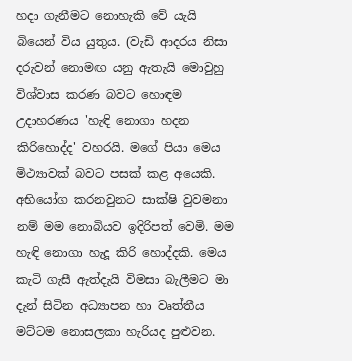හදා ගැනීමට නොහැකි වේ යැයි බියෙන් විය යුතුය. (වැඩි ආදරය නිසා දරුවන් නොමඟ යනු ඇතැයි මොවුහු විශ්වාස කරණ බවට හොඳම උදාහරණය 'හැඳි නොගා හදන කිරිහොද්ද' වහරයි. මගේ පියා මෙය මිථ්‍යාවක් බවට පසක් කළ අයෙකි. අභියෝග කරනවුනට සාක්ෂි වුවමනා නම් මම නොබියව ඉදිරිපත් වෙමි. මම හැඳි නොගා හැදූ කිරි හොද්දකි. මෙය කැටි ගැසී ඇත්දැයි විමසා බැලීමට මා දැන් සිටින අධ්‍යාපන හා වෘත්තීය මට්ටම නොසලකා හැරියද පුළුවන.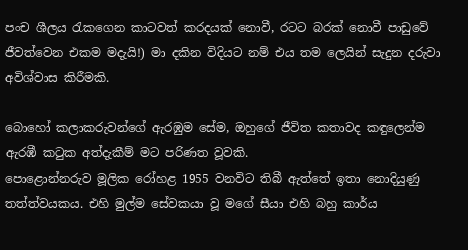පංච ශීලය රැකගෙන කාටවත් කරදයක් නොවී, රටට බරක් නොවී පාඩුවේ ජීවත්වෙන එකම මදැයි!) මා දකින විදියට නම් එය තම ලෙයින් සැදුන දරුවා අවිශ්වාස කිරීමකි.

බොහෝ කලාකරුවන්ගේ ඇරඹුම සේම, ඔහුගේ ජීවිත කතාවද කඳුලෙන්ම ඇරඹී කටුක අත්දැකීම් මට පරිණත වූවකි.
පොළොන්නරුව මූලික රෝහළ 1955 වනවිට තිබී ඇත්තේ ඉතා නොදියුණු තත්ත්වයකය. එහි මුල්ම සේවකයා වූ මගේ සීයා එහි බහු කාර්ය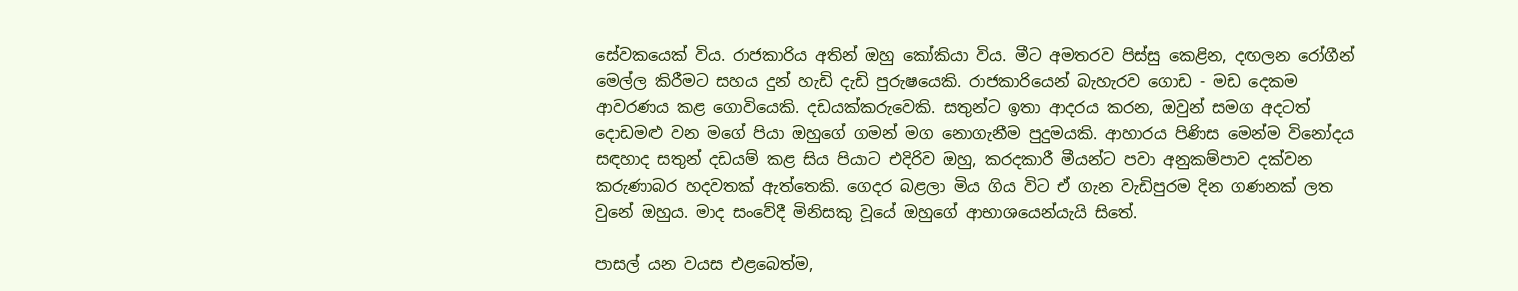සේවකයෙක් විය. රාජකාරිය අතින් ඔහු කෝකියා විය. මීට අමතරව පිස්සු කෙළින, දඟලන රෝගීන් මෙල්ල කිරීමට සහය දුන් හැඩි දැඩි පුරුෂයෙකි. රාජකාරියෙන් බැහැරව ගොඩ - මඩ දෙකම ආවරණය කළ ගොවියෙකි. දඩයක්කරුවෙකි. සතුන්ට ඉතා ආදරය කරන, ඔවුන් සමග අදටත් දොඩමළු වන මගේ පියා ඔහුගේ ගමන් මග නොගැනීම පුදුමයකි. ආහාරය පිණිස මෙන්ම විනෝදය සඳහාද සතුන් දඩයම් කළ සිය පියාට එදිරිව ඔහු, කරදකාරී මීයන්ට පවා අනුකම්පාව දක්වන කරුණාබර හදවතක් ඇත්තෙකි. ගෙදර බළලා මිය ගිය විට ඒ ගැන වැඩිපුරම දින ගණනක් ලත වුනේ ඔහුය. මාද සංවේදී මිනිසකු වූයේ ඔහුගේ ආභාශයෙන්යැයි සිතේ.

පාසල් යන වයස එළබෙත්ම,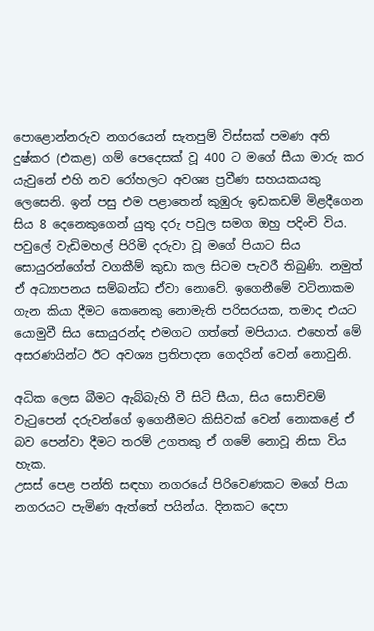පොළොන්නරුව නගරයෙන් සැතපුම් විස්සක් පමණ අති දුෂ්කර (එකළ) ගම් පෙදෙසක් වූ 400 ට මගේ සීයා මාරු කර යැවුනේ එහි නව රෝහලට අවශ්‍ය ප්‍රවීණ සහයකයකු ලෙසෙනි. ඉන් පසු එම පළාතෙන් කුඹුරු ඉඩකඩම් මිළදීගෙන සිය 8 දෙනෙකුගෙන් යුතු දරු පවුල සමග ඔහු පදිංචි විය. පවුලේ වැඩිමහල් පිරිමි දරුවා වූ මගේ පියාට සිය සොයුරන්ගේත් වගකීම් කුඩා කල සිටම පැවරී තිබුණි. නමුත් ඒ අධ්‍යාපනය සම්බන්ධ ඒවා නොවේ. ඉගෙනීමේ වටිනාකම ගැන කියා දීමට කෙනෙකු නොමැති පරිසරයක, තමාද එයට යොමුවී සිය සොයුරන්ද එමගට ගත්තේ මපියාය. එහෙත් මේ අසරණයින්ට ඊට අවශ්‍ය ප්‍රතිපාදන ගෙදරින් වෙන් නොවුනි.

අධික ලෙස බීමට ඇබ්බැහි වී සිටි සීයා, සිය සොච්චම් වැටුපෙන් දරුවන්ගේ ඉගෙනීමට කිසිවක් වෙන් නොකළේ ඒ බව පෙන්වා දීමට තරම් උගතකු ඒ ගමේ නොවූ නිසා විය හැක.
උසස් පෙළ පන්ති සඳහා නගරයේ පිරිවෙණකට මගේ පියා නගරයට පැමිණ ඇත්තේ පයින්ය. දිනකට දෙපා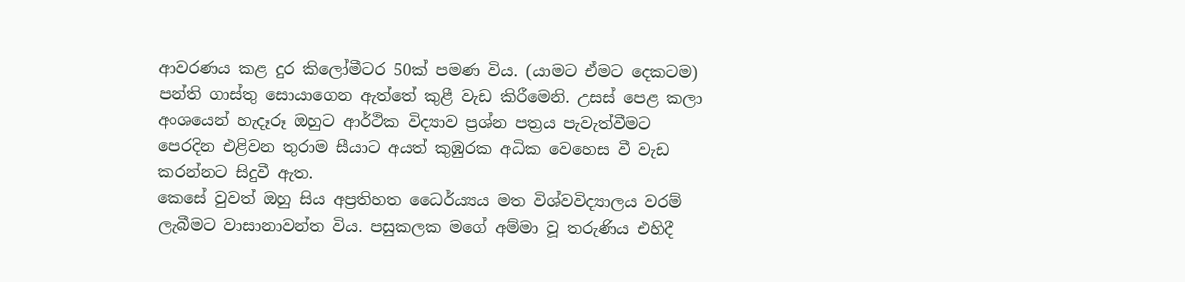ආවරණය කළ දුර කිලෝමීටර 50ක් පමණ විය. (යාමට ඒමට දෙකටම) පන්ති ගාස්තු සොයාගෙන ඇත්තේ කුළී වැඩ කිරීමෙනි. උසස් පෙළ කලා අංශයෙන් හැදෑරූ ඔහුට ආර්ථික විද්‍යාව ප්‍රශ්න පත්‍රය පැවැත්වීමට පෙරදින එළිවන තුරාම සීයාට අයත් කුඹුරක අධික වෙහෙස වී වැඩ කරන්නට සිදුවී ඇත.
කෙසේ වුවත් ඔහු සිය අප්‍රතිහත ධෛර්ය්‍යය මත විශ්වවිද්‍යාලය වරම් ලැබීමට වාසානාවන්ත විය. පසුකලක මගේ අම්මා වූ තරුණිය එහිදී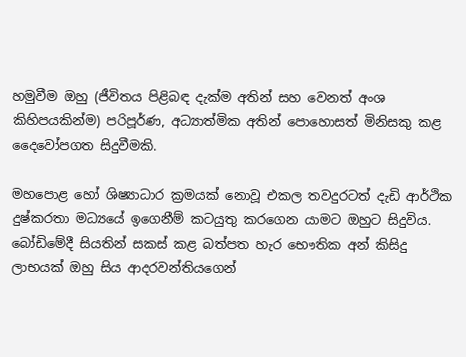හමුවීම ඔහු (ජීවිතය පිළිබඳ දැක්ම අතින් සහ වෙනත් අංශ කිහිපයකින්ම) පරිපූර්ණ, අධ්‍යාත්මික අතින් පොහොසත් මිනිසකු කළ දෛවෝපගත සිදුවීමකි.

මහපොළ හෝ ශිෂ්‍යාධාර ක්‍රමයක් නොවූ එකල තවදුරටත් දැඩි ආර්ථික දුෂ්කරතා මධ්‍යයේ ඉගෙනීම් කටයුතු කරගෙන යාමට ඔහුට සිදුවිය. බෝඩිමේදී සියතින් සකස් කළ බත්පත හැර භෞතික අන් කිසිදු ලාභයක් ඔහු සිය ආදරවන්තියගෙන්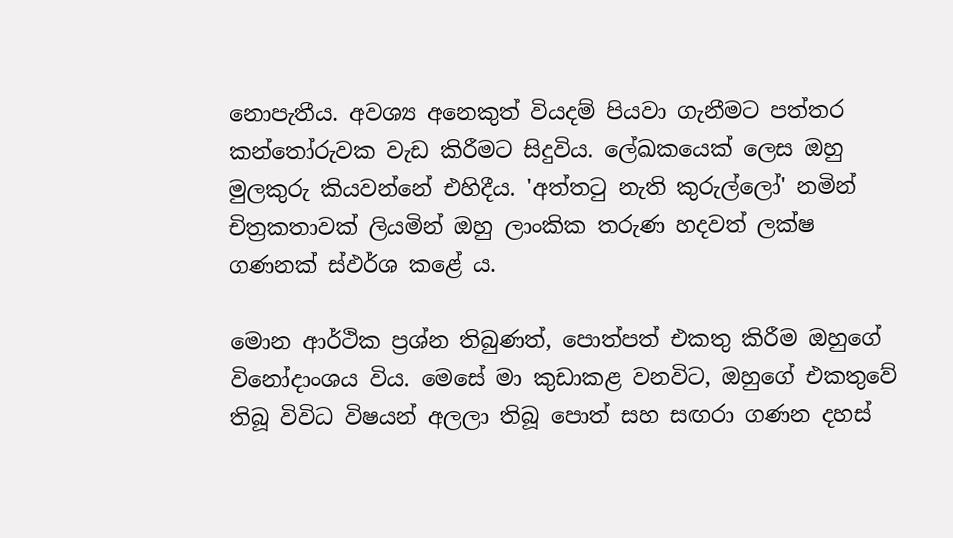නොපැතීය. අවශ්‍ය අනෙකුත් වියදම් පියවා ගැනීමට පත්තර කන්තෝරුවක වැඩ කිරීමට සිදුවිය. ලේඛකයෙක් ලෙස ඔහු මුලකුරු කියවන්නේ එහිදීය. 'අත්තටු නැති කුරුල්ලෝ' නමින් චිත්‍රකතාවක් ලියමින් ඔහු ලාංකික තරුණ හදවත් ලක්ෂ ගණනක් ස්ඵර්ශ කළේ ය.

මොන ආර්ථික ප්‍රශ්න තිබුණත්, පොත්පත් එකතු කිරීම ඔහුගේ විනෝදාංශය විය. මෙසේ මා කුඩාකළ වනවිට, ඔහුගේ එකතුවේ තිබූ විවිධ විෂයන් අලලා තිබූ පොත් සහ සඟරා ගණන දහස්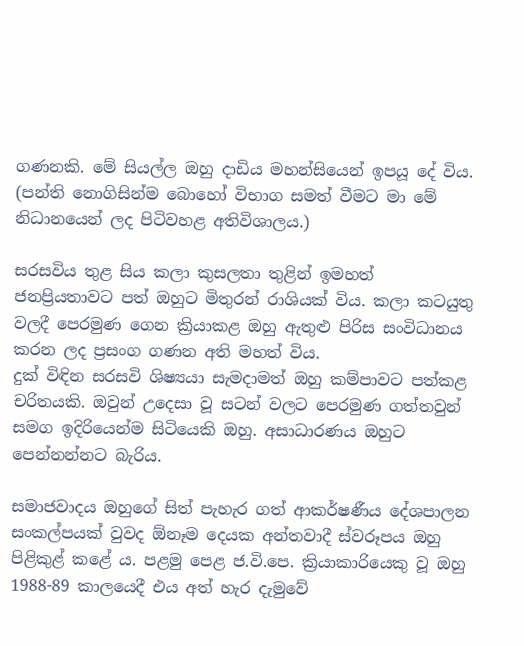ගණනකි. මේ සියල්ල ඔහු දාඩිය මහන්සියෙන් ඉපයූ දේ විය. (පන්ති නොගිසින්ම බොහෝ විභාග සමත් වීමට මා මේ නිධානයෙන් ලද පිටිවහළ අතිවිශාලය.)

සරසවිය තුළ සිය කලා කුසලතා තුළින් ඉමහත් ජනප්‍රියතාවට පත් ඔහුට මිතුරන් රාශියක් විය. කලා කටයුතු වලදී පෙරමුණ ගෙන ක්‍රියාකළ ඔහු ඇතුළු පිරිස සංවිධානය කරන ලද ප්‍රසංග ගණන අති මහත් විය.
දුක් විඳින සරසවි ශිෂ්‍යයා සැමදාමත් ඔහු කම්පාවට පත්කළ චරිතයකි. ඔවුන් උදෙසා වූ සටන් වලට පෙරමුණ ගත්තවුන් සමග ඉදිරියෙන්ම සිටියෙකි ඔහු. අසාධාරණය ඔහුට පෙන්නන්නට බැරිය.

සමාජවාදය ඔහුගේ සිත් පැහැර ගත් ආකර්ෂණීය දේශපාලන සංකල්පයක් වුවද ඕනෑම දෙයක අන්තවාදී ස්වරූපය ඔහු පිළිකුළ් කළේ ය. පළමු පෙළ ජ.වි.පෙ. ක්‍රියාකාරියෙකු වූ ඔහු 1988-89 කාලයෙදී එය අත් හැර දැමුවේ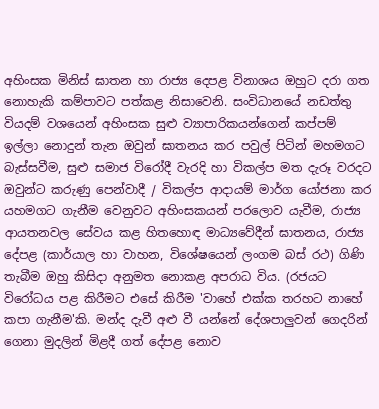අහිංසක මිනිස් ඝාතන හා රාජ්‍ය දෙපළ විනාශය ඔහුට දරා ගත නොහැකි කම්පාවට පත්කළ නිසාවෙනි. සංවිධානයේ නඩත්තු වියදම් වශයෙන් අහිංසක සුළු ව්‍යාපාරිකයන්ගෙන් කප්පම් ඉල්ලා නොදුන් තැන ඔවුන් ඝාතනය කර පවුල් පිටින් මහමගට බැස්සවීම, සුළු සමාජ විරෝදී වැරදි හා විකල්ප මත දැරූ වරදට ඔවුන්ට කරුණු පෙන්වාදී / විකල්ප ආදායම් මාර්ග යෝජනා කර යහමගට ගැනීම වෙනුවට අහිංසකයන් පරලොව යැවීම, රාජ්‍ය ආයතනවල සේවය කළ හිතහොඳ මාධ්‍යවේදීන් ඝාතනය, රාජ්‍ය දේපළ (කාර්යාල හා වාහන, විශේෂයෙන් ලංගම බස් රථ) ගිණි තැබීම ඔහු කිසිදා අනුමත නොකළ අපරාධ විය. (රජයට විරෝධය පළ කිරීමට එසේ කිරීම 'වාහේ එක්ක තරහට නාහේ කපා ගැනීම'කි. මන්ද දැවී අළු වී යන්නේ දේශපාලුවන් ගෙදරින් ගෙනා මුදලින් මිළදී ගත් දේපළ නොව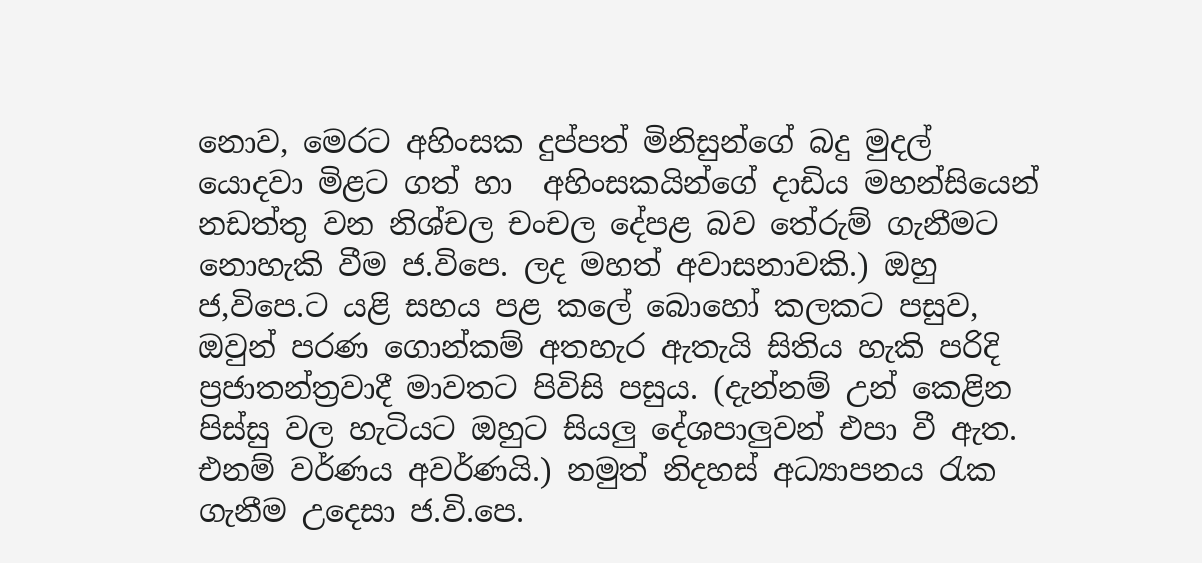නොව, මෙරට අහිංසක දුප්පත් මිනිසුන්ගේ බදු මුදල් යොදවා මිළට ගත් හා  අහිංසකයින්ගේ දාඩිය මහන්සියෙන් නඩත්තු වන නිශ්චල චංචල දේපළ බව තේරුම් ගැනීමට නොහැකි වීම ජ.විපෙ. ලද මහත් අවාසනාවකි.) ඔහු ජ,විපෙ.ට යළි සහය පළ කලේ බොහෝ කලකට පසුව, ඔවුන් පරණ ගොන්කම් අතහැර ඇතැයි සිතිය හැකි පරිදි ප්‍රජාතන්ත්‍රවාදී මාවතට පිවිසි පසුය. (දැන්නම් උන් කෙළින පිස්සු වල හැටියට ඔහුට සියලු දේශපාලුවන් එපා වී ඇත. එනම් වර්ණය අවර්ණයි.) නමුත් නිදහස් අධ්‍යාපනය රැක ගැනීම උදෙසා ජ.වි.පෙ.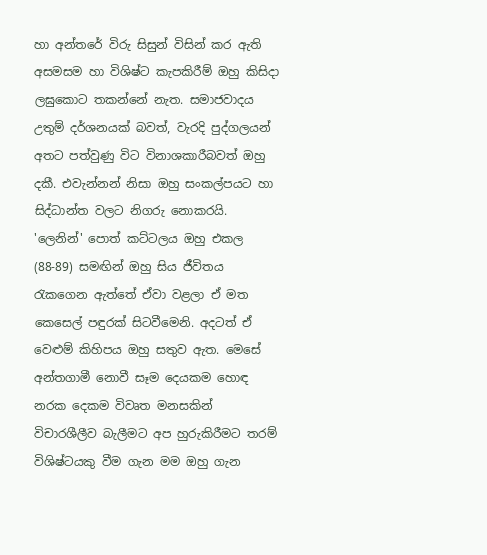හා අන්තරේ විරු සිසුන් විසින් කර ඇති අසමසම හා විශිෂ්ට කැපකිරීම් ඔහු කිසිදා ලඝුකොට තකන්නේ නැත. සමාජවාදය උතුම් දර්ශනයක් බවත්, වැරදි පුද්ගලයන් අතට පත්වුණු විට විනාශකාරීබවත් ඔහු දකී. එවැන්නන් නිසා ඔහු සංකල්පයට හා සිද්ධාන්ත වලට නිගරු නොකරයි. 'ලෙනින්' පොත් කට්ටලය ඔහු එකල (88-89) සමඟින් ඔහු සිය ජීවිතය රැකගෙන ඇත්තේ ඒවා වළලා ඒ මත කෙසෙල් පඳුරක් සිටවීමෙනි. අදටත් ඒ වෙළුම් කිහිපය ඔහු සතුව ඇත. මෙසේ අන්තගාමී නොවී සෑම දෙයකම හොඳ නරක දෙකම විවෘත මනසකින් විචාරශීලීව බැලීමට අප හුරුකිරීමට තරම් විශිෂ්ටයකු වීම ගැන මම ඔහු ගැන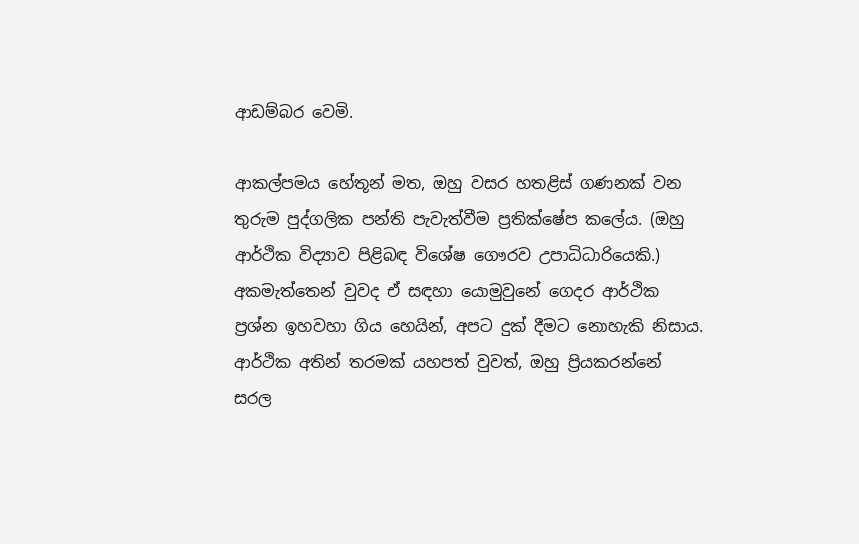ආඩම්බර වෙමි.

ආකල්පමය හේතූන් මත, ඔහු වසර හතළිස් ගණනක් වන තුරුම පුද්ගලික පන්ති පැවැත්වීම ප්‍රතික්ෂේප කලේය. (ඔහු ආර්ථික විද්‍යාව පිළිබඳ විශේෂ ගෞරව උපාධිධාරියෙකි.) අකමැත්තෙන් වුවද ඒ සඳහා යොමුවුනේ ගෙදර ආර්ථික ප්‍රශ්න ඉහවහා ගිය හෙයින්, අපට දුක් දීමට නොහැකි නිසාය. ආර්ථික අතින් තරමක් යහපත් වුවත්, ඔහු ප්‍රියකරන්නේ සරල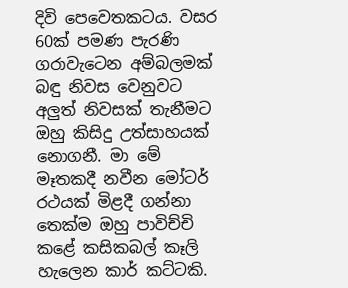දිවි පෙවෙතකටය. වසර 60ක් පමණ පැරණි ගරාවැටෙන අම්බලමක් බඳු නිවස වෙනුවට අලුත් නිවසක් තැනීමට ඔහු කිසිදු උත්සාහයක් නොගනී. මා මේ මෑතකදී නවීන මෝටර් රථයක් මිළදී ගන්නා තෙක්ම ඔහු පාවිච්චි කළේ කසිකබල් කෑලි හැලෙන කාර් කට්ටකි.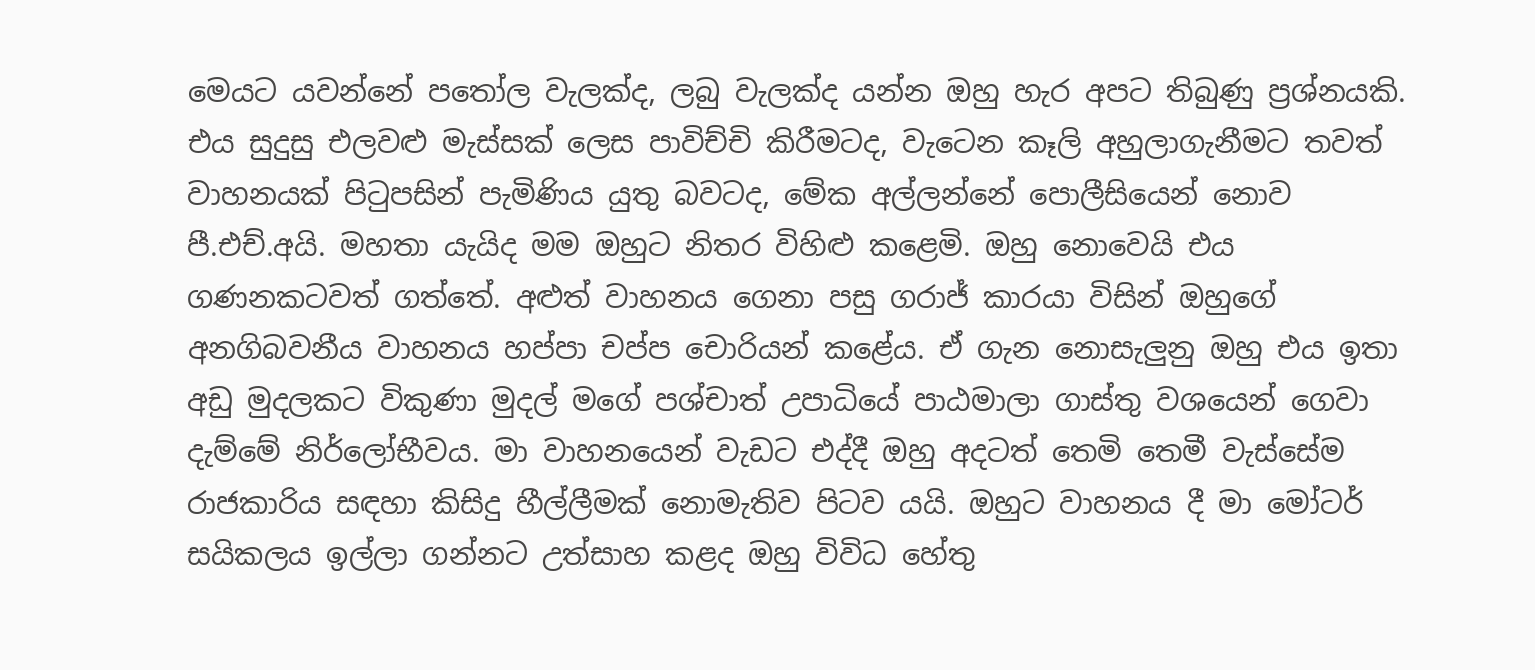මෙයට යවන්නේ පතෝල වැලක්ද, ලබු වැලක්ද යන්න ඔහු හැර අපට තිබුණු ප්‍රශ්නයකි. එය සුදුසු එලවළු මැස්සක් ලෙස පාවිච්චි කිරීමටද, වැටෙන කෑලි අහුලාගැනීමට තවත් වාහනයක් පිටුපසින් පැමිණිය යුතු බවටද, මේක අල්ලන්නේ පොලීසියෙන් නොව පී.එච්.අයි. මහතා යැයිද මම ඔහුට නිතර විහිළු කළෙමි. ඔහු නොවෙයි එය ගණනකටවත් ගත්තේ. අළුත් වාහනය ගෙනා පසු ගරාජ් කාරයා විසින් ඔහුගේ අනගිබවනීය වාහනය හප්පා චප්ප චොරියන් කළේය. ඒ ගැන නොසැලුනු ඔහු එය ඉතා අඩු මුදලකට විකුණා මුදල් මගේ පශ්චාත් උපාධියේ පාඨමාලා ගාස්තු වශයෙන් ගෙවා දැම්මේ නිර්ලෝභීවය. මා වාහනයෙන් වැඩට එද්දී ඔහු අදටත් තෙමි තෙමී වැස්සේම රාජකාරිය සඳහා කිසිදු හීල්ලීමක් නොමැතිව පිටව යයි. ඔහුට වාහනය දී මා මෝටර් සයිකලය ඉල්ලා ගන්නට උත්සාහ කළද ඔහු විවිධ හේතු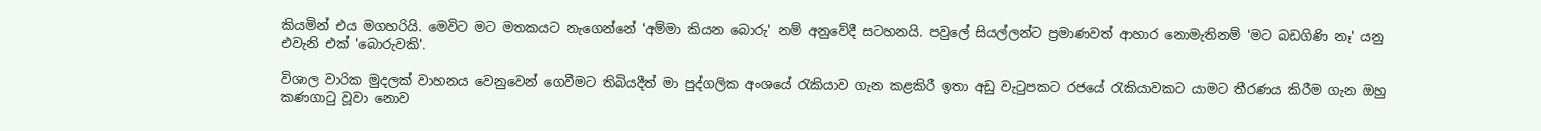කියමින් එය මගහරියි. මෙවිට මට මතකයට නැගෙන්නේ 'අම්මා කියන බොරු' නම් අනුවේදී සටහනයි. පවුලේ සියල්ලන්ට ප්‍රමාණවත් ආහාර නොමැතිනම් 'මට බඩගිණි නෑ' යනු එවැනි එක් 'බොරුවකි'.

විශාල වාරික මුදලක් වාහනය වෙනුවෙන් ගෙවීමට තිබියදීත් මා පුද්ගලික අංශයේ රැකියාව ගැන කළකිරී ඉතා අඩු වැටුපකට රජයේ රැකියාවකට යාමට තීරණය කිරීම ගැන ඔහු කණගාටු වූවා නොව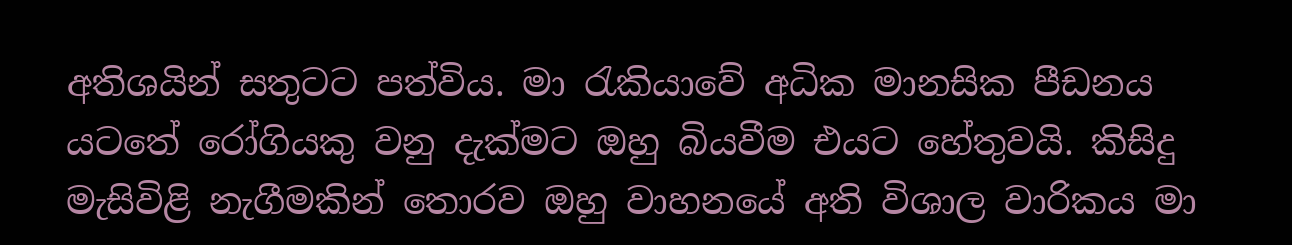අතිශයින් සතුටට පත්විය. මා රැකියාවේ අධික මානසික පීඩනය යටතේ රෝගියකු වනු දැක්මට ඔහු බියවීම එයට හේතුවයි. කිසිදු මැසිවිළි නැගීමකින් තොරව ඔහු වාහනයේ අති විශාල වාරිකය මා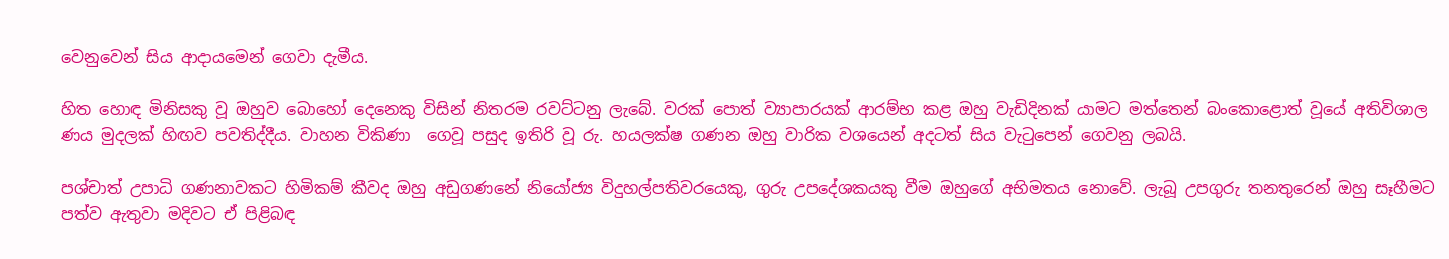වෙනුවෙන් සිය ආදායමෙන් ගෙවා දැමීය.

හිත හොඳ මිනිසකු වූ ඔහුව බොහෝ දෙනෙකු විසින් නිතරම රවට්ටනු ලැබේ. වරක් පොත් ව්‍යාපාරයක් ආරම්භ කළ ඔහු වැඩිදිනක් යාමට මත්තෙන් බංකොළොත් වූයේ අතිවිශාල ණය මුදලක් හිඟව පවතිද්දීය. වාහන විකිණා  ගෙවූ පසුද ඉතිරි වූ රු. හයලක්ෂ ගණන ඔහු වාරික වශයෙන් අදටත් සිය වැටුපෙන් ගෙවනු ලබයි.

පශ්චාත් උපාධි ගණනාවකට හිමිකම් කීවද ඔහු අඩුගණනේ නියෝජ්‍ය විදුහල්පතිවරයෙකු, ගුරු උපදේශකයකු වීම ඔහුගේ අභිමතය නොවේ. ලැබූ උපගුරු තනතුරෙන් ඔහු සෑහීමට පත්ව ඇතුවා මදිවට ඒ පිළිබඳ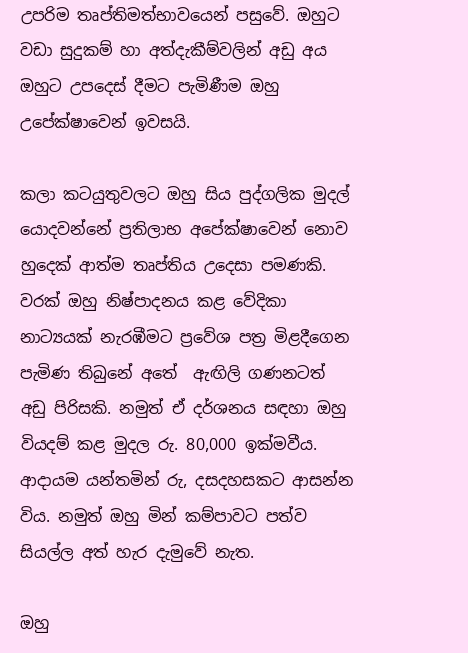උපරිම තෘප්තිමත්භාවයෙන් පසුවේ. ඔහුට වඩා සුදුකම් හා අත්දැකීම්වලින් අඩු අය ඔහුට උපදෙස් දීමට පැමිණීම ඔහු උපේක්ෂාවෙන් ඉවසයි.

කලා කටයුතුවලට ඔහු සිය පුද්ගලික මුදල් යොදවන්නේ ප්‍රතිලාභ අපේක්ෂාවෙන් නොව හුදෙක් ආත්ම තෘප්තිය උදෙසා පමණකි. වරක් ඔහු නිෂ්පාදනය කළ වේදිකා නාට්‍යයක් නැරඹීමට ප්‍රවේශ පත්‍ර මිළදීගෙන පැමිණ තිබුනේ අතේ  ඇඟිලි ගණනටත් අඩු පිරිසකි. නමුත් ඒ දර්ශනය සඳහා ඔහු වියදම් කළ මුදල රු. 80,000 ඉක්මවීය. ආදායම යන්තමින් රු, දසදහසකට ආසන්න විය. නමුත් ඔහු මින් කම්පාවට පත්ව සියල්ල අත් හැර දැමුවේ නැත.

ඔහු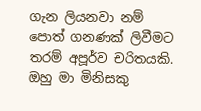ගැන ලියනවා නම් පොත් ගනණක් ලිවීමට තරම් අපූර්ව චරිතයකි. ඔහු මා මිනිසකු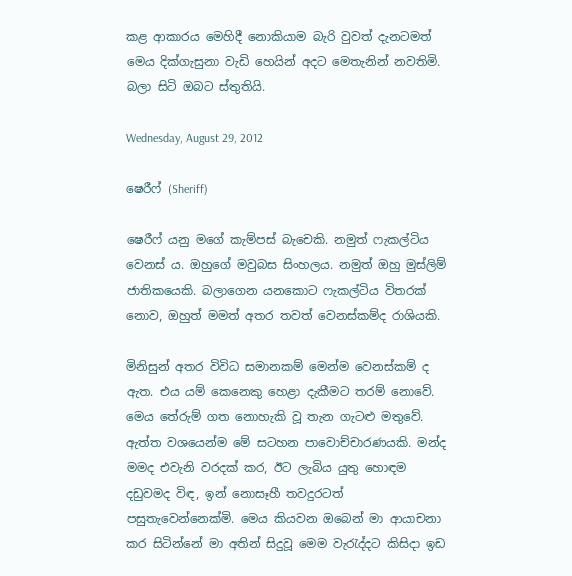කළ ආකාරය මෙහිදී නොකියාම බැරි වුවත් දැනටමත් මෙය දික්ගැසුනා වැඩි හෙයින් අදට මෙතැනින් නවතිමි. බලා සිටි ඔබට ස්තුතියි.

Wednesday, August 29, 2012

ෂෙරීෆ් (Sheriff)

ෂෙරීෆ් යනු මගේ කැම්පස් බැචෙකි. නමුත් ෆැකල්ටිය වෙනස් ය. ඔහුගේ මවුබස සිංහලය. නමුත් ඔහු මුස්ලිම් ජාතිකයෙකි. බලාගෙන යනකොට ෆැකල්ටිය විතරක් නොව, ඔහුත් මමත් අතර තවත් වෙනස්කම්ද රාශියකි.

මිනිසුන් අතර විවිධ සමානකම් මෙන්ම වෙනස්කම් ද ඇත. එය යම් කෙනෙකු හෙළා දැකීමට තරම් නොවේ. මෙය තේරුම් ගත නොහැකි වූ තැන ගැටළු මතුවේ. ඇත්ත වශයෙන්ම මේ සටහන පාවොච්චාරණයකි. මන්ද මමද එවැනි වරදක් කර, ඊට ලැබිය යුතු හොඳම දඩුවමද විඳ, ඉන් නොසෑහී තවදුරටත් පසුතැවෙන්නෙක්මි. මෙය කියවන ඔබෙන් මා ආයාචනා කර සිටින්නේ මා අතින් සිදුවූ මෙම වැරැද්දට කිසිදා ඉඩ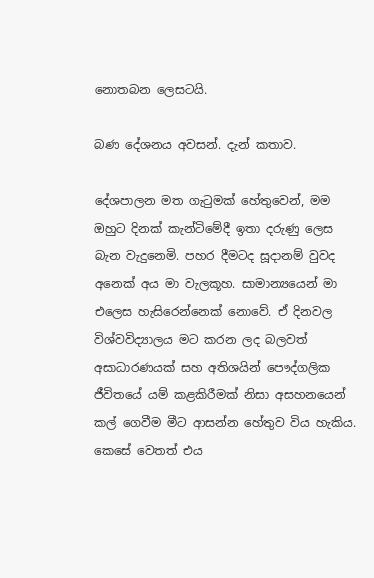නොතබන ලෙසටයි.

බණ දේශනය අවසන්. දැන් කතාව.

දේශපාලන මත ගැටුමක් හේතුවෙන්, මම ඔහුට දිනක් කැන්ටිමේදී ඉතා දරුණු ලෙස බැන වැදුනෙමි. පහර දීමටද සූදානම් වුවද අනෙක් අය මා වැලකූහ. සාමාන්‍යයෙන් මා එලෙස හැසිරෙන්නෙක් නොවේ. ඒ දිනවල විශ්වවිද්‍යාලය මට කරන ලද බලවත් අසාධාරණයක් සහ අතිශයින් පෞද්ගලික ජීවිතයේ යම් කළකිරීමක් නිසා අසහනයෙන් කල් ගෙවීම මීට ආසන්න හේතුව විය හැකිය. කෙසේ වෙතත් එය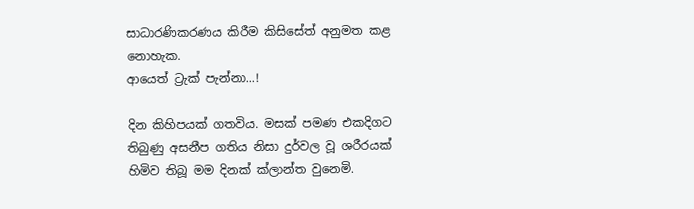සාධාරණිකරණය කිරීම කිසිසේත් අනුමත කළ නොහැක.
ආයෙත් ට්‍රැක් පැන්නා...!

දින කිහිපයක් ගතවිය. මසක් පමණ එකදිගට තිබුණු අසනීප ගතිය නිසා දුර්වල වූ ශරීරයක් හිමිව තිබූ මම දිනක් ක්ලාන්ත වුනෙමි.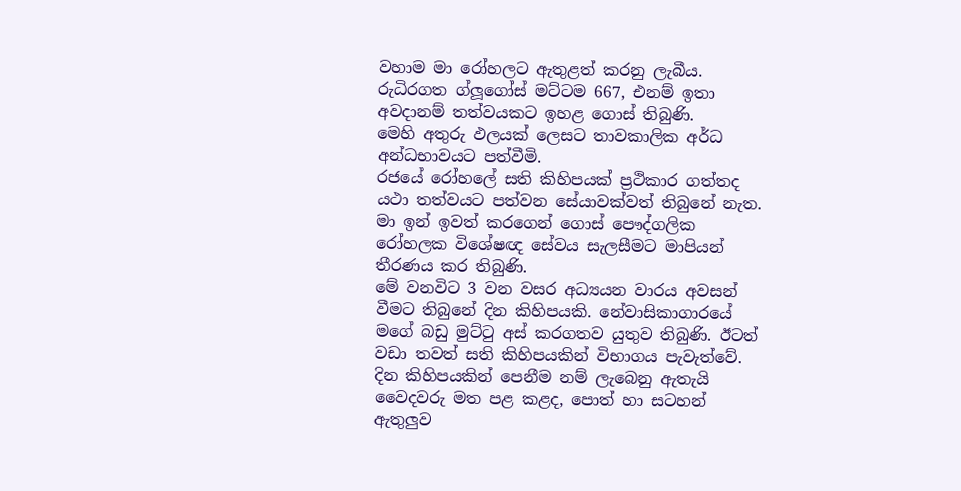වහාම මා රෝහලට ඇතුළත් කරනු ලැබීය. රුධිරගත ග්ලූගෝස් මට්ටම 667, එනම් ඉතා අවදානම් තත්වයකට ඉහළ ගොස් තිබුණි.
මෙහි අතුරු ඵලයක් ලෙසට තාවකාලික අර්ධ අන්ධභාවයට පත්වීමි.
රජයේ රෝහලේ සති කිහිපයක් ප්‍රථිකාර ගත්තද යථා තත්වයට පත්වන සේයාවක්වත් තිබුනේ නැත. මා ඉන් ඉවත් කරගෙන් ගොස් පෞද්ගලික රෝහලක විශේෂඥ සේවය සැලසීමට මාපියන් තීරණය කර තිබුණි.
මේ වනවිට 3 වන වසර අධ්‍යයන වාරය අවසන් වීමට තිබුනේ දින කිහිපයකි. නේවාසිකාගාරයේ මගේ බඩු මුට්ටු අස් කරගතව යුතුව තිබුණි. ඊටත් වඩා තවත් සති කිහිපයකින් විභාගය පැවැත්වේ. දින කිහිපයකින් පෙනීම නම් ලැබෙනු ඇතැයි වෛදවරු මත පළ කළද, පොත් හා සටහන් ඇතුලුව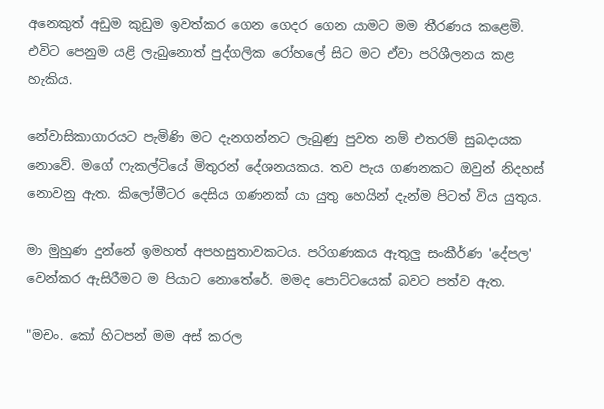අනෙකුත් අඩුම කුඩුම ඉවත්කර ගෙන ගෙදර ගෙන යාමට මම තීරණය කළෙමි. එවිට පෙනුම යළි ලැබුනොත් පුද්ගලික රෝහලේ සිට මට ඒවා පරිශීලනය කළ හැකිය.

නේවාසිකාගාරයට පැමිණි මට දැනගන්නට ලැබුණු පුවත නම් එතරම් සුබදායක නොවේ. මගේ ෆැකල්ටියේ මිතුරන් දේශනයකය. තව පැය ගණනකට ඔවුන් නිදහස් නොවනු ඇත. කිලෝමීටර දෙසිය ගණනක් යා යුතු හෙයින් දැන්ම පිටත් විය යුතුය.

මා මුහුණ දුන්නේ ඉමහත් අපහසුතාවකටය. පරිගණකය ඇතුලු සංකීර්ණ 'දේපල' වෙන්කර ඇසිරීමට ම පියාට නොතේරේ. මමද පොට්ටයෙක් බවට පත්ව ඇත.

"මචං. කෝ හිටපන් මම අස් කරල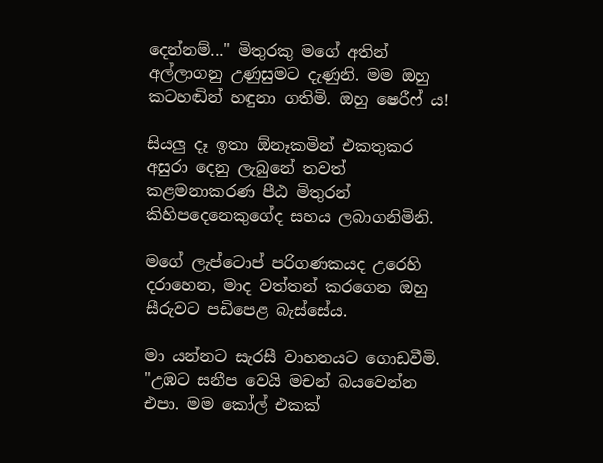දෙන්නම්..." මිතුරකු මගේ අතින් අල්ලාගනු උණුසුමට දැණුනි. මම ඔහු කටහඬින් හඳුනා ගතිමි. ඔහු ෂෙරීෆ් ය!

සියලු දෑ ඉතා ඕනෑකමින් එකතුකර අසුරා දෙනු ලැබුනේ තවත් කළමනාකරණ පීඨ මිතුරන් කිහිපදෙනෙකුගේද සහය ලබාගනිමිනි.

මගේ ලැප්ටොප් පරිගණකයද උරෙහි දරාහෙන, මාද වත්තන් කරගෙන ඔහු සීරුවට පඩිපෙළ බැස්සේය.

මා යන්නට සැරසී වාහනයට ගොඩවීමි.
"උඹට සනීප වෙයි මචන් බයවෙන්න එපා. මම කෝල් එකක්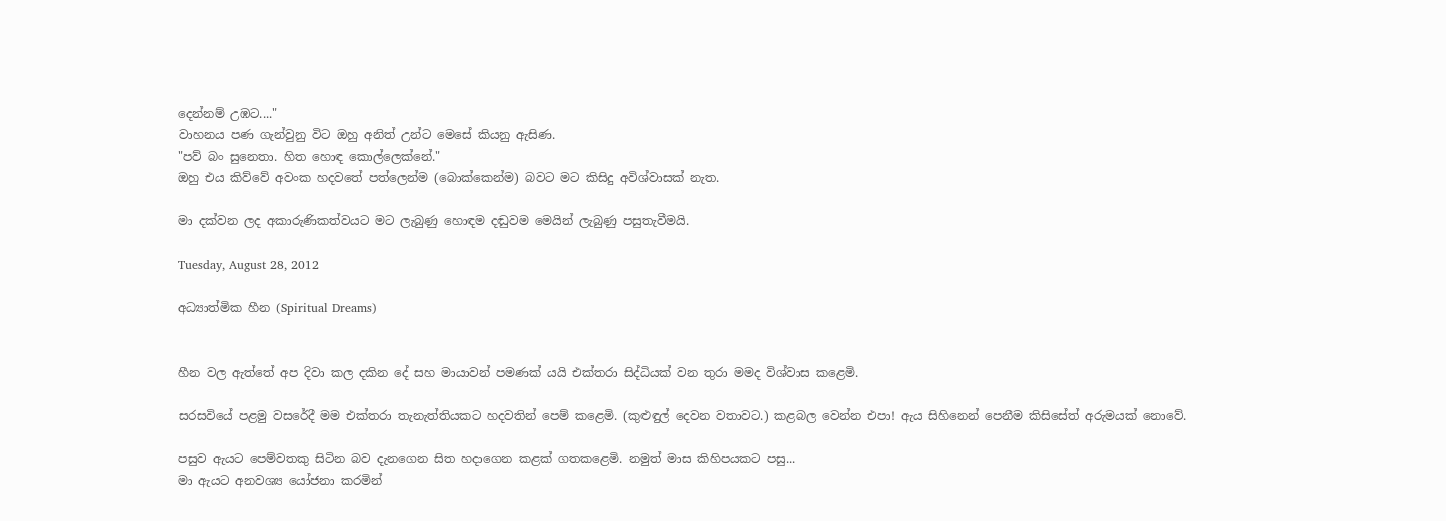දෙන්නම් උඹට...."
වාහනය පණ ගැන්වුනු විට ඔහු අනිත් උන්ට මෙසේ කියනු ඇසිණ.
"පව් බං සුනෙතා. හිත හොඳ කොල්ලෙක්නේ."
ඔහු එය කිව්වේ අවංක හදවතේ පත්ලෙන්ම (බොක්කෙන්ම) බවට මට කිසිදු අවිශ්වාසක් නැත.

මා දක්වන ලද අකාරුණිකත්වයට මට ලැබුණු හොඳම දඬුවම මෙයින් ලැබුණු පසුතැවීමයි.

Tuesday, August 28, 2012

අධ්‍යාත්මික හීන (Spiritual Dreams)


හීන වල ඇත්තේ අප දිවා කල දකින දේ සහ මායාවන් පමණක් යයි එක්තරා සිද්ධියක් වන තුරා මමද විශ්වාස කළෙමි.

සරසවියේ පළමු වසරේදී මම එක්තරා තැනැත්තියකට හදවතින් පෙම් කළෙමි. (කුළුඳුල් දෙවන වතාවට.) කළබල වෙන්න එපා! ඇය සිහිනෙන් පෙනීම කිසිසේත් අරුමයක් නොවේ.

පසුව ඇයට පෙම්වතකු සිටින බව දැනගෙන සිත හදාගෙන කළක් ගතකළෙමි. නමුත් මාස කිහිපයකට පසු...
මා ඇයට අනවශ්‍ය යෝජනා කරමින්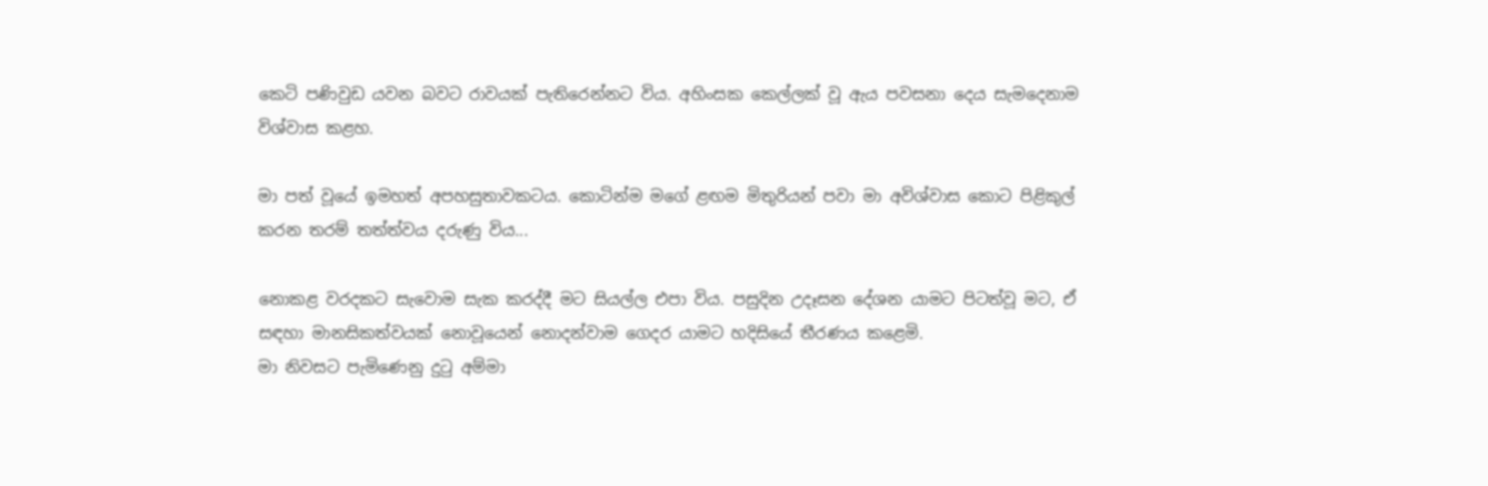කෙටි පණිවුඩ යවන බවට රාවයක් පැතිරෙන්නට විය. අහිංසක කෙල්ලක් වූ ඇය පවසනා දෙය සැමදෙනාම විශ්වාස කළහ.

මා පත් වූයේ ඉමහත් අපහසුතාවකටය. කොටින්ම මගේ ළඟම මිතුරියන් පවා මා අවිශ්වාස කොට පිළිකුල් කරන තරම් තත්ත්වය දරුණු විය...

නොකළ වරදකට සැවොම සැක කරද්දී මට සියල්ල එපා විය. පසුදින උදෑසන දේශන යාමට පිටත්වූ මට, ඒ සඳහා මානසිකත්වයක් නොවූයෙන් නොදන්වාම ගෙදර යාමට හදිසියේ තීරණය කළෙමි.
මා නිවසට පැමිණෙනු දුටු අම්මා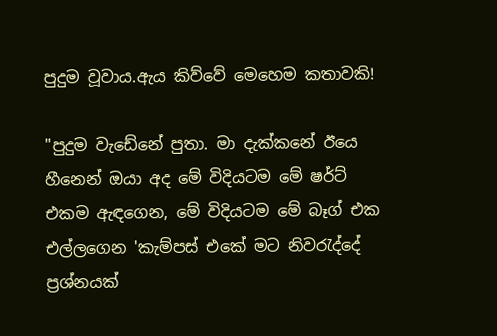පුදුම වූවාය.ඇය කිව්වේ මෙහෙම කතාවකි!

"පුදුම වැඩේනේ පුතා. මා දැක්කනේ ඊයෙ හීනෙන් ඔයා අද මේ විදියටම මේ ෂර්ට් එකම ඇඳගෙන, මේ විදියටම මේ බෑග් එක එල්ලගෙන 'කැම්පස් එකේ මට නිවරැද්දේ ප්‍රශ්නයක්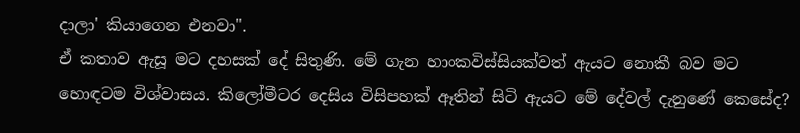දාලා' කියාගෙන එනවා".
ඒ කතාව ඇසූ මට දහසක් දේ සිතුණි. මේ ගැන හාංකවිස්සියක්වත් ඇයට නොකී බව මට හොඳටම විශ්වාසය. කිලෝමීටර දෙසිය විසිපහක් ඈතින් සිටි ඇයට මේ දේවල් දැනුණේ කෙසේද?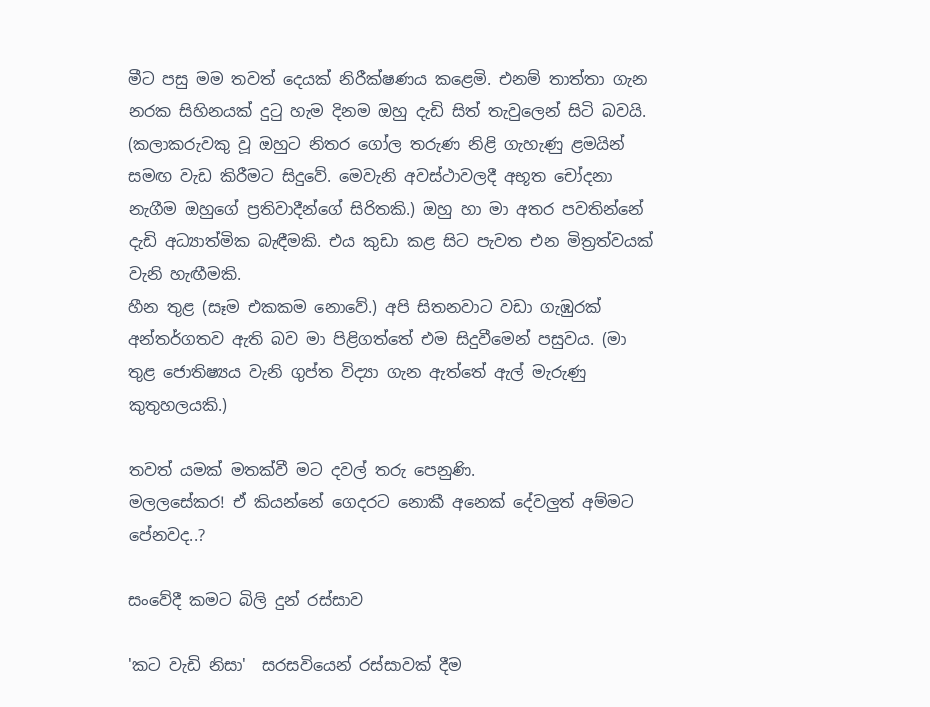මීට පසු මම තවත් දෙයක් නිරීක්ෂණය කළෙමි. එනම් තාත්තා ගැන නරක සිහිනයක් දුටු හැම දිනම ඔහු දැඩි සිත් තැවුලෙන් සිටි බවයි. (කලාකරුවකු වූ ඔහුට නිතර ගෝල තරුණ නිළි ගැහැණු ළමයින් සමඟ වැඩ කිරීමට සිදුවේ. මෙවැනි අවස්ථාවලදී අභූත චෝදනා නැගීම ඔහුගේ ප්‍රතිවාදීන්ගේ සිරිතකි.) ඔහු හා මා අතර පවතින්නේ දැඩි අධ්‍යාත්මික බැඳීමකි. එය කුඩා කළ සිට පැවත එන මිත්‍රත්වයක් වැනි හැඟීමකි.
හීන තුළ (සෑම එකකම නොවේ.) අපි සිතනවාට වඩා ගැඹුරක් අන්තර්ගතව ඇති බව මා පිළිගත්තේ එම සිදුවීමෙන් පසුවය. (මා තුළ ජොතිෂ්‍යය වැනි ගුප්ත විද්‍යා ගැන ඇත්තේ ඇල් මැරුණු කුතුහලයකි.)

තවත් යමක් මතක්වී මට දවල් තරු පෙනුණි.
මලලසේකර! ඒ කියන්නේ ගෙදරට නොකී අනෙක් දේවලුත් අම්මට පේනවද..?

සංවේදී කමට බිලි දුන් රස්සාව

'කට වැඩි නිසා'  සරසවියෙන් රස්සාවක් දීම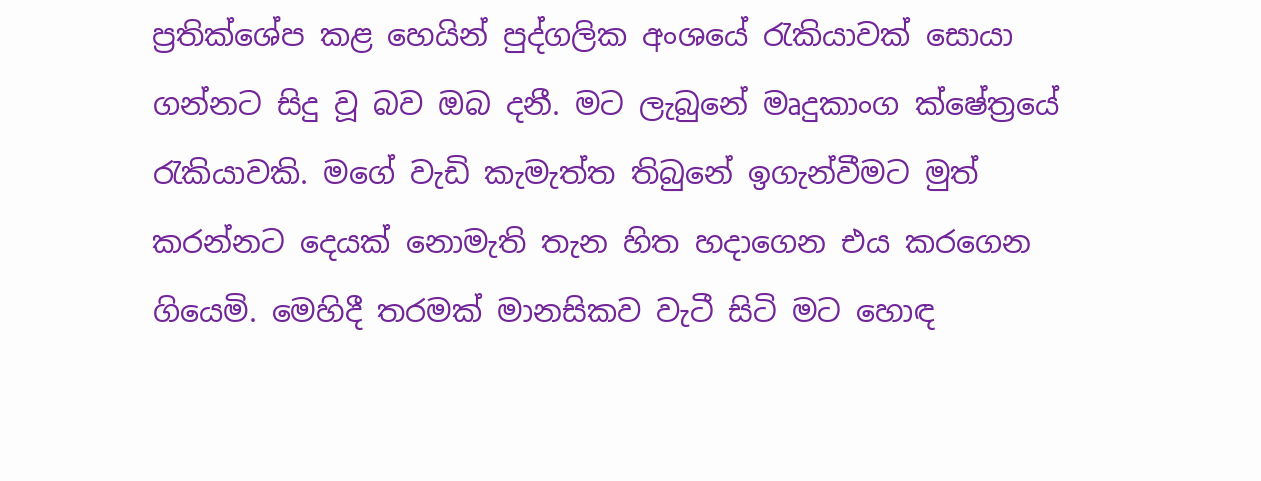ප්‍රතික්ශේප කළ හෙයින් පුද්ගලික අංශයේ රැකියාවක් සොයා ගන්නට සිදු වූ බව ඔබ දනී. මට ලැබුනේ මෘදුකාංග ක්ෂේත්‍රයේ රැකියාවකි. මගේ වැඩි කැමැත්ත තිබුනේ ඉගැන්වීමට මුත් කරන්නට දෙයක් නොමැති තැන හිත හදාගෙන එය කරගෙන ගියෙමි. මෙහිදී තරමක් මානසිකව වැටී සිටි මට හොඳ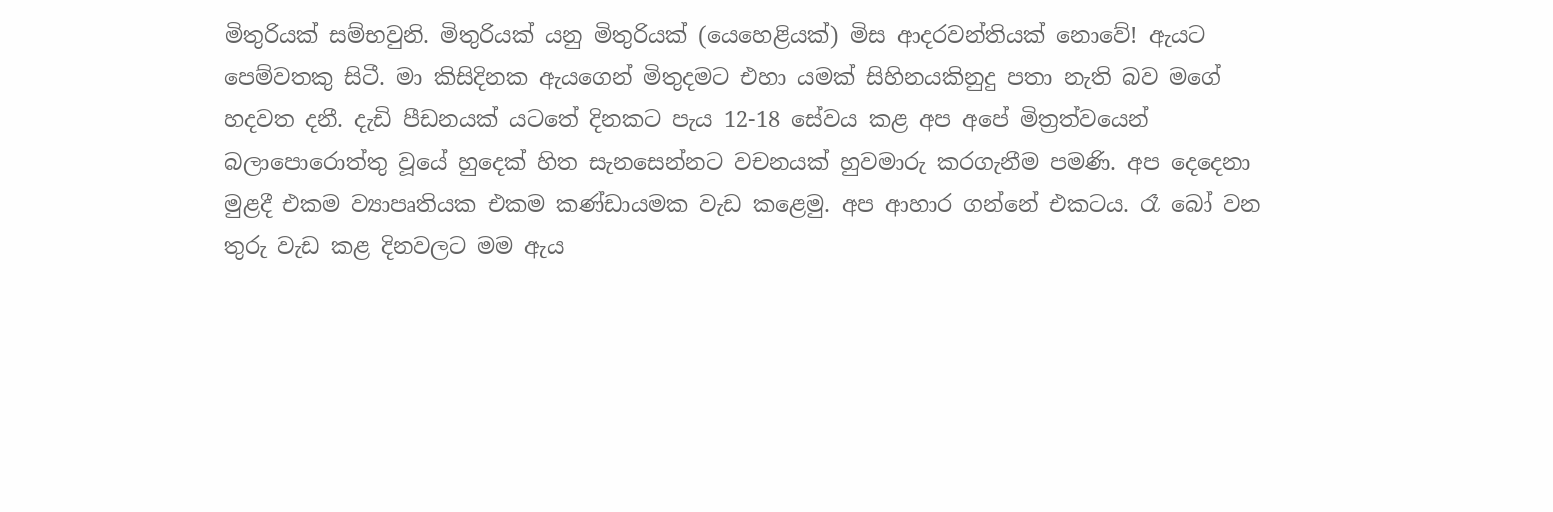මිතුරියක් සම්භවුනි. මිතුරියක් යනු මිතුරියක් (යෙහෙළියක්) මිස ආදරවන්තියක් නොවේ! ඇයට පෙම්වතකු සිටී. මා කිසිදිනක ඇයගෙන් මිතුදමට එහා යමක් සිහිනයකිනුදු පතා නැති බව මගේ හදවත දනී. දැඩි පීඩනයක් යටතේ දිනකට පැය 12-18 සේවය කළ අප අපේ මිත්‍රත්වයෙන් බලාපොරොත්තු වූයේ හුදෙක් හිත සැනසෙන්නට වචනයක් හුවමාරු කරගැනීම පමණි. අප දෙදෙනා මුළදී එකම ව්‍යාපෘතියක එකම කණ්ඩායමක වැඩ කළෙමු. අප ආහාර ගන්නේ එකටය. රෑ බෝ වන තුරු වැඩ කළ දිනවලට මම ඇය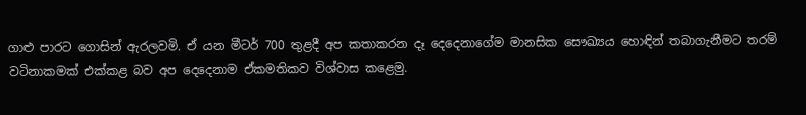ගාළු පාරට ගොසින් ඇරලවමි. ඒ යන මීටර් 700 තුළදී අප කතාකරන දෑ දෙදෙනාගේම මානසික සෞඛ්‍යය හොඳින් තබාගැනීමට තරම් වටිනාකමක් එක්කළ බව අප දෙදෙනාම ඒකමතිකව විශ්වාස කළෙමු.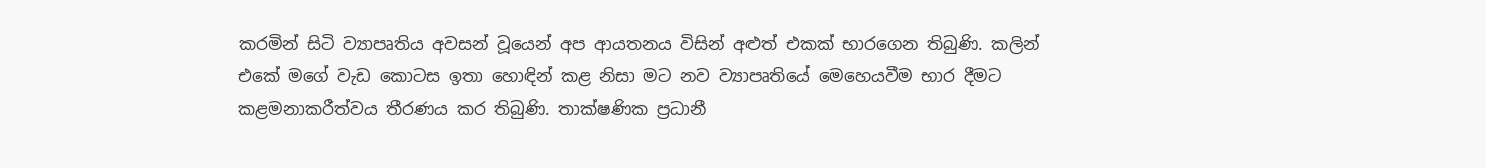කරමින් සිටි ව්‍යාපෘතිය අවසන් වූයෙන් අප ආයතනය විසින් අළුත් එකක් භාරගෙන තිබුණි. කලින් එකේ මගේ වැඩ කොටස ඉතා හොඳින් කළ නිසා මට නව ව්‍යාපෘතියේ මෙහෙයවීම භාර දීමට කළමනාකරීත්වය තීරණය කර තිබුණි. තාක්ෂණික ප්‍රධානී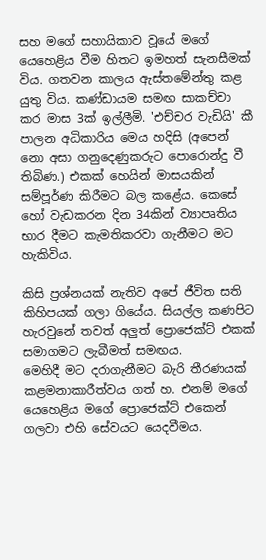සහ මගේ සහායිකාව වූයේ මගේ යෙහෙළිය වීම හිතට ඉමහත් සැනසීමක් විය. ගතවන කාලය ඇස්තමේන්තු කළ යුතු විය. කණ්ඩායම සමඟ සාකච්චා කර මාස 3ක් ඉල්ලීමි. 'එච්චර වැඩියි' කී පාලන අධිකාරිය මෙය හදිසි (අපෙන් නො අසා ගනුදෙණුකරුට පොරොන්දු වී තිබිණ.) එකක් හෙයින් මාසයකින් සම්පූර්ණ කිරීමට බල කළේය. කෙසේ හෝ වැඩකරන දින 34කින් ව්‍යාපෘතිය භාර දීමට කැමතිකරවා ගැනීමට මට හැකිවිය.

කිසි ප්‍රශ්නයක් නැතිව අපේ ජීවිත සති කිහිපයක් ගලා ගියේය. සියල්ල කණපිට හැරවුනේ තවත් අලුත් ප්‍රොජෙක්ට් එකක් සමාගමට ලැබීමත් සමඟය.
මෙහිදී මට දරාගැනීමට බැරි තීරණයක් කළමනාකාරීත්වය ගත් හ. එනම් මගේ යෙහෙළිය මගේ ප්‍රොජෙක්ට් එකෙන් ගලවා එහි සේවයට යෙදවීමය.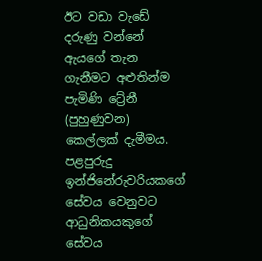ඊට වඩා වැඩේ දරුණු වන්නේ ඇයගේ තැන ගැනීමට අළුතින්ම පැමිණි ට්‍රේනී (පුහුණුවන) කෙල්ලක් දැමීමය. පළපුරුදු ඉන්ජිනේරුවරියකගේ සේවය වෙනුවට ආධුනිකයකුගේ සේවය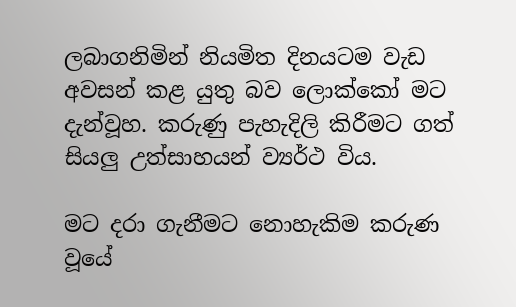ලබාගනිමින් නියමිත දිනයටම වැඩ අවසන් කළ යුතු බව ලොක්කෝ මට දැන්වූහ. කරුණු පැහැදිලි කිරීමට ගත් සියලු උත්සාහයන් ව්‍යර්ථ විය.

මට දරා ගැනීමට නොහැකිම කරුණ වූයේ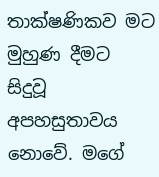තාක්ෂණිකව මට මුහුණ දීමට සිදුවූ අපහසුතාවය නොවේ. මගේ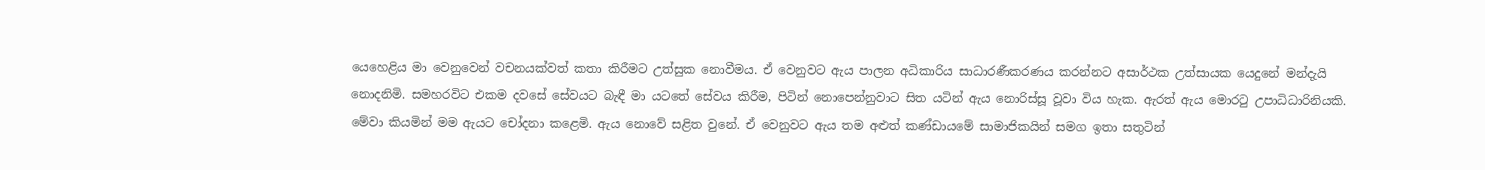යෙහෙළිය මා වෙනුවෙන් වචනයක්වත් කතා කිරීමට උත්සුක නොවීමය. ඒ වෙනුවට ඇය පාලන අධිකාරිය සාධාරණීකරණය කරන්නට අසාර්ථක උත්සායක යෙදුනේ මන්දැයි නොදනිමි. සමහරවිට එකම දවසේ සේවයට බැඳී මා යටතේ සේවය කිරීම, පිටින් නොපෙන්නුවාට සිත යටින් ඇය නොරිස්සූ වූවා විය හැක. ඇරත් ඇය මොරටු උපාධිධාරිනියකි.
මේවා කියමින් මම ඇයට චෝදනා කළෙමි. ඇය නොවේ සළිත වුනේ. ඒ වෙනුවට ඇය තම අළුත් කණ්ඩායමේ සාමාජිකයින් සමග ඉතා සතුටින්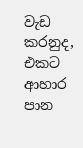වැඩ කරනුද, එකට ආහාර පාන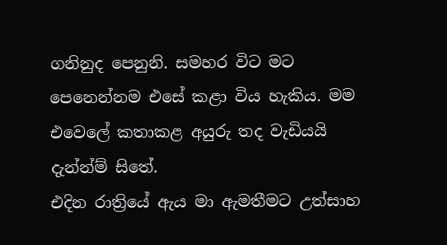ගනිනුද පෙනුනි. සමහර විට මට පෙනෙන්නම එසේ කළා විය හැකිය. මම එවෙලේ කතාකළ අයුරු තද වැඩියයි දැන්න්ම් සිතේ.
එදින රාත්‍රියේ ඇය මා ඇමතීමට උත්සාහ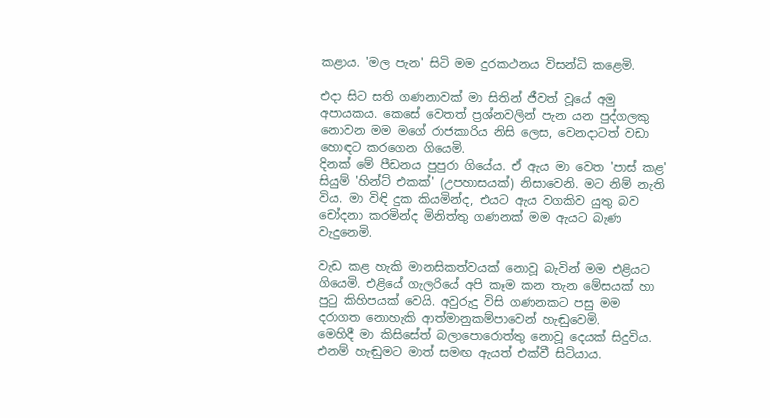කළාය. 'මල පැන' සිටි මම දුරකථනය විසන්ධි කළෙමි.

එදා සිට සති ගණනාවක් මා සිතින් ජීවත් වූයේ අමු අපායකය. කෙසේ වෙතත් ප්‍රශ්නවලින් පැන යන පුද්ගලකු නොවන මම මගේ රාජකාරිය නිසි ලෙස, වෙනදාටත් වඩා හොඳට කරගෙන ගියෙමි.
දිනක් මේ පීඩනය පුපුරා ගියේය. ඒ ඇය මා වෙත 'පාස් කළ' සියුම් 'හින්ට් එකක්' (උපහාසයක්) නිසාවෙනි. මට නිම් නැති විය. මා විඳි දුක කියමින්ද, එයට ඇය වගකිව යුතු බව චෝදනා කරමින්ද මිනිත්තු ගණනක් මම ඇයට බැණ වැදුනෙමි.

වැඩ කළ හැකි මානසිකත්වයක් නොවූ බැවින් මම එළියට ගියෙමි. එළියේ ගැලරියේ අපි කෑම කන තැන මේසයක් හා පුටු කිහිපයක් වෙයි. අවුරුදු විසි ගණනකට පසු මම දරාගත නොහැකි ආත්මානුකම්පාවෙන් හැඬුවෙමි.
මෙහිදී මා කිසිසේත් බලාපොරොත්තු නොවූ දෙයක් සිදුවිය. එනම් හැඬුමට මාත් සමඟ ඇයත් එක්වී සිටියාය.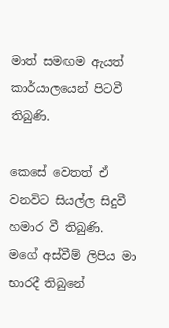මාත් සමඟම ඇයත් කාර්යාලයෙන් පිටවී තිබුණි.

කෙසේ වෙතත් ඒ වනවිට සියල්ල සිදුවී හමාර වී තිබුණි. මගේ අස්වීම් ලිපිය මා භාරදී තිබුනේ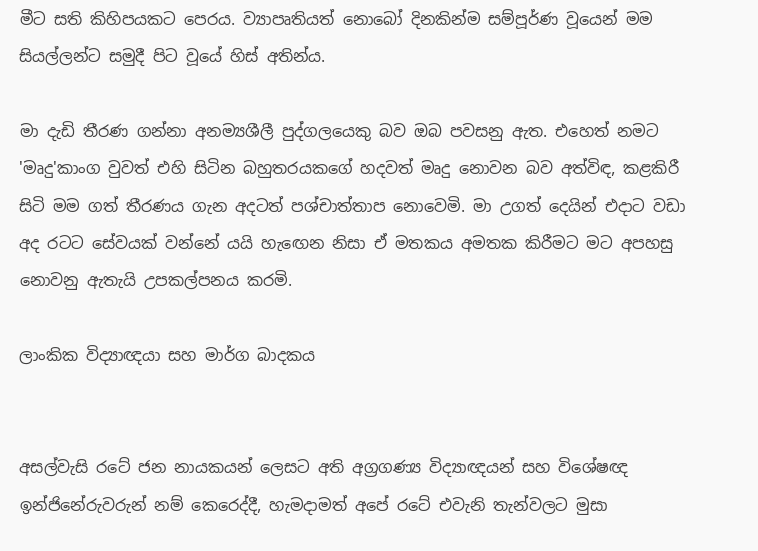මීට සති කිහිපයකට පෙරය. ව්‍යාපෘතියත් නොබෝ දිනකින්ම සම්පූර්ණ වූයෙන් මම සියල්ලන්ට සමුදී පිට වූයේ හිස් අතින්ය.

මා දැඩි තීරණ ගන්නා අනම්‍යශීලී පුද්ගලයෙකු බව ඔබ පවසනු ඇත. එහෙත් නමට 'මෘදු'කාංග වුවත් එහි සිටින බහුතරයකගේ හදවත් මෘදු නොවන බව අත්විඳ, කළකිරී සිටි මම ගත් තීරණය ගැන අදටත් පශ්චාත්තාප නොවෙමි. මා උගත් දෙයින් එදාට වඩා අද රටට සේවයක් වන්නේ යයි හැඟෙන නිසා ඒ මතකය අමතක කිරීමට මට අපහසු නොවනු ඇතැයි උපකල්පනය කරමි.

ලාංකික විද්‍යාඥයා සහ මාර්ග බාදකය


අසල්වැසි රටේ ජන නායකයන් ලෙසට අති අග්‍රගණ්‍ය විද්‍යාඥයන් සහ විශේෂඥ ඉන්ජිනේරුවරුන් නම් කෙරෙද්දී, හැමදාමත් අපේ රටේ එවැනි තැන්වලට මුසා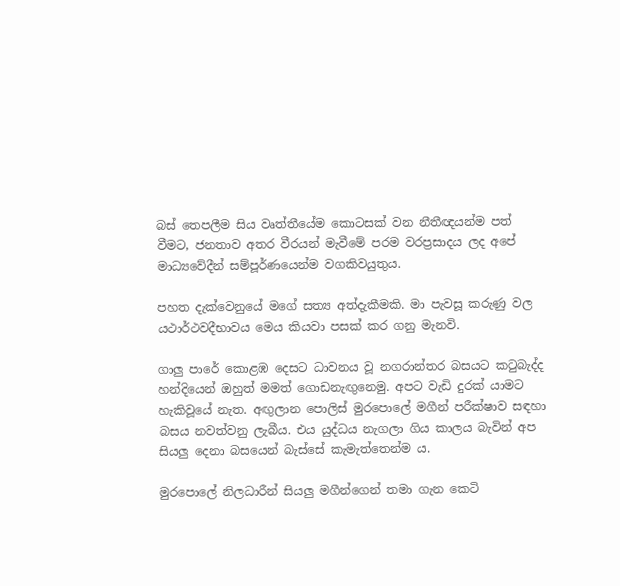බස් තෙපලීම සිය වෘත්තීයේම කොටසක් වන නීතීඥයන්ම පත් වීමට, ජනතාව අතර වීරයන් මැවීමේ පරම වරප්‍රසාදය ලද අපේ මාධ්‍යවේදීන් සම්පූර්ණයෙන්ම වගකිවයුතුය.

පහත දැක්වෙනුයේ මගේ සත්‍ය අත්දැකීමකි. මා පැවසූ කරුණු වල යථාර්ථවදීභාවය මෙය කියවා පසක් කර ගනු මැනවි.

ගාලු පාරේ කොළඹ දෙසට ධාවනය වූ නගරාන්තර බසයට කටුබැද්ද හන්දියෙන් ඔහුත් මමත් ගොඩනැඟුනෙමු. අපට වැඩි දුරක් යාමට හැකිවූයේ නැත. අඟුලාන පොලිස් මුරපොලේ මගීන් පරීක්ෂාව සඳහා බසය නවත්වනු ලැබීය. එය යුද්ධය නැගලා ගිය කාලය බැවින් අප සියලු දෙනා බසයෙන් බැස්සේ කැමැත්තෙන්ම ය.

මුරපොලේ නිලධාරීන් සියලු මගීන්ගෙන් තමා ගැන කෙටි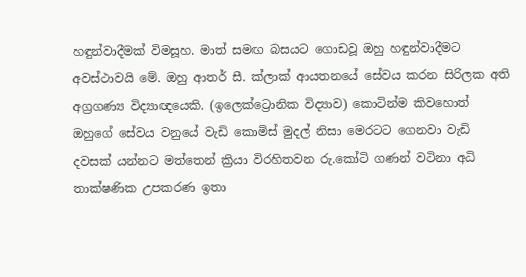හඳුන්වාදීමක් විමසූහ. මාත් සමඟ බසයට ගොඩවූ ඔහු හඳුන්වාදීමට අවස්ථාවයි මේ. ඔහු ආතර් සී. ක්ලාක් ආයතනයේ සේවය කරන සිරිලක අති අග්‍රගණ්‍ය විද්‍යාඥයෙකි. (ඉලෙක්ට්‍රොනික විද්‍යාව) කොටින්ම කිවහොත් ඔහුගේ සේවය වනුයේ වැඩි කොමිස් මුදල් නිසා මෙරටට ගෙනවා වැඩි දවසක් යන්නට මත්තෙන් ක්‍රියා විරහිතවන රු.කෝටි ගණන් වටිනා අධි තාක්ෂණික උපකරණ ඉතා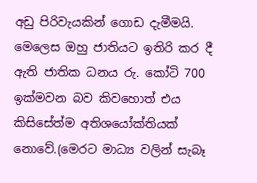අඩු පිරිවැයකින් ගොඩ දැමීමයි. මෙලෙස ඔහු ජාතියට ඉතිරි කර දී ඇති ජාතික ධනය රු. කෝටි 700 ඉක්මවන බව කිවහොත් එය කිසිසේත්ම අතිශයෝක්තියක් නොවේ.(මෙරට මාධ්‍ය වලින් සැබෑ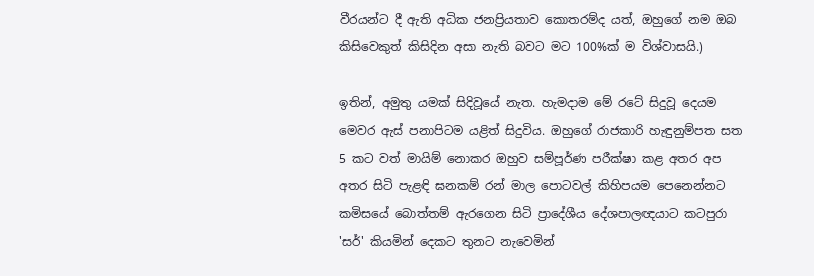වීරයන්ට දී ඇති අධික ජනප්‍රියතාව කොතරම්ද යත්, ඔහුගේ නම ඔබ කිසිවෙකුත් කිසිදින අසා නැති බවට මට 100%ක් ම විශ්වාසයි.)

ඉතින්, අමුතු යමක් සිදිවූයේ නැත. හැමදාම මේ රටේ සිදුවූ දෙයම මෙවර ඇස් පනාපිටම යළිත් සිදුවිය. ඔහුගේ රාජකාරි හැඳුනුම්පත සත 5 කට වත් මායිම් නොකර ඔහුව සම්පූර්ණ පරීක්ෂා කළ අතර අප අතර සිටි පැළඳි ඝනකම් රන් මාල පොටවල් කිහිපයම පෙනෙන්නට කමිසයේ බොත්තම් ඇරගෙන සිටි ප්‍රාදේශීය දේශපාලඥයාට කටපුරා 'සර්' කියමින් දෙකට තුනට නැවෙමින්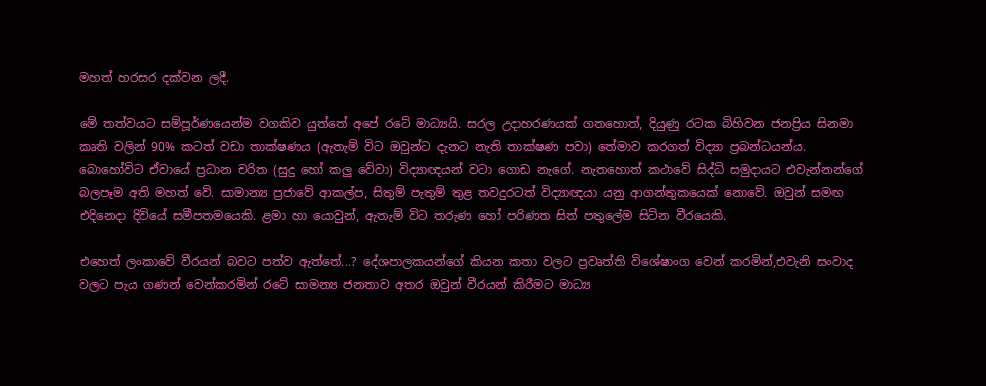මහත් හරසර දක්වන ලදී.

මේ තත්වයට සම්පූර්ණයෙන්ම වගකිව යුත්තේ අපේ රටේ මාධ්‍යයි. සරල උදාහරණයක් ගතහොත්, දියුණු රටක බිහිවන ජනප්‍රිය සිනමා කෘති වලින් 90% කටත් වඩා තාක්ෂණය (ඇතැම් විට ඔවුන්ට දැනට නැති තාක්ෂණ පවා) තේමාව කරගත් විද්‍යා ප්‍රබන්ධයන්ය. බොහෝවිට ඒවායේ ප්‍රධාන චරිත (සුදු හෝ කලු වේවා) විද්‍යාඥයන් වටා ගොඩ නැගේ. නැතහොත් කථාවේ සිද්ධි සමුදායට එවැන්නන්ගේ බලපෑම අති මහත් වේ. සාමාන්‍ය ප්‍රජාවේ ආකල්ප, සිතුම් පැතුම් තුළ තවදුරටත් විද්‍යාඥයා යනු ආගන්තුකයෙක් නොවේ. ඔවුන් සමඟ එදිනෙදා දිවියේ සමීපතමයෙකි. ළමා හා යොවුන්, ඇතැම් විට තරුණ හෝ පරිණත සිත් පතුලේම සිටින වීරයෙකි.

එහෙත් ලංකාවේ වීරයන් බවට පත්ව ඇත්තේ...? දේශපාලකයන්ගේ කියන කතා වලට ප්‍රවෘත්ති විශේෂාංග වෙන් කරමින්,එවැනි සංවාද වලට පැය ගණන් වෙන්කරමින් රටේ සාමන්‍ය ජනතාව අතර ඔවුන් වීරයන් කිරීමට මාධ්‍ය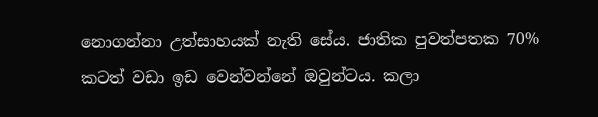නොගන්නා උත්සාහයක් නැති සේය. ජාතික පුවත්පතක 70% කටත් වඩා ඉඩ වෙන්වන්නේ ඔවුන්ටය. කලා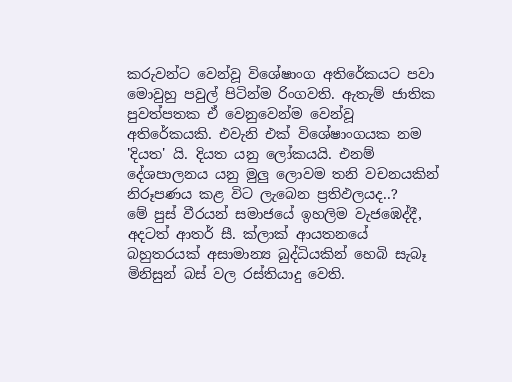කරුවන්ට වෙන්වූ විශේෂාංග අතිරේකයට පවා මොවුහු පවුල් පිටින්ම රිංගවති. ඇතැම් ජාතික පුවත්පතක ඒ වෙනුවෙන්ම වෙන්වූ අතිරේකයකි. එවැනි එක් විශේෂාංගයක නම 'දියත' යි. දියත යනු ලෝකයයි. එනම් දේශපාලනය යනු මුලු ලොවම තනි වචනයකින් නිරූපණය කළ විට ලැබෙන ප්‍රතිඵලයද..?
මේ පුස් වීරයන් සමාජයේ ඉහලිම වැජඹෙද්දී, අදටත් ආතර් සී. ක්ලාක් ආයතනයේ බහුතරයක් අසාමාන්‍ය බුද්ධියකින් හෙබි සැබෑ මිනිසුන් බස් වල රස්තියාදු වෙති.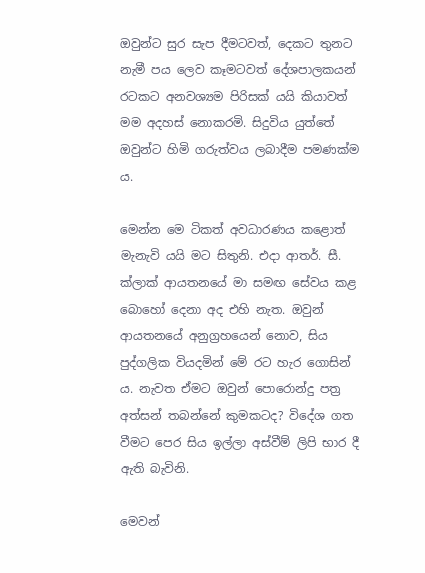ඔවුන්ට සුර සැප දීමටවත්, දෙකට තුනට නැමී පය ලෙව කෑමටවත් දේශපාලකයන් රටකට අනවශ්‍යම පිරිසක් යයි කියාවත් මම අදහස් නොකරමි. සිදුවිය යුත්තේ ඔවුන්ට හිමි ගරුත්වය ලබාදීම පමණක්ම ය.

මෙන්න මෙ ටිකත් අවධාරණය කළොත් මැනැවි යයි මට සිතුනි. එදා ආතර්. සී. ක්ලාක් ආයතනයේ මා සමඟ සේවය කළ බොහෝ දෙනා අද එහි නැත. ඔවුන් ආයතනයේ අනුග්‍රහයෙන් නොව, සිය පුද්ගලික වියදමින් මේ රට හැර ගොසින් ය. නැවත ඒමට ඔවුන් පොරොන්දු පත්‍ර අත්සන් තබන්නේ කුමකටද? විදේශ ගත වීමට පෙර සිය ඉල්ලා අස්වීම් ලිපි භාර දී ඇති බැවිනි.

මෙවන්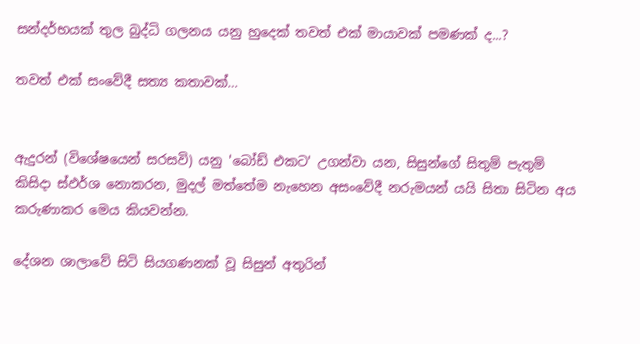සන්දර්භයක් තුල බුද්ධි ගලනය යනු හුදෙක් තවත් එක් මායාවක් පමණක් ද...?

තවත් එක් සංවේදී සත්‍ය කතාවක්…


ඇදුරන් (විශේෂයෙන් සරසවි) යනු 'බෝඩ් එකට' උගන්වා යන, සිසුන්ගේ සිතුම් පැතුම් කිසිදා ස්ඵර්ශ නොකරන, මුදල් මත්තේම නැහෙන අසංවේදී නරුමයන් යයි සිතා සිටින අය කරුණාකර මෙය කියවන්න.

දේශන ශාලාවේ සිටි සියගණනක් වූ සිසුන් අතුරින්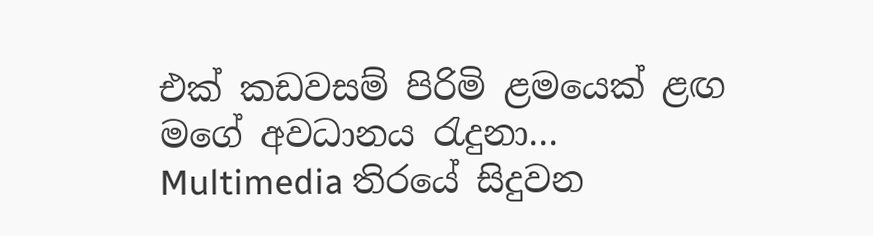එක් කඩවසම් පිරිමි ළමයෙක් ළඟ මගේ අවධානය රැදුනා…
Multimedia තිරයේ සිදුවන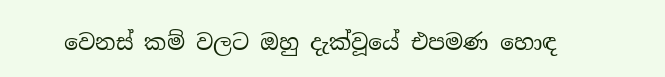වෙනස් කම් වලට ඔහු දැක්වූයේ එපමණ හොඳ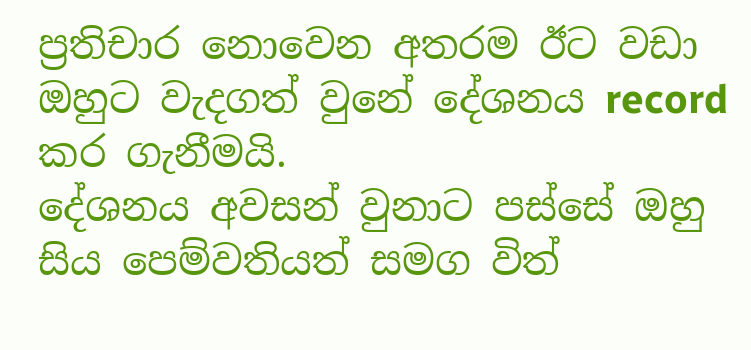ප්‍රතිචාර නොවෙන අතරම ඊට වඩා ඔහුට වැදගත් වුනේ දේශනය record කර ගැනීමයි.
දේශනය අවසන් වුනාට පස්සේ ඔහු සිය පෙම්වතියත් සමග විත්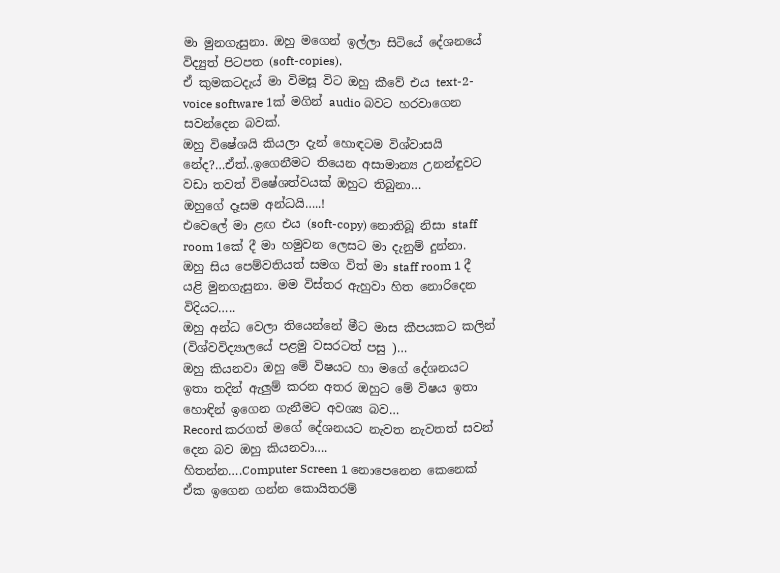මා මුනගැසුනා. ඔහු මගෙන් ඉල්ලා සිටියේ දේශනයේ විද්‍යුත් පිටපත (soft-copies).
ඒ කුමකටදැය් මා විමසූ විට ඔහු කීවේ එය text-2-voice software 1ක් මගින් audio බවට හරවාගෙන සවන්දෙන බවක්.
ඔහු විෂේශයි කියලා දැන් හොඳටම විශ්වාසයි නේද?…ඒත්..ඉගෙනීමට තියෙන අසාමාන්‍ය උනන්ඳුවට වඩා තවත් විෂේශත්වයක් ඔහුට තිබුනා…
ඔහුගේ දෑසම අන්ධයි…..!
එවෙලේ මා ළඟ එය (soft-copy) නොතිබූ නිසා staff room 1කේ දී මා හමුවන ලෙසට මා දැනුම් දුන්නා.
ඔහු සිය පෙම්වතියත් සමග විත් මා staff room 1 දී යළි මුනගැසුනා. මම විස්තර ඇහුවා හිත නොරිදෙන විදියට…..
ඔහු අන්ධ වෙලා තියෙන්නේ මීට මාස කීපයකට කලින් (විශ්වවිද්‍යාලයේ පළමු වසරටත් පසු )…
ඔහු කියනවා ඔහු මේ විෂයට හා මගේ දේශනයට ඉතා තදින් ඇලුම් කරන අතර ඔහුට මේ විෂය ඉතා හොඳින් ඉගෙන ගැනීමට අවශ්‍ය බව…
Record කරගත් මගේ දේශනයට නැවත නැවතත් සවන් දෙන බව ඔහු කියනවා….
හිතන්න….Computer Screen 1 නොපෙනෙන කෙනෙක් ඒක ඉගෙන ගන්න කොයිතරම්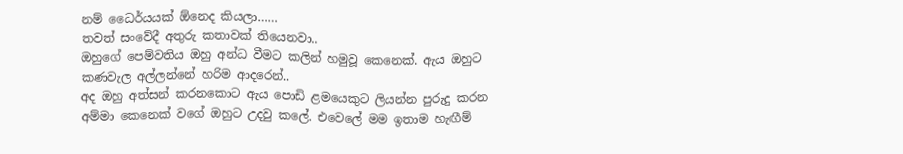නම් ධෛර්යයක් ඕනෙද කියලා……
තවත් සංවේදී අතුරු කතාවක් තියෙනවා..
ඔහුගේ පෙම්වතිය ඔහු අන්ධ වීමට කලින් හමුවූ කෙනෙක්. ඇය ඔහුට කණවැල අල්ලන්නේ හරිම ආදරෙන්..
අද ඔහු අත්සන් කරනකොට ඇය පොඩි ළමයෙකුට ලියන්න පුරුදු කරන අම්මා කෙනෙක් වගේ ඔහුට උදවු කලේ. එවෙලේ මම ඉතාම හැඟීම්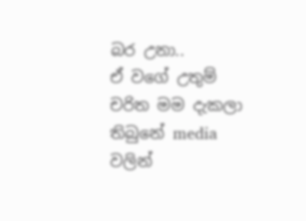බර උනා..
ඒ වගේ උතුම් චරිත මම දැකලා තිබුනේ media වලින්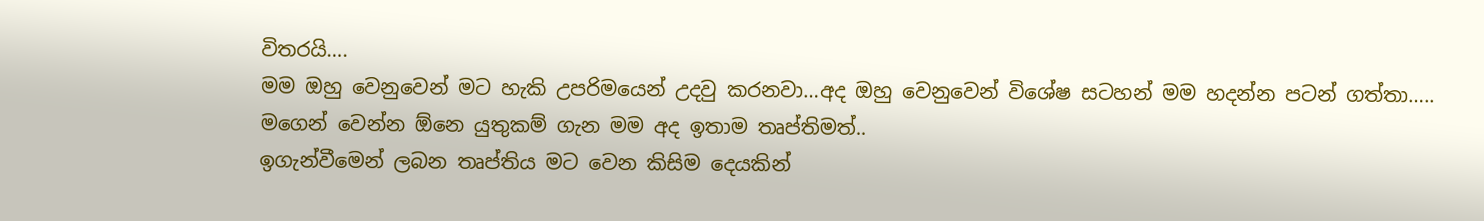විතරයි….
මම ඔහු වෙනුවෙන් මට හැකි උපරිමයෙන් උදවු කරනවා…අද ඔහු වෙනුවෙන් විශේෂ සටහන් මම හදන්න පටන් ගත්තා…..
මගෙන් වෙන්න ඕනෙ යුතුකම් ගැන මම අද ඉතාම තෘප්තිමත්..
ඉගැන්වීමෙන් ලබන තෘප්තිය මට වෙන කිසිම දෙයකින්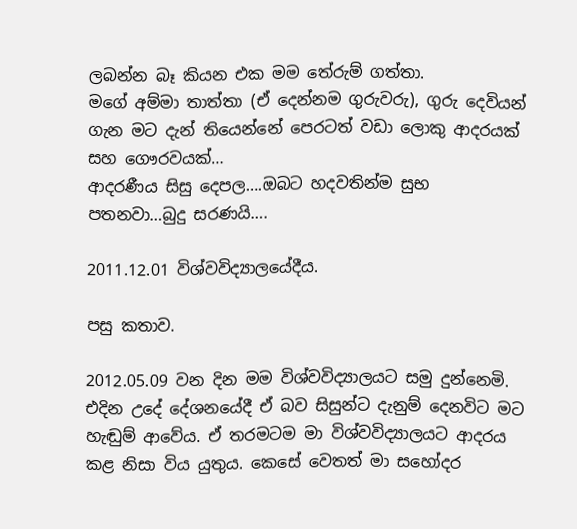ලබන්න බෑ කියන එක මම තේරුම් ගත්තා.
මගේ අම්මා තාත්තා (ඒ දෙන්නම ගුරුවරු), ගුරු දෙවියන් ගැන මට දැන් තියෙන්නේ පෙරටත් වඩා ලොකු ආදරයක් සහ ගෞරවයක්…
ආදරණීය සිසු දෙපල….ඔබට හදවතින්ම සුභ පතනවා…බුදු සරණයි….

2011.12.01 විශ්වවිද්‍යාලයේදීය.

පසු කතාව.

2012.05.09 වන දින මම විශ්වවිද්‍යාලයට සමු දුන්නෙමි. එදින උදේ දේශනයේදී ඒ බව සිසුන්ට දැනුම් දෙනවිට මට හැඬුම් ආවේය. ඒ තරමටම මා විශ්වවිද්‍යාලයට ආදරය කළ නිසා විය යුතුය. කෙසේ වෙතත් මා සහෝදර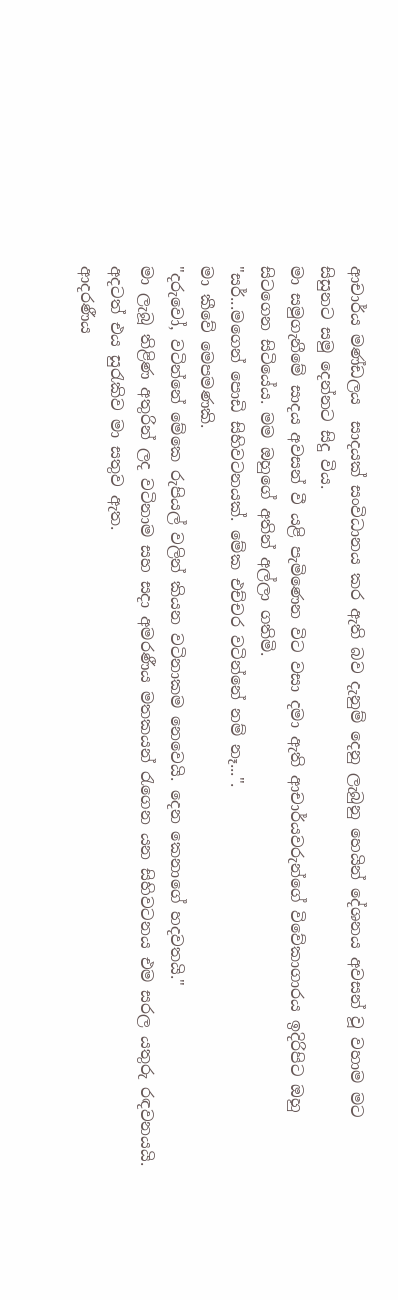ආචාර්ය මණ්ඩලය  සාදයක් සංවිධානය කර ඇති බව දැනුම් දෙනු ලැබුනු හෙයින් දේශනය අවසන් වූ වහාම මට සිසුනට සමු දෙන්නට සිදු විය.
මා සමුගැනීමේ සාදය අවසන් වී යළි පැමිණෙන විට වසා දමා ඇති ආචාර්යවරුන්ගේ විවේකාගාරය ඉදිරිපිට ඔහු සිටගෙන සිටියේය. මම ඔහුගේ අතින් අල්ලා ගතිමි.
"සර්...මගෙන් පොඩි සිහිවටනයක්. මේක එච්චර වටින්නේ නම් නෑ...".
මා කීවේ මෙපමණකි.
"දරුවෝ, වටින්නේ මේකෙ රුපියල් වලින් කියන වටිනාකම නෙවෙයි. දෙන කෙනාගේ හදවතයි."
මා ලැබූ තිළිණ අතුරින් ලද වටිනාම සහ සදා අමරණීය මතකයන් රැගෙන යන සිහිවටනය එම සරල යතුරු රඳවනයයි. අදටත් එය සුරැකිව මා සතුව ඇත.
ආදරණීය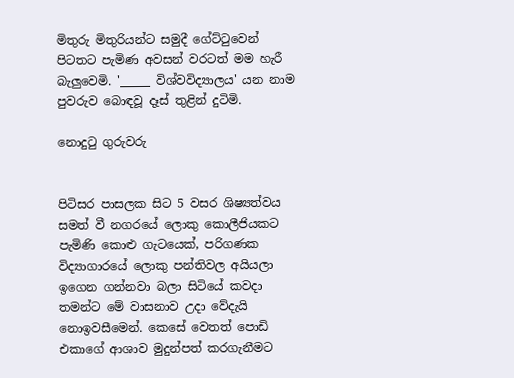මිතුරු මිතුරියන්ට සමුදී ගේට්ටුවෙන් පිටතට පැමිණ අවසන් වරටත් මම හැරී බැලුවෙමි. '_____ විශ්වවිද්‍යාලය' යන නාම පුවරුව බොඳවූ දෑස් තුළින් දුටිමි.

නොදුටු ගුරුවරු


පිටිසර පාසලක සිට 5 වසර ශිෂ්‍යත්වය සමත් වී නගරයේ ලොකු කොලීජියකට පැමිණි කොළු ගැටයෙක්, පරිගණක විද්‍යාගාරයේ ලොකු පන්තිවල අයියලා ඉගෙන ගන්නවා බලා සිටියේ කවදා තමන්ට මේ වාසනාව උදා වේදැයි නොඉවසීමෙන්. කෙසේ වෙතත් පොඩි එකාගේ ආශාව මුදුන්පත් කරගැනීමට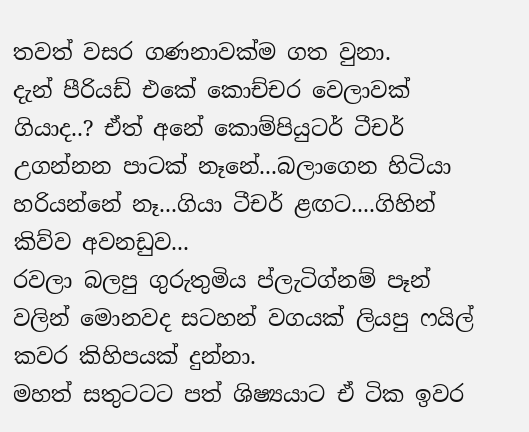තවත් වසර ගණනාවක්ම ගත වුනා.
දැන් පීරියඩ් එකේ කොච්චර වෙලාවක් ගියාද..? ඒත් අනේ කොම්පියුටර් ටීචර් උගන්නන පාටක් නෑනේ...බලාගෙන හිටියා හරියන්නේ නෑ...ගියා ටීචර් ළඟට....ගිහින් කිව්ව අවනඩුව...
රවලා බලපු ගුරුතුමිය ප්ලැටිග්නම් පෑන් වලින් මොනවද සටහන් වගයක් ලියපු ෆයිල් කවර කිහිපයක් දුන්නා.
මහත් සතුටටට පත් ශිෂ්‍යයාට ඒ ටික ඉවර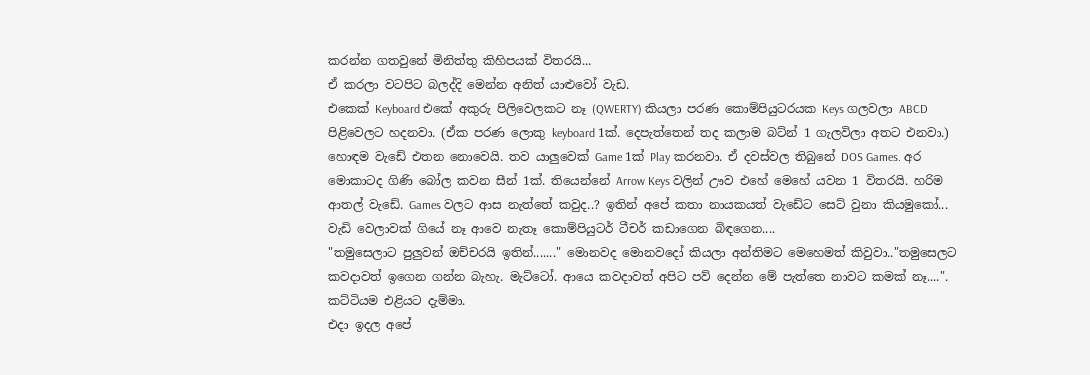කරන්න ගතවුනේ මිනිත්තු කිහිපයක් විතරයි...
ඒ කරලා වටපිට බලද්දි මෙන්න අනිත් යාළුවෝ වැඩ.
එකෙක් Keyboard එකේ අකුරු පිලිවෙලකට නෑ (QWERTY) කියලා පරණ කොම්පියුටරයක Keys ගලවලා ABCD පිළිවෙලට හදනවා. (ඒක පරණ ලොකු keyboard 1ක්. දෙපැත්තෙන් තද කලාම බට්න් 1 ගැලවිලා අතට එනවා.)
හොඳම වැඩේ එතන නොවෙයි. තව යාලුවෙක් Game 1ක් Play කරනවා. ඒ දවස්වල තිබුනේ DOS Games. අර මොකාටද ගිණි බෝල කවන සීන් 1ක්. තියෙන්නේ Arrow Keys වලින් ඌව එහේ මෙහේ යවන 1 විතරයි. හරිම ආතල් වැඩේ. Games වලට ආස නැත්තේ කවුද..? ඉතින් අපේ කතා නායකයත් වැඩේට සෙට් වුනා කියමුකෝ...
වැඩි වෙලාවක් ගියේ නෑ ආවෙ නැතෑ කොම්පියුටර් ටීචර් කඩාගෙන බිඳගෙන....
"තමුසෙලාට පුලුවන් ඔච්චරයි ඉතින්......." මොනවද මොනවදෝ කියලා අන්තිමට මෙහෙමත් කිවුවා.."තමුසෙලට කවදාවත් ඉගෙන ගන්න බැහැ. මැට්ටෝ. ආයෙ කවදාවත් අපිට පව් දෙන්න මේ පැත්තෙ නාවට කමක් නෑ....". කට්ටියම එළියට දැම්මා.
එදා ඉදල අපේ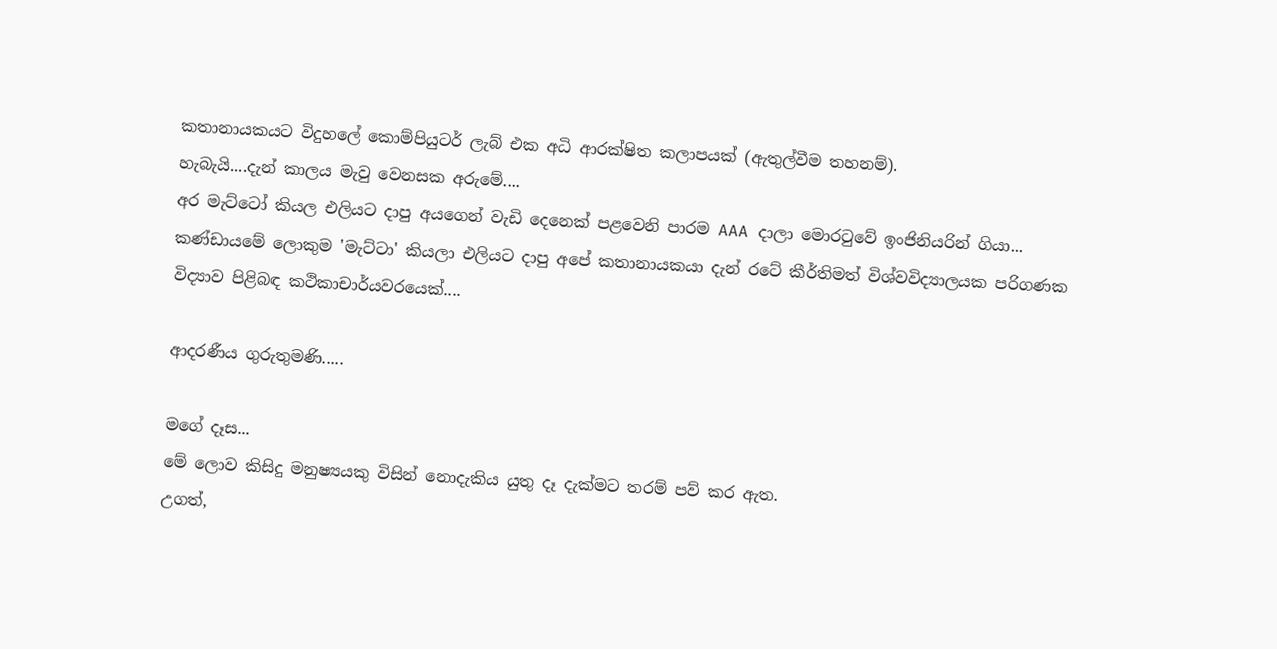කතානායකයට විදුහලේ කොම්පියුටර් ලැබ් එක අධි ආරක්ෂිත කලාපයක් (ඇතුල්වීම තහනම්).
හැබැයි....දැන් කාලය මැවු වෙනසක අරුමේ....
අර මැට්ටෝ කියල එලියට දාපු අයගෙන් වැඩි දෙනෙක් පළවෙනි පාරම AAA දාලා මොරටුවේ ඉංජිනියරින් ගියා...
කණ්ඩායමේ ලොකුම 'මැට්ටා' කියලා එලියට දාපු අපේ කතානායකයා දැන් රටේ කීර්තිමත් විශ්වවිද්‍යාලයක පරිගණක විද්‍යාව පිළිබඳ කථිකාචාර්යවරයෙක්....

ආදරණීය ගුරුතුමණි.....

මගේ දෑස...
මේ ලොව කිසිදු මනුෂ්‍යයකු විසින් නොදැකිය යුතු දෑ දැක්මට තරම් පව් කර ඇත.
උගත්,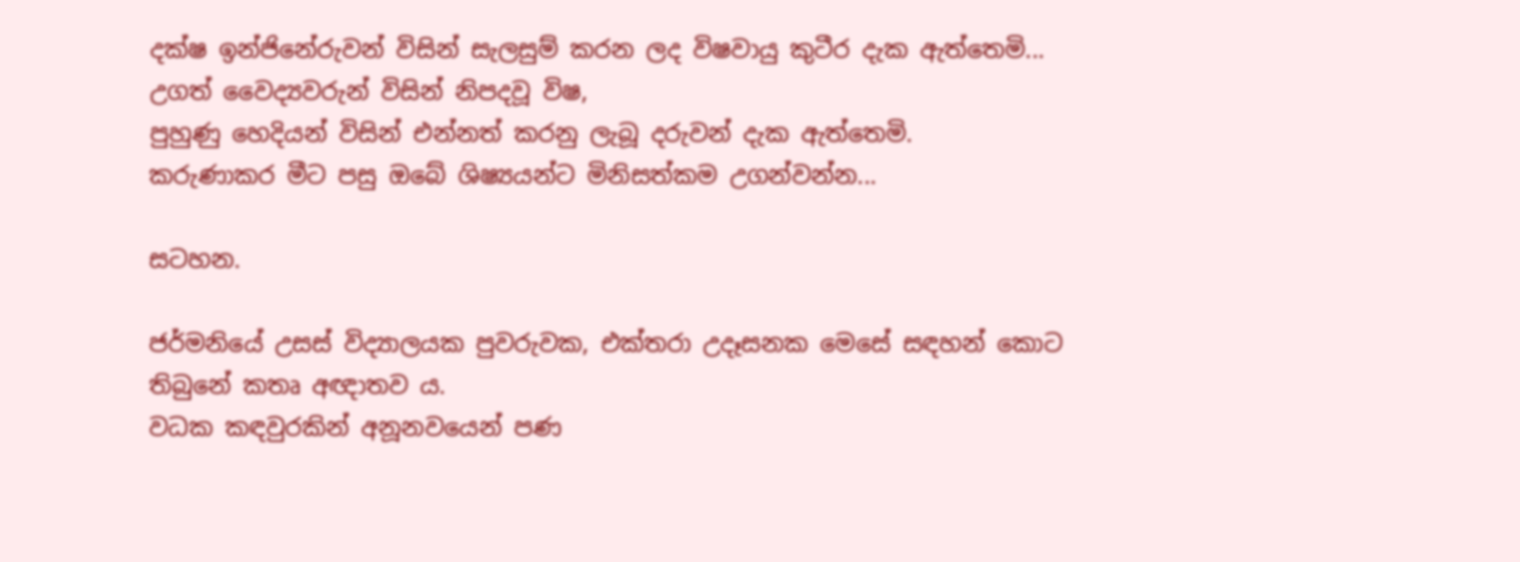දක්ෂ ඉන්ජිනේරුවන් විසින් සැලසුම් කරන ලද විෂවායු කුටීර දැක ඇත්තෙමි...
උගත් වෛද්‍යවරුන් විසින් නිපදවූ විෂ,
පුහුණු හෙදියන් විසින් එන්නත් කරනු ලැබූ දරුවන් දැක ඇත්තෙමි.
කරුණාකර මීට පසු ඔබේ ශිෂ්‍යයන්ට මිනිසත්කම උගන්වන්න...

සටහන.

ජර්මනියේ උසස් විද්‍යාලයක පුවරුවක, එක්තරා උදෑසනක මෙසේ සඳහන් කොට තිබුනේ කතෘ අඥාතව ය.
වධක කඳවුරකින් අනූනවයෙන් පණ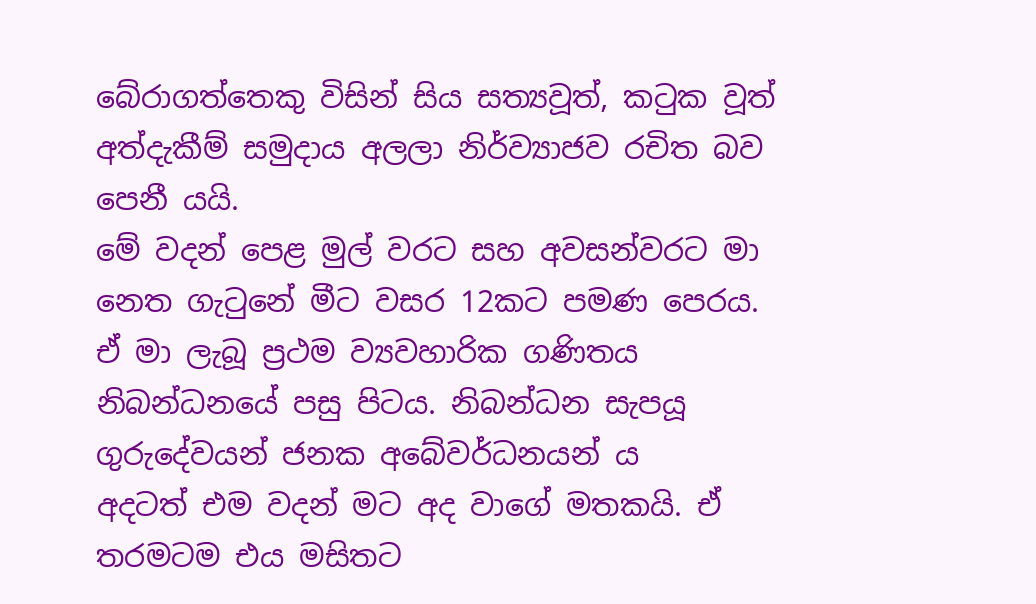බේරාගත්තෙකු විසින් සිය සත්‍යවූත්, කටුක වූත් අත්දැකීම් සමුදාය අලලා නිර්ව්‍යාජව රචිත බව පෙනී යයි.
මේ වදන් පෙළ මුල් වරට සහ අවසන්වරට මා නෙත ගැටුනේ මීට වසර 12කට පමණ පෙරය.
ඒ මා ලැබූ ප්‍රථම ව්‍යවහාරික ගණිතය නිබන්ධනයේ පසු පිටය. නිබන්ධන සැපයූ ගුරුදේවයන් ජනක අබේවර්ධනයන් ය
අදටත් එම වදන් මට අද වාගේ මතකයි. ඒ තරමටම එය මසිතට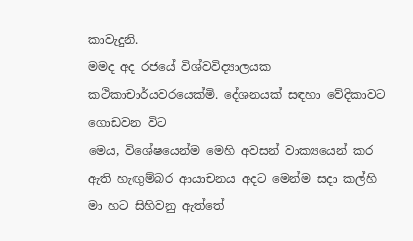කාවැදුනි.
මමද අද රජයේ විශ්වවිද්‍යාලයක කථිකාචාර්යවරයෙක්මි. දේශනයක් සඳහා වේදිකාවට ගොඩවන විට
මෙය, විශේෂයෙන්ම මෙහි අවසන් වාක්‍යයෙන් කර ඇති හැඟුම්බර ආයාචනය අදට මෙන්ම සදා කල්හි මා හට සිහිවනු ඇත්තේ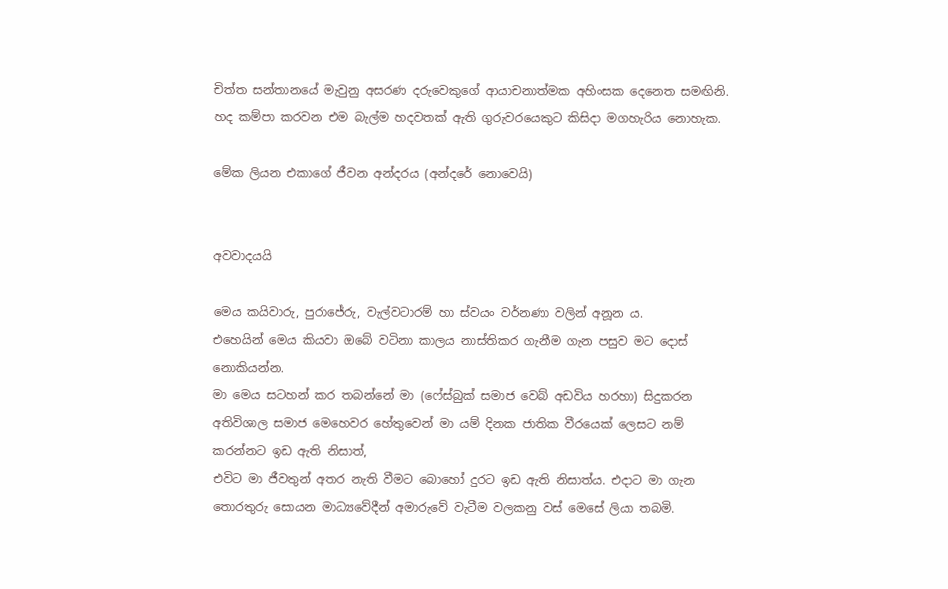චිත්ත සන්තානයේ මැවුනු අසරණ දරුවෙකුගේ ආයාචනාත්මක අහිංසක දෙනෙත සමඟිනි. හද කම්පා කරවන එම බැල්ම හදවතක් ඇති ගුරුවරයෙකුට කිසිදා මගහැරිය නොහැක.

මේක ලියන එකාගේ ජීවන අන්දරය (අන්දරේ නොවෙයි)


අවවාදයයි

මෙය කයිවාරු, පුරාජේරු, වැල්වටාරම් හා ස්වයං වර්නණා වලින් අනූන ය.
එහෙයින් මෙය කියවා ඔබේ වටිනා කාලය නාස්තිකර ගැනීම ගැන පසුව මට දොස් නොකියන්න.
මා මෙය සටහන් කර තබන්නේ මා (ෆේස්බුක් සමාජ වෙබ් අඩවිය හරහා) සිදුකරන අතිවිශාල සමාජ මෙහෙවර හේතුවෙන් මා යම් දිනක ජාතික වීරයෙක් ලෙසට නම් කරන්නට ඉඩ ඇති නිසාත්,
එවිට මා ජීවතුන් අතර නැති වීමට බොහෝ දුරට ඉඩ ඇති නිසාත්ය. එදාට මා ගැන තොරතුරු සොයන මාධ්‍යවේදීන් අමාරුවේ වැටීම වලකනු වස් මෙසේ ලියා තබමි.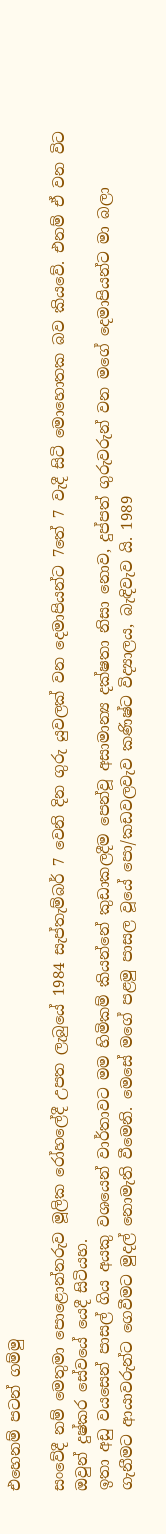එහෙනම් පටන් ගම්මු

සංවේදී නම් මෙතුමා පොළොන්නරුව මූලික රෝහලේදී උපත ලැබුයේ 1984 සැප්තැම්බර් 7 වෙනි දින ගුරු යුවලක් වන දෙමාපියන්ට 7තේ 7 වැදී සිටි මොහොතක බව කියවේ. එනම් ඒ වන විට ඔවුන් දුෂ්කර සේවයේ යෙදී සිටියහ.
ඉතා අඩු වයසෙන් පාසල් ගිය අයකු වශයෙන් වාර්තාවට මම හිමිකම් කියන්නේ කුඩාකලදීම පෙන්වූ අසාමාන්‍ය දක්ෂතා නිසා නොව, දුප්පත් ගුරුවරුන් වන මගේ දෙමාපියන්ට මා බලා ගැනීමට ආයාවරුන්ට ගෙවීමට මුදල් නොමැති වීමෙනි. මෙසේ මගේ පළමු පාසල වූයේ පො/කඩවලවැව කණිෂ්ට විද්‍යාලය, බැඳිවැව යි. 1989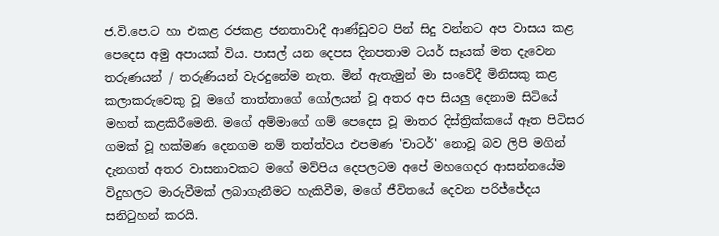ජ.වි.පෙ.ට හා එකළ රජකළ ජනතාවාදී ආණ්ඩුවට පින් සිදු වන්නට අප වාසය කළ පෙදෙස අමු අපායක් විය. පාසල් යන දෙපස දිනපතාම ටයර් සෑයක් මත දැවෙන තරුණයන් / තරුණියන් වැරදුනේම නැත. මින් ඇතැමුන් මා සංවේදී මිනිසකු කළ කලාකරුවෙකු වූ මගේ තාත්තාගේ ගෝලයන් වූ අතර අප සියලු දෙනාම සිටියේ මහත් කළකිරීමෙනි. මගේ අම්මාගේ ගම් පෙදෙස වූ මාතර දිස්ත්‍රික්කයේ ඈත පිටිසර ගමක් වූ හක්මණ දෙනගම නම් තත්ත්වය එපමණ 'චාටර්' නොවූ බව ලිපි මගින් දැනගත් අතර වාසනාවකට මගේ මව්පිය දෙපලටම අපේ මහගෙදර ආසන්නයේම විදුහලට මාරුවීමක් ලබාගැනීමට හැකිවීම, මගේ ජීවිතයේ දෙවන පරිජ්ජේදය සනිටුහන් කරයි.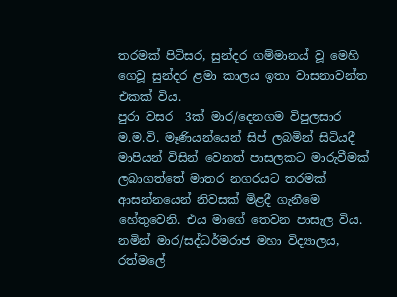තරමක් පිටිසර, සුන්දර ගම්මානය් වූ මෙහි ගෙවූ සුන්දර ළමා කාලය ඉතා වාසනාවන්ත එකක් විය.
පුරා වසර  3ක් මාර/දෙනගම විපුලසාර ම.ම.වි. මෑණියන්යෙන් සිප් ලබමින් සිටියදී මාපියන් විසින් වෙනත් පාසලකට මාරුවීමක් ලබාගත්තේ මාතර නගරයට තරමක් ආසන්නයෙන් නිවසක් මිළදී ගැනීමෙ හේතුවෙනි. එය මාගේ තෙවන පාසැල විය. නමින් මාර/සද්ධර්මරාජ මහා විද්‍යාලය, රත්මලේ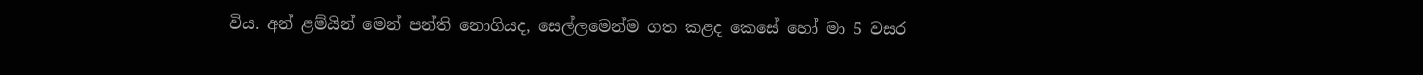විය. අන් ළම්යින් මෙන් පන්ති නොගියද, සෙල්ලමෙන්ම ගත කළද කෙසේ හෝ මා 5 වසර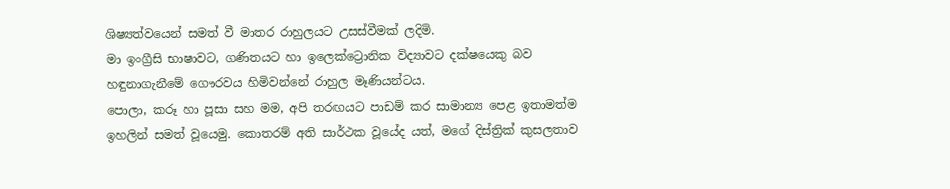ශිෂ්‍යත්වයෙන් සමත් වී මාතර රාහුලයට උසස්වීමක් ලදිමි.
මා ඉංග්‍රීසි භාෂාවට, ගණිතයට හා ඉලෙක්ට්‍රොනික විද්‍යාවට දක්ෂයෙකු බව හඳුනාගැනීමේ ගෞරවය හිමිවන්නේ රාහුල මෑණියන්ටය.
පොලා, කරූ හා පූසා සහ මම, අපි තරඟයට පාඩම් කර සාමාන්‍ය පෙළ ඉතාමත්ම ඉහලින් සමත් වූයෙමු. කොතරම් අති සාර්ථක වූයේද යත්, මගේ දිස්ත්‍රික් කුසලතාව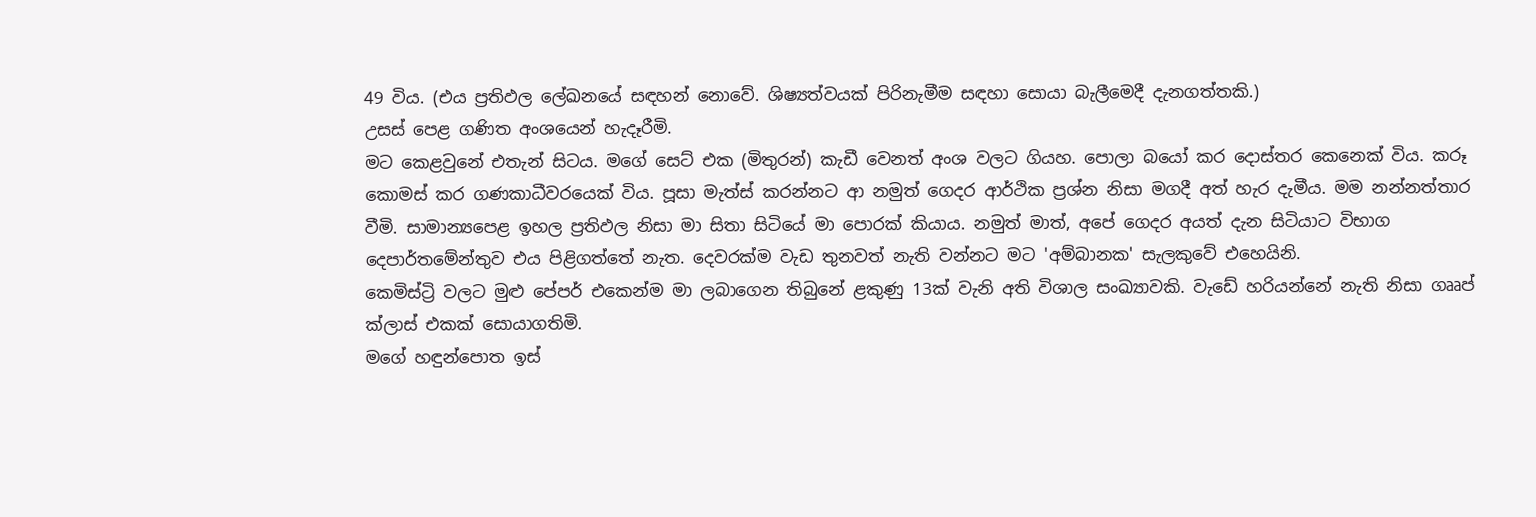49 විය. (එය ප්‍රතිඵල ලේඛනයේ සඳහන් නොවේ. ශිෂ්‍යත්වයක් පිරිනැමීම සඳහා සොයා බැලීමෙදී දැනගත්තකි.)
උසස් පෙළ ගණිත අංශයෙන් හැදෑරීමි.
මට කෙළවුනේ එතැන් සිටය. මගේ සෙට් එක (මිතුරන්) කැඩී වෙනත් අංශ වලට ගියහ. පොලා බයෝ කර දොස්තර කෙනෙක් විය. කරූ කොමස් කර ගණකාධීවරයෙක් විය. පූසා මැත්ස් කරන්නට ආ නමුත් ගෙදර ආර්ථික ප්‍රශ්න නිසා මගදී අත් හැර දැමීය. මම නන්නත්තාර වීමි. සාමාන්‍යපෙළ ඉහල ප්‍රතිඵල නිසා මා සිතා සිටියේ මා පොරක් කියාය. නමුත් මාත්, අපේ ගෙදර අයත් දැන සිටියාට විභාග දෙපාර්තමේන්තුව එය පිළිගත්තේ නැත. දෙවරක්ම වැඩ තුනවත් නැති වන්නට මට 'අම්බානක' සැලකුවේ එහෙයිනි.
කෙමිස්ට්‍රි වලට මුළු පේපර් එකෙන්ම මා ලබාගෙන තිබුනේ ළකුණු 13ක් වැනි අති විශාල සංඛ්‍යාවකි. වැඩේ හරියන්නේ නැති නිසා ගෲප් ක්ලාස් එකක් සොයාගතිමි.
මගේ හඳුන්පොත ඉස්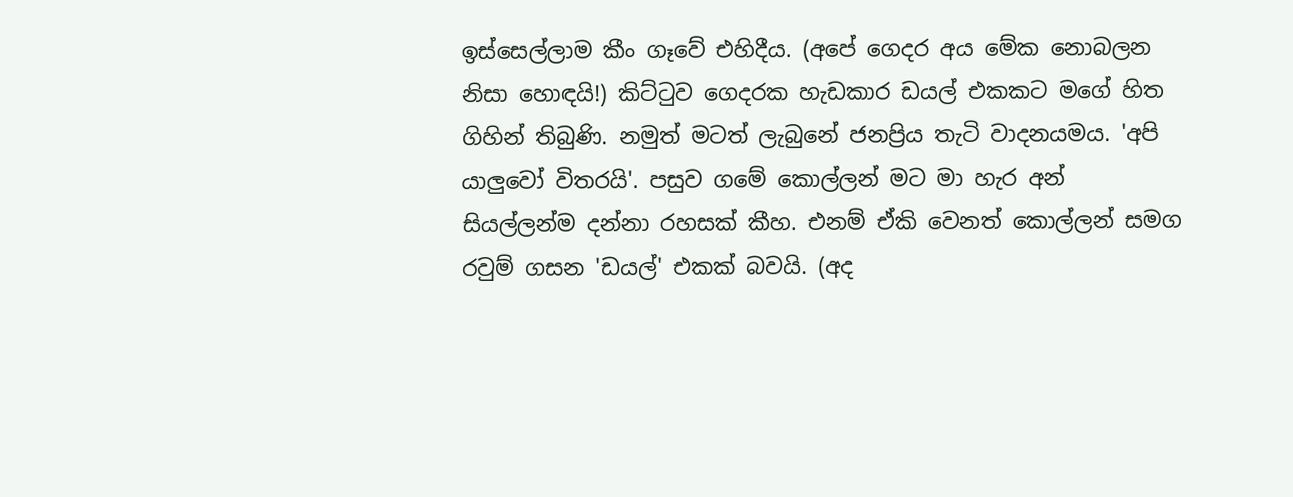ඉස්සෙල්ලාම කීං ගෑවේ එහිදීය. (අපේ ගෙදර අය මේක නොබලන නිසා හොඳයි!) කිට්ටුව ගෙදරක හැඩකාර ඩයල් එකකට මගේ හිත ගිහින් තිබුණි. නමුත් මටත් ලැබුනේ ජනප්‍රිය තැටි වාදනයමය. 'අපි යාලුවෝ විතරයි'. පසුව ගමේ කොල්ලන් මට මා හැර අන් සියල්ලන්ම දන්නා රහසක් කීහ. එනම් ඒකි වෙනත් කොල්ලන් සමග රවුම් ගසන 'ඩයල්' එකක් බවයි. (අද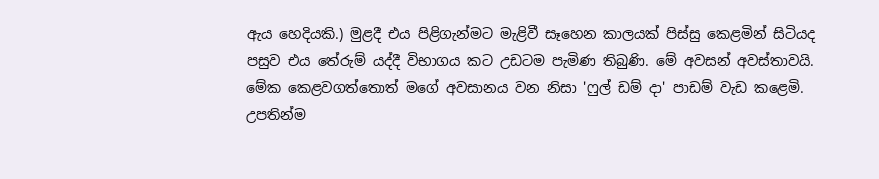ඇය හෙදියකි.) මුළදී එය පිළිගැන්මට මැළිවී සෑහෙන කාලයක් පිස්සු කෙළමින් සිටියද පසුව එය තේරුම් යද්දී විභාගය කට උඩටම පැමිණ තිබුණි. මේ අවසන් අවස්තාවයි. මේක කෙළවගත්තොත් මගේ අවසානය වන නිසා 'ෆුල් ඩම් දා' පාඩම් වැඩ කළෙමි. උපතින්ම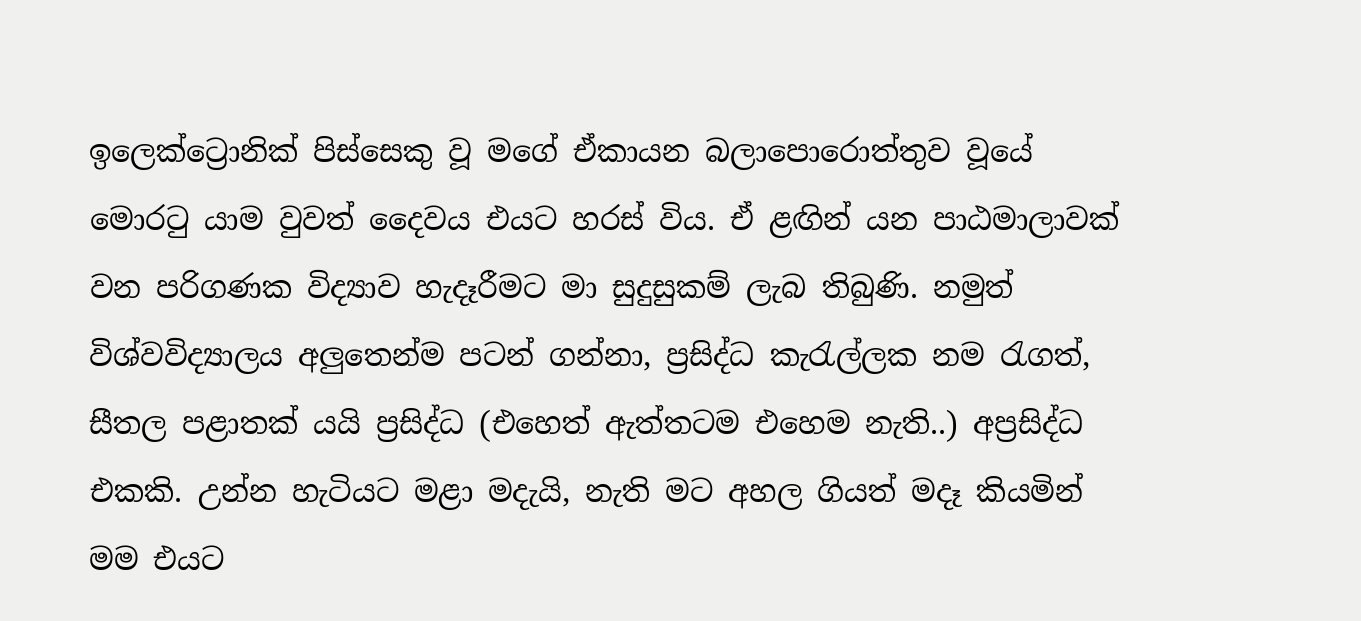ඉලෙක්ට්‍රොනික් පිස්සෙකු වූ මගේ ඒකායන බලාපොරොත්තුව වූයේ මොරටු යාම වුවත් දෛවය එයට හරස් විය. ඒ ළඟින් යන පාඨමාලාවක් වන පරිගණක විද්‍යාව හැදෑරීමට මා සුදුසුකම් ලැබ තිබුණි. නමුත් විශ්වවිද්‍යාලය අලුතෙන්ම පටන් ගන්නා, ප්‍රසිද්ධ කැරැල්ලක නම රැගත්, සීතල පළාතක් යයි ප්‍රසිද්ධ (එහෙත් ඇත්තටම එහෙම නැති..) අප්‍රසිද්ධ එකකි. උන්න හැටියට මළා මදැයි, නැති මට අහල ගියත් මදෑ කියමින් මම එයට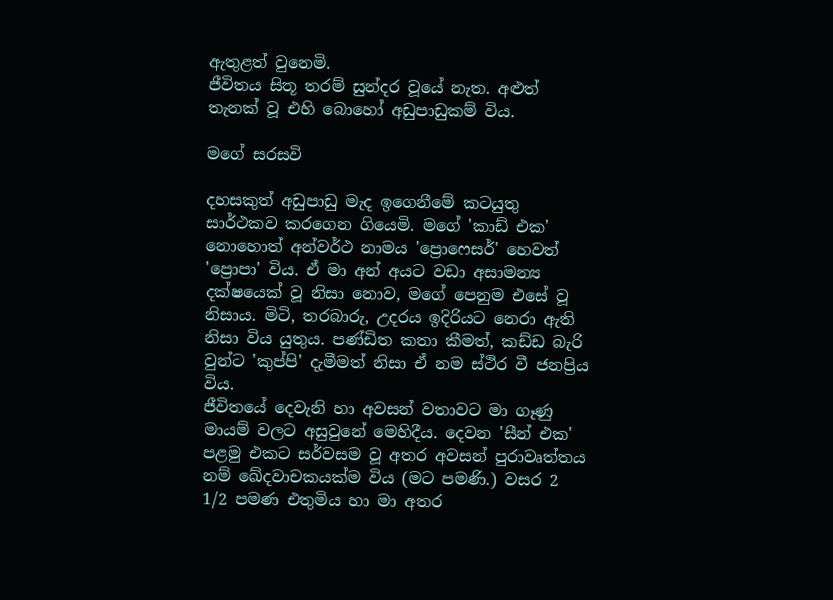ඇතුළත් වුනෙමි.
ජීවිතය සිතූ තරම් සුන්දර වූයේ නැත. අළුත් තැනක් වූ එහි බොහෝ අඩුපාඩුකම් විය.

මගේ සරසවි

දහසකුත් අඩුපාඩු මැද ඉගෙනීමේ කටයුතු සාර්ථකව කරගෙන ගියෙමි. මගේ 'කාඩ් එක' නොහොත් අන්වර්ථ නාමය 'ප්‍රොෆෙසර්' හෙවත් 'ප්‍රොපා' විය. ඒ මා අන් අයට වඩා අසාමන්‍ය දක්ෂයෙක් වූ නිසා නොව, මගේ පෙනුම එසේ වූ නිසාය. මිටි, තරබාරු, උදරය ඉදිරියට නෙරා ඇති නිසා විය යුතුය. පණ්ඩිත කතා කීමත්, කඩ්ඩ බැරි වුන්ට 'කුප්පි' දැමීමත් නිසා ඒ නම ස්ථිර වී ජනප්‍රිය විය.
ජීවිතයේ දෙවැනි හා අවසන් වතාවට මා ගෑණු මායම් වලට අසුවුනේ මෙහිදීය. දෙවන 'සීන් එක' පළමු එකට සර්වසම වූ අතර අවසන් පුරාවෘත්තය නම් ඛේදවාචකයක්ම විය (මට පමණි.) වසර 2 1/2 පමණ එතුමිය හා මා අතර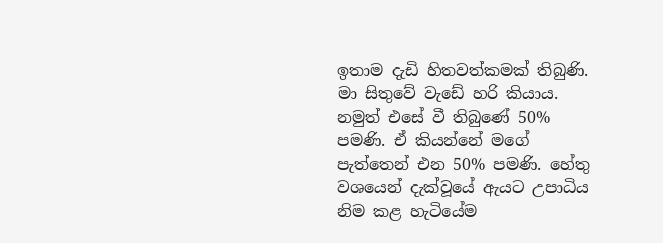ඉතාම දැඩි හිතවත්කමක් තිබුණි. මා සිතුවේ වැඩේ හරි කියාය. නමුත් එසේ වී තිබුණේ 50% පමණි. ඒ කියන්නේ මගේ පැත්තෙන් එන 50% පමණි. හේතු වශයෙන් දැක්වූයේ ඇයට උපාධිය නිම කළ හැටියේම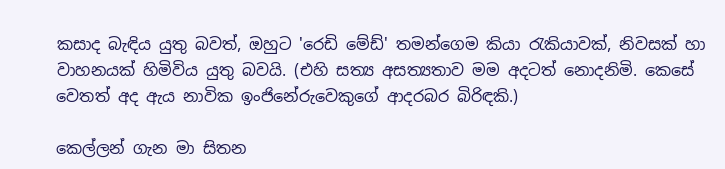කසාද බැඳිය යුතු බවත්, ඔහුට 'රෙඩි මේඩ්' තමන්ගෙම කියා රැකියාවක්, නිවසක් හා වාහනයක් හිමිවිය යුතු බවයි. (එහි සත්‍ය අසත්‍යතාව මම අදටත් නොදනිමි. කෙසේ වෙතත් අද ඇය නාවික ඉංජිනේරුවෙකුගේ ආදරබර බිරිඳකි.)

කෙල්ලන් ගැන මා සිතන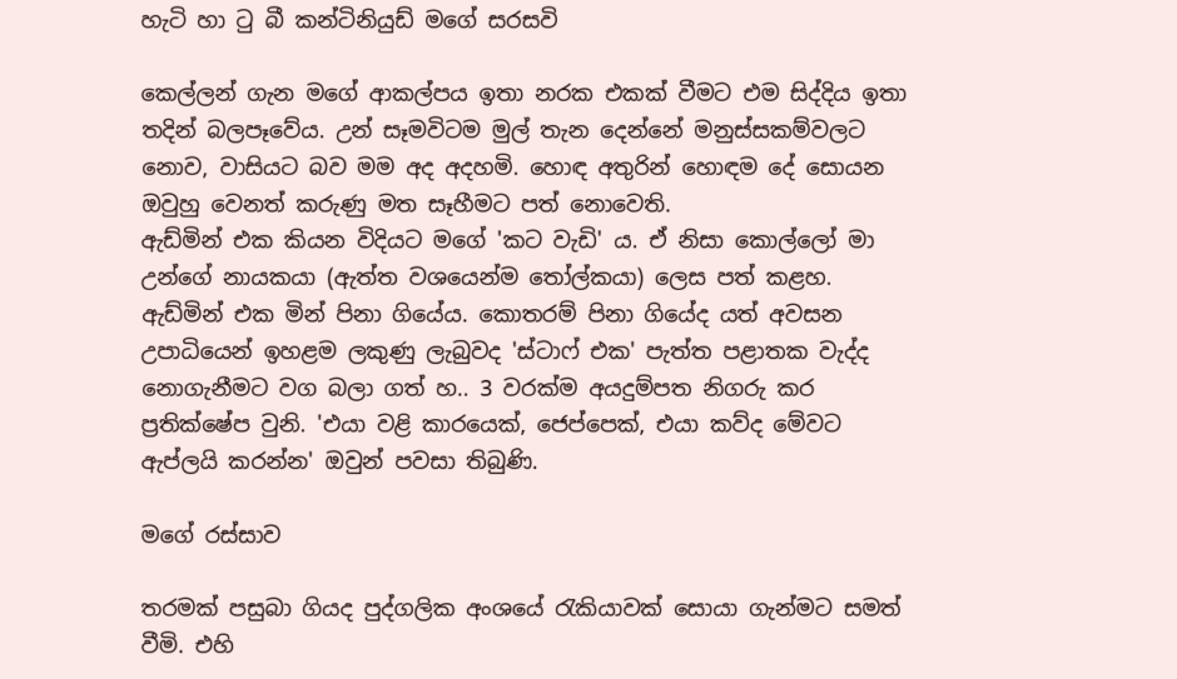හැටි හා ටු බී කන්ටිනියුඩ් මගේ සරසවි

කෙල්ලන් ගැන මගේ ආකල්පය ඉතා නරක එකක් වීමට එම සිද්දිය ඉතා තදින් බලපෑවේය. උන් සෑමවිටම මුල් තැන දෙන්නේ මනුස්සකම්වලට නොව, වාසියට බව මම අද අදහමි. හොඳ අතුරින් හොඳම දේ සොයන ඔවුහු වෙනත් කරුණු මත සෑහීමට පත් නොවෙති.
ඇඩ්මින් එක කියන විදියට මගේ 'කට වැඩි' ය. ඒ නිසා කොල්ලෝ මා උන්ගේ නායකයා (ඇත්ත වශයෙන්ම තෝල්කයා) ලෙස පත් කළහ. ඇඩ්මින් එක මින් පිනා ගියේය. කොතරම් පිනා ගියේද යත් අවසන උපාධියෙන් ඉහළම ලකුණු ලැබුවද 'ස්ටාෆ් එක' පැත්ත පළාතක වැද්ද නොගැනීමට වග බලා ගත් හ.. 3 වරක්ම අයදුම්පත නිගරු කර ප්‍රතික්ෂේප වුනි. 'එයා වළි කාරයෙක්, ජෙප්පෙක්, එයා කව්ද මේවට ඇප්ලයි කරන්න' ඔවුන් පවසා තිබුණි.

මගේ රස්සාව

තරමක් පසුබා ගියද පුද්ගලික අංශයේ රැකියාවක් සොයා ගැන්මට සමත් වීමි. එහි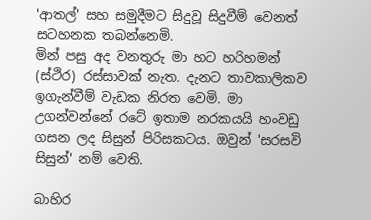'ආතල්' සහ සමුදීමට සිදුවූ සිදුවීම් වෙනත් සටහනක තබන්නෙමි.
මින් පසු අද වනතුරු මා හට හරිහමන් (ස්ථිර) රස්සාවක් නැත. දැනට තාවකාලිකව ඉගැන්වීම් වැඩක නිරත වෙමි. මා උගන්වන්නේ රටේ ඉතාම නරකයයි හංවඩු ගසන ලද සිසුන් පිරිසකටය. ඔවුන් 'සරසවි සිසුන්' නම් වෙති.

බාහිර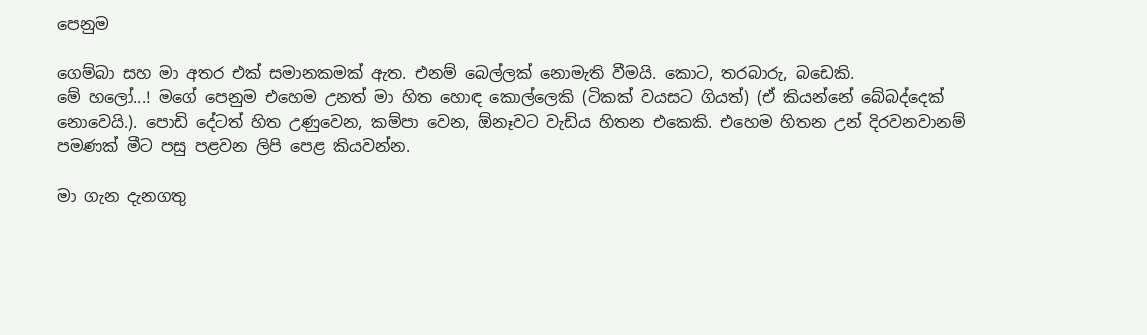පෙනුම

ගෙම්බා සහ මා අතර එක් සමානකමක් ඇත. එනම් බෙල්ලක් නොමැති වීමයි. කොට, තරබාරු, බඩෙකි.
මේ හලෝ...! මගේ පෙනුම එහෙම උනත් මා හිත හොඳ කොල්ලෙකි (ටිකක් වයසට ගියත්) (ඒ කියන්නේ බේබද්දෙක් නොවෙයි.). පොඩි දේටත් හිත උණුවෙන, කම්පා වෙන, ඕනෑවට වැඩිය හිතන එකෙකි. එහෙම හිතන උන් දිරවනවානම් පමණක් මීට පසු පළවන ලිපි පෙළ කියවන්න.

මා ගැන දැනගතු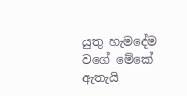යුතු හැමදේම වගේ මේකේ ඇතැයි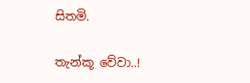සිතමි.

තැන්කූ වේවා..!